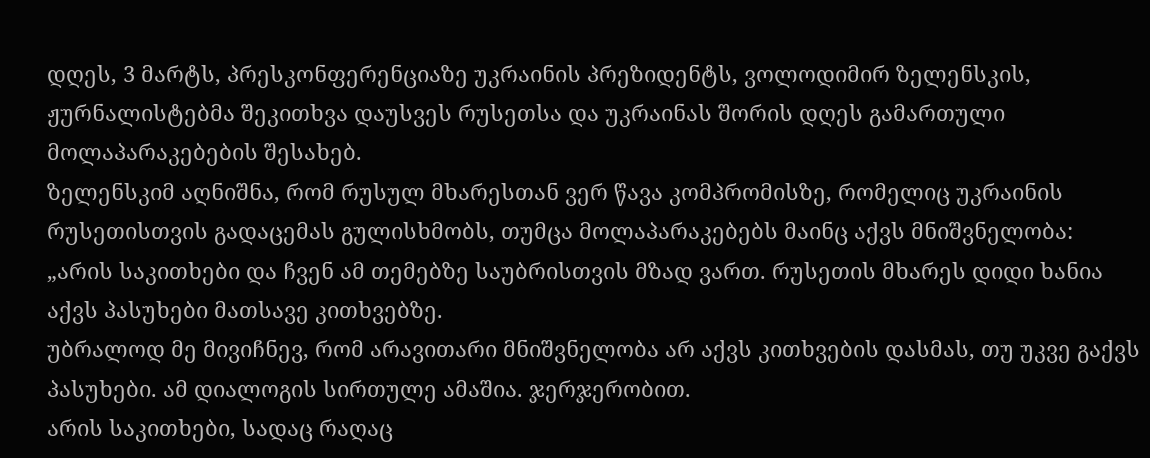დღეს, 3 მარტს, პრესკონფერენციაზე უკრაინის პრეზიდენტს, ვოლოდიმირ ზელენსკის, ჟურნალისტებმა შეკითხვა დაუსვეს რუსეთსა და უკრაინას შორის დღეს გამართული მოლაპარაკებების შესახებ.
ზელენსკიმ აღნიშნა, რომ რუსულ მხარესთან ვერ წავა კომპრომისზე, რომელიც უკრაინის რუსეთისთვის გადაცემას გულისხმობს, თუმცა მოლაპარაკებებს მაინც აქვს მნიშვნელობა:
„არის საკითხები და ჩვენ ამ თემებზე საუბრისთვის მზად ვართ. რუსეთის მხარეს დიდი ხანია აქვს პასუხები მათსავე კითხვებზე.
უბრალოდ მე მივიჩნევ, რომ არავითარი მნიშვნელობა არ აქვს კითხვების დასმას, თუ უკვე გაქვს პასუხები. ამ დიალოგის სირთულე ამაშია. ჯერჯერობით.
არის საკითხები, სადაც რაღაც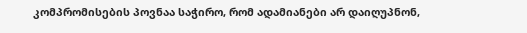კომპრომისების პოვნაა საჭირო, რომ ადამიანები არ დაიღუპნონ,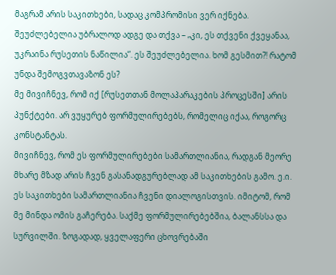მაგრამ არის საკითხები, სადაც კომპრომისი ვერ იქნება.
შეუძლებელია უბრალოდ ადგე და თქვა – „კი, ეს თქვენი ქვეყანაა, უკრაინა რუსეთის ნაწილია“. ეს შეუძლებელია. ხომ გესმით?! რატომ უნდა შემოგვთავაზონ ეს?
მე მივიჩნევ, რომ იქ [რუსეთთან მოლაპარაკების პროცესში] არის პუნქტები. არ ვუყურებ ფორმულირებებს, რომელიც იქაა, როგორც კონსტანტას.
მივიჩნევ, რომ ეს ფორმულირებები სამართლიანია, რადგან მეორე მხარე მზად არის ჩვენ გასანადგურებლად ამ საკითხების გამო. ე.ი. ეს საკითხები სამართლიანია ჩვენი დიალოგისთვის. იმიტომ, რომ მე მინდა ომის გაჩერება. საქმე ფორმულირებებშია, ბალანსსა და სურვილში. ზოგადად, ყველაფერი ცხოვრებაში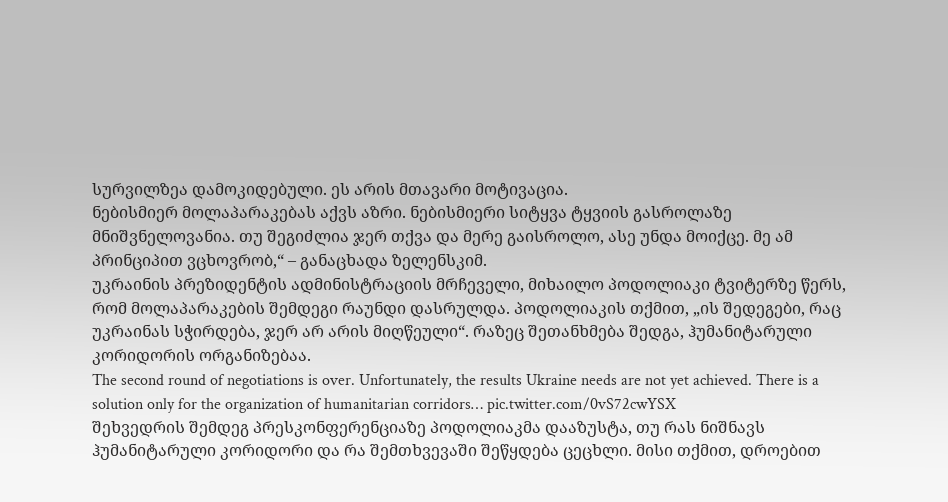სურვილზეა დამოკიდებული. ეს არის მთავარი მოტივაცია.
ნებისმიერ მოლაპარაკებას აქვს აზრი. ნებისმიერი სიტყვა ტყვიის გასროლაზე მნიშვნელოვანია. თუ შეგიძლია ჯერ თქვა და მერე გაისროლო, ასე უნდა მოიქცე. მე ამ პრინციპით ვცხოვრობ,“ – განაცხადა ზელენსკიმ.
უკრაინის პრეზიდენტის ადმინისტრაციის მრჩეველი, მიხაილო პოდოლიაკი ტვიტერზე წერს, რომ მოლაპარაკების შემდეგი რაუნდი დასრულდა. პოდოლიაკის თქმით, „ის შედეგები, რაც უკრაინას სჭირდება, ჯერ არ არის მიღწეული“. რაზეც შეთანხმება შედგა, ჰუმანიტარული კორიდორის ორგანიზებაა.
The second round of negotiations is over. Unfortunately, the results Ukraine needs are not yet achieved. There is a solution only for the organization of humanitarian corridors… pic.twitter.com/0vS72cwYSX
შეხვედრის შემდეგ პრესკონფერენციაზე პოდოლიაკმა დააზუსტა, თუ რას ნიშნავს ჰუმანიტარული კორიდორი და რა შემთხვევაში შეწყდება ცეცხლი. მისი თქმით, დროებით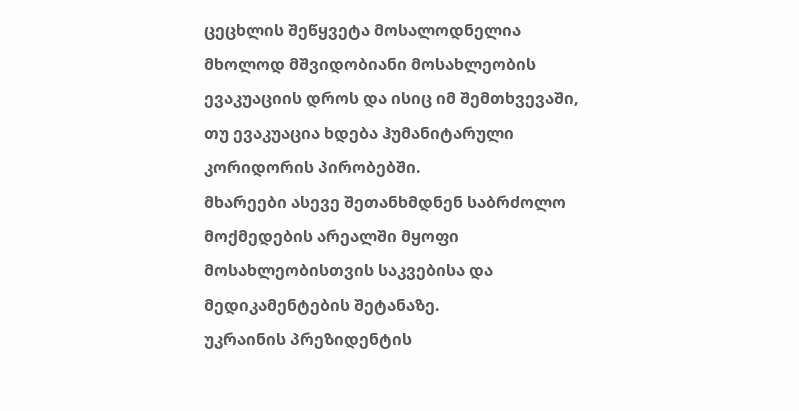ცეცხლის შეწყვეტა მოსალოდნელია მხოლოდ მშვიდობიანი მოსახლეობის ევაკუაციის დროს და ისიც იმ შემთხვევაში, თუ ევაკუაცია ხდება ჰუმანიტარული კორიდორის პირობებში.
მხარეები ასევე შეთანხმდნენ საბრძოლო მოქმედების არეალში მყოფი მოსახლეობისთვის საკვებისა და მედიკამენტების შეტანაზე.
უკრაინის პრეზიდენტის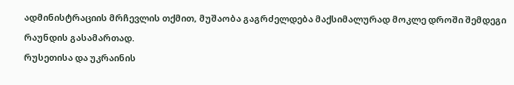ადმინისტრაციის მრჩევლის თქმით, მუშაობა გაგრძელდება მაქსიმალურად მოკლე დროში შემდეგი რაუნდის გასამართად.
რუსეთისა და უკრაინის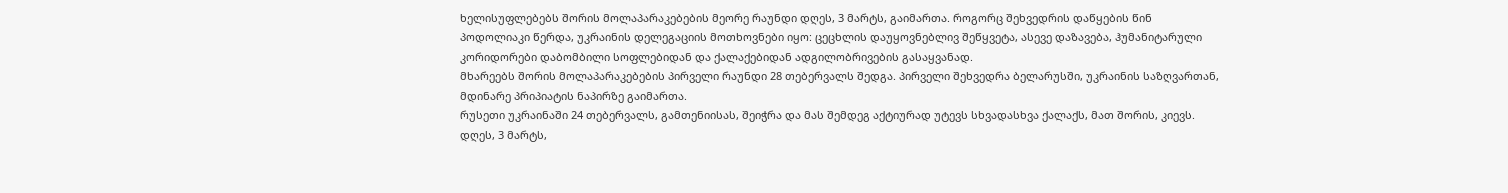ხელისუფლებებს შორის მოლაპარაკებების მეორე რაუნდი დღეს, 3 მარტს, გაიმართა. როგორც შეხვედრის დაწყების წინ პოდოლიაკი წერდა, უკრაინის დელეგაციის მოთხოვნები იყო: ცეცხლის დაუყოვნებლივ შეწყვეტა, ასევე დაზავება, ჰუმანიტარული კორიდორები დაბომბილი სოფლებიდან და ქალაქებიდან ადგილობრივების გასაყვანად.
მხარეებს შორის მოლაპარაკებების პირველი რაუნდი 28 თებერვალს შედგა. პირველი შეხვედრა ბელარუსში, უკრაინის საზღვართან, მდინარე პრიპიატის ნაპირზე გაიმართა.
რუსეთი უკრაინაში 24 თებერვალს, გამთენიისას, შეიჭრა და მას შემდეგ აქტიურად უტევს სხვადასხვა ქალაქს, მათ შორის, კიევს.
დღეს, 3 მარტს,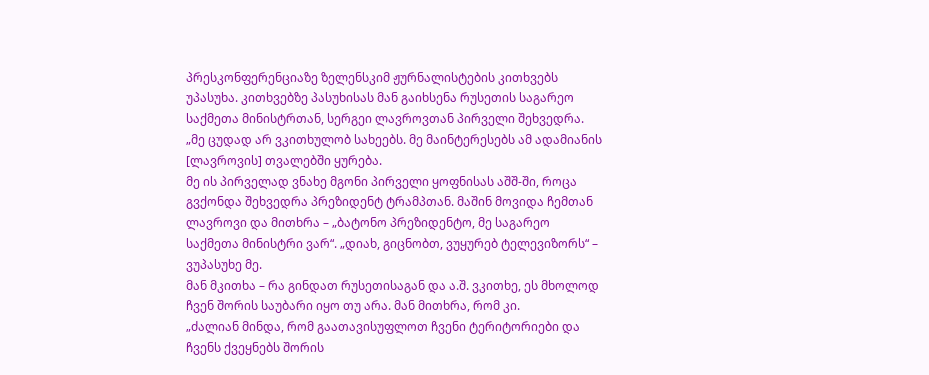პრესკონფერენციაზე ზელენსკიმ ჟურნალისტების კითხვებს უპასუხა. კითხვებზე პასუხისას მან გაიხსენა რუსეთის საგარეო საქმეთა მინისტრთან, სერგეი ლავროვთან პირველი შეხვედრა.
„მე ცუდად არ ვკითხულობ სახეებს. მე მაინტერესებს ამ ადამიანის [ლავროვის] თვალებში ყურება.
მე ის პირველად ვნახე მგონი პირველი ყოფნისას აშშ-ში, როცა გვქონდა შეხვედრა პრეზიდენტ ტრამპთან. მაშინ მოვიდა ჩემთან ლავროვი და მითხრა – „ბატონო პრეზიდენტო, მე საგარეო საქმეთა მინისტრი ვარ“. „დიახ, გიცნობთ, ვუყურებ ტელევიზორს“ – ვუპასუხე მე.
მან მკითხა – რა გინდათ რუსეთისაგან და ა.შ. ვკითხე, ეს მხოლოდ ჩვენ შორის საუბარი იყო თუ არა. მან მითხრა, რომ კი.
„ძალიან მინდა, რომ გაათავისუფლოთ ჩვენი ტერიტორიები და ჩვენს ქვეყნებს შორის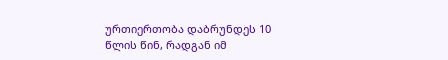ურთიერთობა დაბრუნდეს 10 წლის წინ, რადგან იმ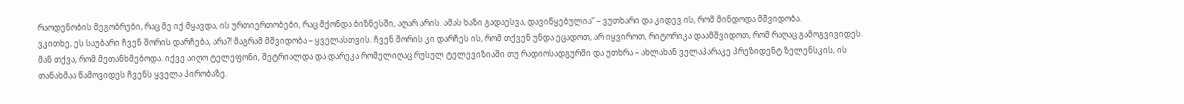რაოდენობის მეგობრები, რაც მე იქ მყავდა, ის ურთიერთობები, რაც მქონდა ბიზნესში, აღარ არის. ამას ხაზი გადაესვა, დავიწყებულია“ – ვუთხარი და კიდევ ის, რომ მინდოდა მშვიდობა.
ვკითხე, ეს საუბარი ჩვენ შორის დარჩება, არა?! მაგრამ მშვიდობა – ყველასთვის. ჩვენ შორის კი დარჩეს ის, რომ თქვენ უნდა ეცადოთ, არ იყვიროთ, რიტორიკა დაამშვიდოთ, რომ რაღაც გამოგვივიდეს.
მან თქვა, რომ მეთანხმებოდა. იქვე აიღო ტელეფონი, შეტრიალდა და დარეკა რომელიღაც რუსულ ტელევიზიაში თუ რადიოსადგურში და უთხრა – ახლახან ველაპარაკე პრეზიდენტ ზელენსკის, ის თანახმაა წამოვიდეს ჩვენს ყველა პირობაზე.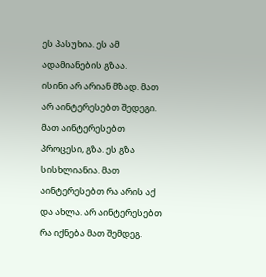ეს პასუხია. ეს ამ ადამიანების გზაა.
ისინი არ არიან მზად. მათ არ აინტერესებთ შედეგი. მათ აინტერესებთ პროცესი, გზა. ეს გზა სისხლიანია. მათ აინტერესებთ რა არის აქ და ახლა. არ აინტერესებთ რა იქნება მათ შემდეგ.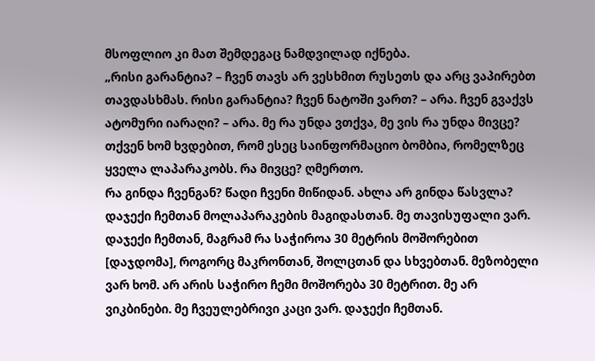მსოფლიო კი მათ შემდეგაც ნამდვილად იქნება.
„რისი გარანტია? – ჩვენ თავს არ ვესხმით რუსეთს და არც ვაპირებთ თავდასხმას. რისი გარანტია? ჩვენ ნატოში ვართ? – არა. ჩვენ გვაქვს ატომური იარაღი? – არა. მე რა უნდა ვთქვა, მე ვის რა უნდა მივცე? თქვენ ხომ ხვდებით, რომ ესეც საინფორმაციო ბომბია, რომელზეც ყველა ლაპარაკობს. რა მივცე? ღმერთო.
რა გინდა ჩვენგან? წადი ჩვენი მიწიდან. ახლა არ გინდა წასვლა? დაჯექი ჩემთან მოლაპარაკების მაგიდასთან. მე თავისუფალი ვარ. დაჯექი ჩემთან, მაგრამ რა საჭიროა 30 მეტრის მოშორებით [დაჯდომა], როგორც მაკრონთან, შოლცთან და სხვებთან. მეზობელი ვარ ხომ. არ არის საჭირო ჩემი მოშორება 30 მეტრით. მე არ ვიკბინები. მე ჩვეულებრივი კაცი ვარ. დაჯექი ჩემთან.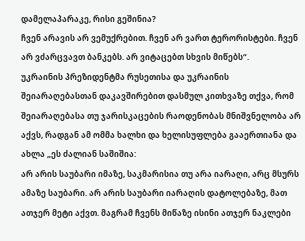დამელაპარაკე, რისი გეშინია?
ჩვენ არავის არ ვემუქრებით. ჩვენ არ ვართ ტერორისტები. ჩვენ არ ვძარცვავთ ბანკებს. არ ვიტაცებთ სხვის მიწებს“.
უკრაინის პრეზიდენტმა რუსეთისა და უკრაინის შეიარაღებასთან დაკავშირებით დასმულ კითხვაზე თქვა, რომ შეიარაღებასა თუ ჯარისკაცების რაოდენობას მნიშვნელობა არ აქვს, რადგან ამ ომმა ხალხი და ხელისუფლება გააერთიანა და ახლა „ეს ძალიან საშიშია:
არ არის საუბარი იმაზე, საკმარისია თუ არა იარაღი, არც მსურს ამაზე საუბარი. არ არის საუბარი იარაღის დატოლებაზე, მათ ათჯერ მეტი აქვთ. მაგრამ ჩვენს მიწაზე ისინი ათჯერ ნაკლები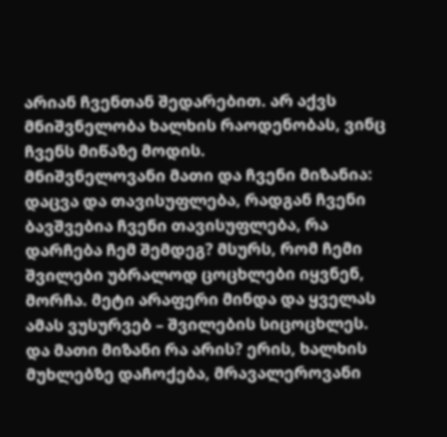არიან ჩვენთან შედარებით. არ აქვს მნიშვნელობა ხალხის რაოდენობას, ვინც ჩვენს მიწაზე მოდის.
მნიშვნელოვანი მათი და ჩვენი მიზანია: დაცვა და თავისუფლება, რადგან ჩვენი ბავშვებია ჩვენი თავისუფლება, რა დარჩება ჩემ შემდეგ? მსურს, რომ ჩემი შვილები უბრალოდ ცოცხლები იყვნენ, მორჩა. მეტი არაფერი მინდა და ყველას ამას ვუსურვებ – შვილების სიცოცხლეს.
და მათი მიზანი რა არის? ერის, ხალხის მუხლებზე დაჩოქება, მრავალეროვანი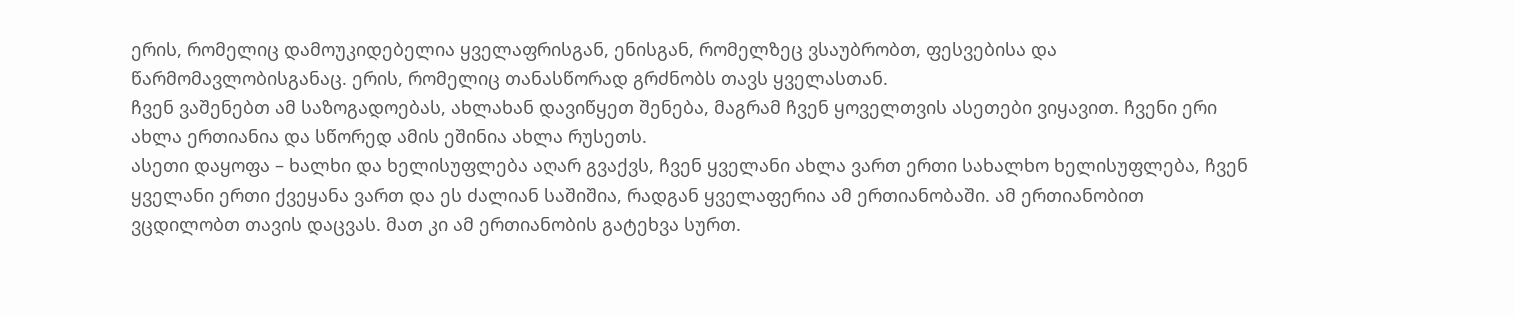ერის, რომელიც დამოუკიდებელია ყველაფრისგან, ენისგან, რომელზეც ვსაუბრობთ, ფესვებისა და წარმომავლობისგანაც. ერის, რომელიც თანასწორად გრძნობს თავს ყველასთან.
ჩვენ ვაშენებთ ამ საზოგადოებას, ახლახან დავიწყეთ შენება, მაგრამ ჩვენ ყოველთვის ასეთები ვიყავით. ჩვენი ერი ახლა ერთიანია და სწორედ ამის ეშინია ახლა რუსეთს.
ასეთი დაყოფა – ხალხი და ხელისუფლება აღარ გვაქვს, ჩვენ ყველანი ახლა ვართ ერთი სახალხო ხელისუფლება, ჩვენ ყველანი ერთი ქვეყანა ვართ და ეს ძალიან საშიშია, რადგან ყველაფერია ამ ერთიანობაში. ამ ერთიანობით ვცდილობთ თავის დაცვას. მათ კი ამ ერთიანობის გატეხვა სურთ.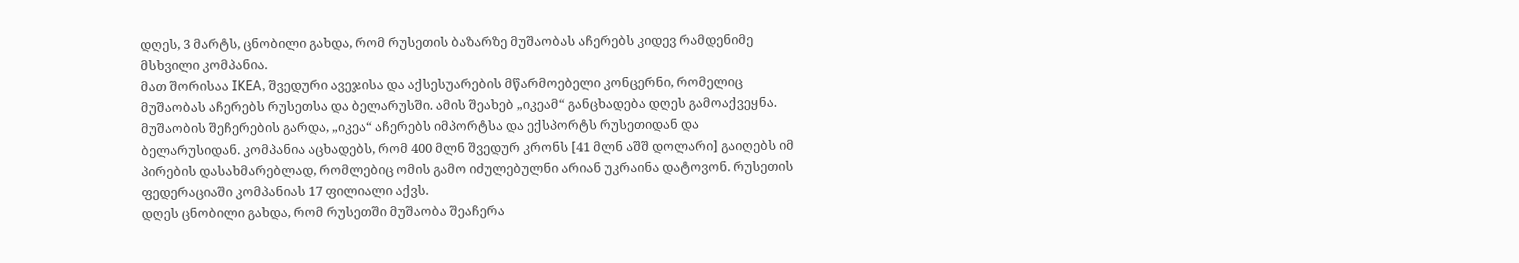დღეს, 3 მარტს, ცნობილი გახდა, რომ რუსეთის ბაზარზე მუშაობას აჩერებს კიდევ რამდენიმე მსხვილი კომპანია.
მათ შორისაა IKEA, შვედური ავეჯისა და აქსესუარების მწარმოებელი კონცერნი, რომელიც მუშაობას აჩერებს რუსეთსა და ბელარუსში. ამის შეახებ „იკეამ“ განცხადება დღეს გამოაქვეყნა.
მუშაობის შეჩერების გარდა, „იკეა“ აჩერებს იმპორტსა და ექსპორტს რუსეთიდან და ბელარუსიდან. კომპანია აცხადებს, რომ 400 მლნ შვედურ კრონს [41 მლნ აშშ დოლარი] გაიღებს იმ პირების დასახმარებლად, რომლებიც ომის გამო იძულებულნი არიან უკრაინა დატოვონ. რუსეთის ფედერაციაში კომპანიას 17 ფილიალი აქვს.
დღეს ცნობილი გახდა, რომ რუსეთში მუშაობა შეაჩერა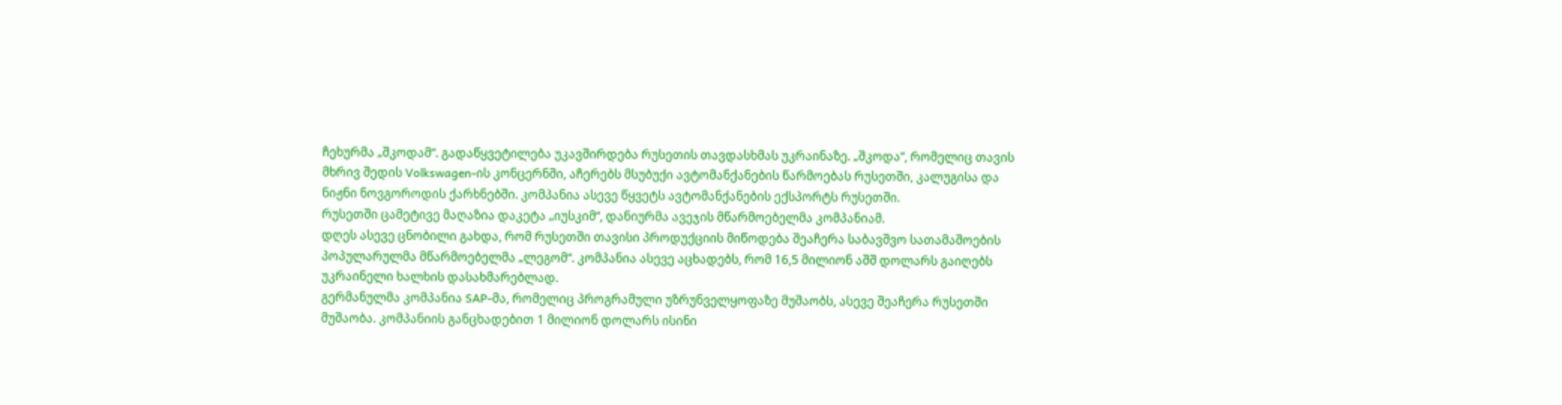ჩეხურმა „შკოდამ“. გადაწყვეტილება უკავშირდება რუსეთის თავდასხმას უკრაინაზე. „შკოდა“, რომელიც თავის მხრივ შედის Volkswagen-ის კონცერნში, აჩერებს მსუბუქი ავტომანქანების წარმოებას რუსეთში, კალუგისა და ნიჟნი ნოვგოროდის ქარხნებში. კომპანია ასევე წყვეტს ავტომანქანების ექსპორტს რუსეთში.
რუსეთში ცამეტივე მაღაზია დაკეტა „იუსკიმ“, დანიურმა ავეჯის მწარმოებელმა კომპანიამ.
დღეს ასევე ცნობილი გახდა, რომ რუსეთში თავისი პროდუქციის მიწოდება შეაჩერა საბავშვო სათამაშოების პოპულარულმა მწარმოებელმა „ლეგომ“. კომპანია ასევე აცხადებს, რომ 16,5 მილიონ აშშ დოლარს გაიღებს უკრაინელი ხალხის დასახმარებლად.
გერმანულმა კომპანია SAP-მა, რომელიც პროგრამული უზრუნველყოფაზე მუშაობს, ასევე შეაჩერა რუსეთში მუშაობა. კომპანიის განცხადებით 1 მილიონ დოლარს ისინი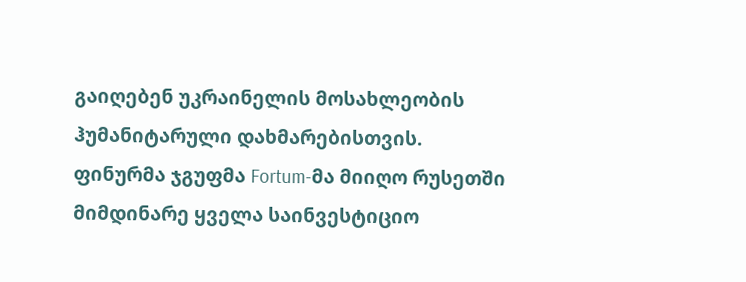გაიღებენ უკრაინელის მოსახლეობის ჰუმანიტარული დახმარებისთვის.
ფინურმა ჯგუფმა Fortum-მა მიიღო რუსეთში მიმდინარე ყველა საინვესტიციო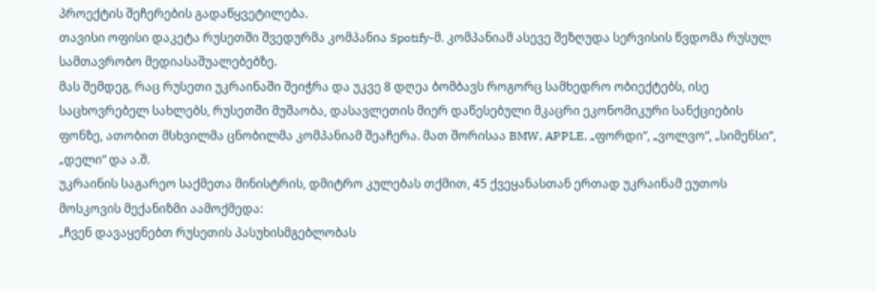პროექტის შეჩერების გადაწყვეტილება.
თავისი ოფისი დაკეტა რუსეთში შვედურმა კომპანია Spotify-მ. კომპანიამ ასევე შეზღუდა სერვისის წვდომა რუსულ სამთავრობო მედიასაშუალებებზე.
მას შემდეგ, რაც რუსეთი უკრაინაში შეიჭრა და უკვე 8 დღეა ბომბავს როგორც სამხედრო ობიექტებს, ისე საცხოვრებელ სახლებს, რუსეთში მუშაობა, დასავლეთის მიერ დაწესებული მკაცრი ეკონომიკური სანქციების ფონზე, ათობით მსხვილმა ცნობილმა კომპანიამ შეაჩერა. მათ შორისაა BMW, APPLE, „ფორდი“, „ვოლვო“, „სიმენსი“, „დელი“ და ა.შ.
უკრაინის საგარეო საქმეთა მინისტრის, დმიტრო კულებას თქმით, 45 ქვეყანასთან ერთად უკრაინამ ეუთოს მოსკოვის მექანიზმი აამოქმედა:
„ჩვენ დავაყენებთ რუსეთის პასუხისმგებლობას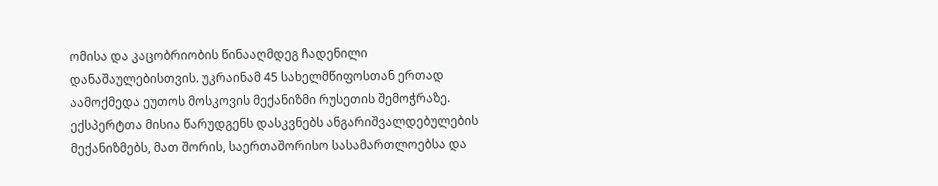ომისა და კაცობრიობის წინააღმდეგ ჩადენილი დანაშაულებისთვის. უკრაინამ 45 სახელმწიფოსთან ერთად აამოქმედა ეუთოს მოსკოვის მექანიზმი რუსეთის შემოჭრაზე. ექსპერტთა მისია წარუდგენს დასკვნებს ანგარიშვალდებულების მექანიზმებს, მათ შორის, საერთაშორისო სასამართლოებსა და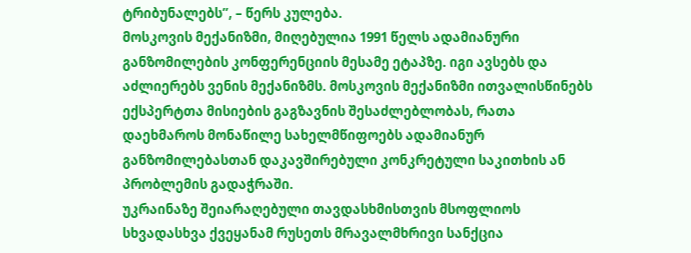ტრიბუნალებს”, – წერს კულება.
მოსკოვის მექანიზმი, მიღებულია 1991 წელს ადამიანური განზომილების კონფერენციის მესამე ეტაპზე. იგი ავსებს და აძლიერებს ვენის მექანიზმს. მოსკოვის მექანიზმი ითვალისწინებს ექსპერტთა მისიების გაგზავნის შესაძლებლობას, რათა დაეხმაროს მონაწილე სახელმწიფოებს ადამიანურ განზომილებასთან დაკავშირებული კონკრეტული საკითხის ან პრობლემის გადაჭრაში.
უკრაინაზე შეიარაღებული თავდასხმისთვის მსოფლიოს სხვადასხვა ქვეყანამ რუსეთს მრავალმხრივი სანქცია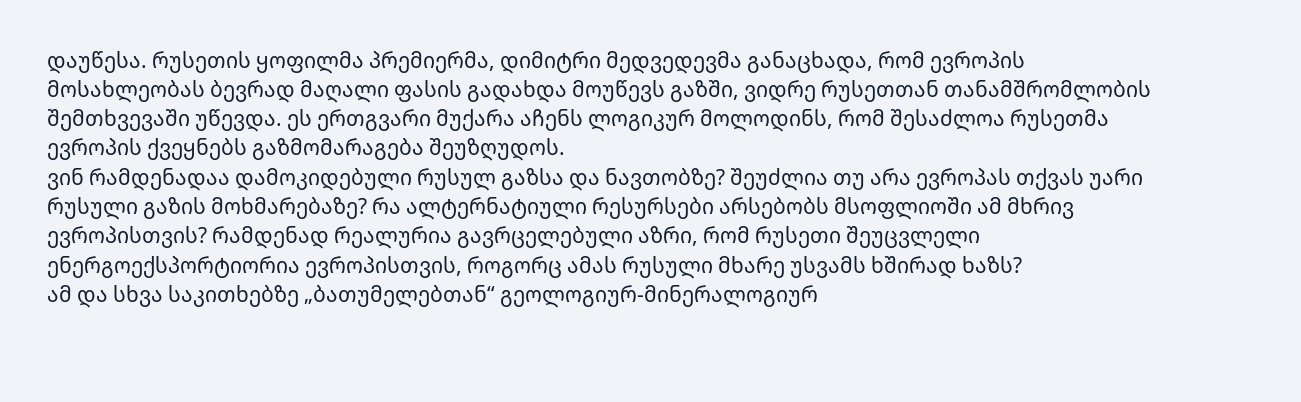დაუწესა. რუსეთის ყოფილმა პრემიერმა, დიმიტრი მედვედევმა განაცხადა, რომ ევროპის მოსახლეობას ბევრად მაღალი ფასის გადახდა მოუწევს გაზში, ვიდრე რუსეთთან თანამშრომლობის შემთხვევაში უწევდა. ეს ერთგვარი მუქარა აჩენს ლოგიკურ მოლოდინს, რომ შესაძლოა რუსეთმა ევროპის ქვეყნებს გაზმომარაგება შეუზღუდოს.
ვინ რამდენადაა დამოკიდებული რუსულ გაზსა და ნავთობზე? შეუძლია თუ არა ევროპას თქვას უარი რუსული გაზის მოხმარებაზე? რა ალტერნატიული რესურსები არსებობს მსოფლიოში ამ მხრივ ევროპისთვის? რამდენად რეალურია გავრცელებული აზრი, რომ რუსეთი შეუცვლელი ენერგოექსპორტიორია ევროპისთვის, როგორც ამას რუსული მხარე უსვამს ხშირად ხაზს?
ამ და სხვა საკითხებზე „ბათუმელებთან“ გეოლოგიურ-მინერალოგიურ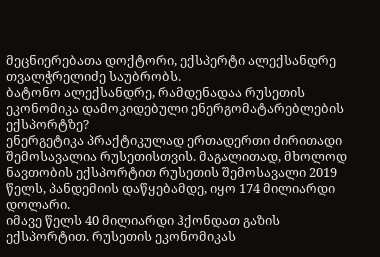მეცნიერებათა დოქტორი, ექსპერტი ალექსანდრე თვალჭრელიძე საუბრობს.
ბატონო ალექსანდრე, რამდენადაა რუსეთის ეკონომიკა დამოკიდებული ენერგომატარებლების ექსპორტზე?
ენერგეტიკა პრაქტიკულად ერთადერთი ძირითადი შემოსავალია რუსეთისთვის. მაგალითად, მხოლოდ ნავთობის ექსპორტით რუსეთის შემოსავალი 2019 წელს, პანდემიის დაწყებამდე, იყო 174 მილიარდი დოლარი.
იმავე წელს 40 მილიარდი ჰქონდათ გაზის ექსპორტით. რუსეთის ეკონომიკას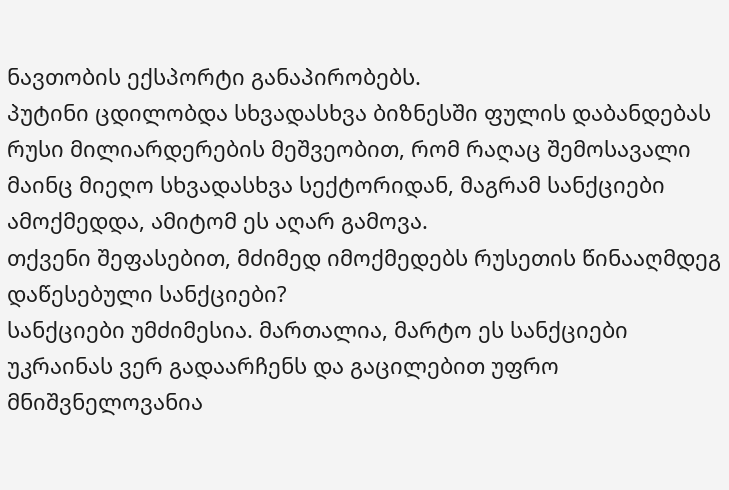ნავთობის ექსპორტი განაპირობებს.
პუტინი ცდილობდა სხვადასხვა ბიზნესში ფულის დაბანდებას რუსი მილიარდერების მეშვეობით, რომ რაღაც შემოსავალი მაინც მიეღო სხვადასხვა სექტორიდან, მაგრამ სანქციები ამოქმედდა, ამიტომ ეს აღარ გამოვა.
თქვენი შეფასებით, მძიმედ იმოქმედებს რუსეთის წინააღმდეგ დაწესებული სანქციები?
სანქციები უმძიმესია. მართალია, მარტო ეს სანქციები უკრაინას ვერ გადაარჩენს და გაცილებით უფრო მნიშვნელოვანია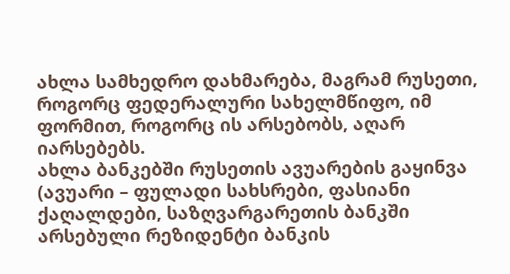ახლა სამხედრო დახმარება, მაგრამ რუსეთი, როგორც ფედერალური სახელმწიფო, იმ ფორმით, როგორც ის არსებობს, აღარ იარსებებს.
ახლა ბანკებში რუსეთის ავუარების გაყინვა (ავუარი – ფულადი სახსრები, ფასიანი ქაღალდები, საზღვარგარეთის ბანკში არსებული რეზიდენტი ბანკის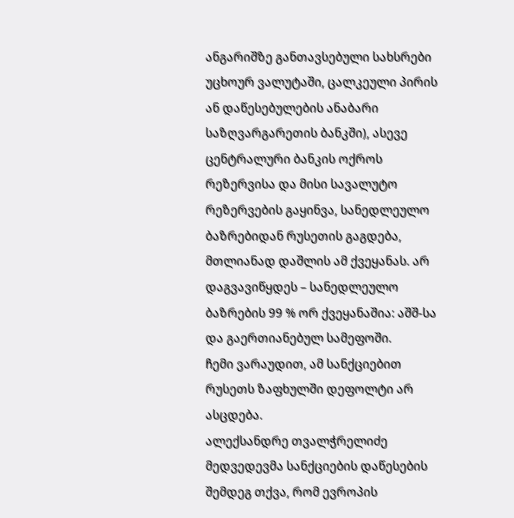ანგარიშზე განთავსებული სახსრები უცხოურ ვალუტაში, ცალკეული პირის ან დაწესებულების ანაბარი საზღვარგარეთის ბანკში), ასევე ცენტრალური ბანკის ოქროს რეზერვისა და მისი სავალუტო რეზერვების გაყინვა, სანედლეულო ბაზრებიდან რუსეთის გაგდება, მთლიანად დაშლის ამ ქვეყანას. არ დაგვავიწყდეს – სანედლეულო ბაზრების 99 % ორ ქვეყანაშია: აშშ-სა და გაერთიანებულ სამეფოში.
ჩემი ვარაუდით, ამ სანქციებით რუსეთს ზაფხულში დეფოლტი არ ასცდება.
ალექსანდრე თვალჭრელიძე
მედვედევმა სანქციების დაწესების შემდეგ თქვა, რომ ევროპის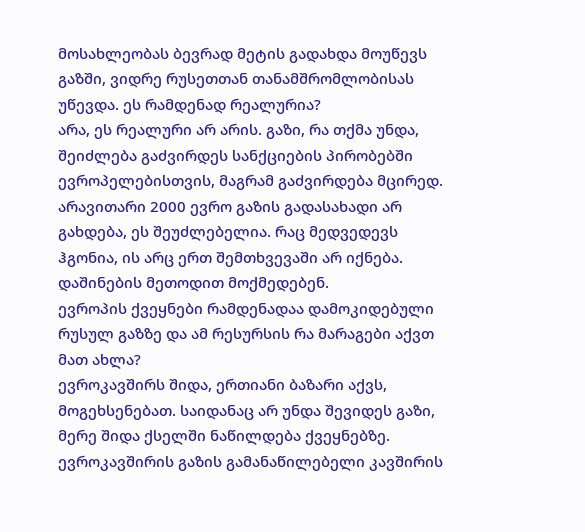მოსახლეობას ბევრად მეტის გადახდა მოუწევს გაზში, ვიდრე რუსეთთან თანამშრომლობისას უწევდა. ეს რამდენად რეალურია?
არა, ეს რეალური არ არის. გაზი, რა თქმა უნდა, შეიძლება გაძვირდეს სანქციების პირობებში ევროპელებისთვის, მაგრამ გაძვირდება მცირედ. არავითარი 2000 ევრო გაზის გადასახადი არ გახდება, ეს შეუძლებელია. რაც მედვედევს ჰგონია, ის არც ერთ შემთხვევაში არ იქნება. დაშინების მეთოდით მოქმედებენ.
ევროპის ქვეყნები რამდენადაა დამოკიდებული რუსულ გაზზე და ამ რესურსის რა მარაგები აქვთ მათ ახლა?
ევროკავშირს შიდა, ერთიანი ბაზარი აქვს, მოგეხსენებათ. საიდანაც არ უნდა შევიდეს გაზი, მერე შიდა ქსელში ნაწილდება ქვეყნებზე.
ევროკავშირის გაზის გამანაწილებელი კავშირის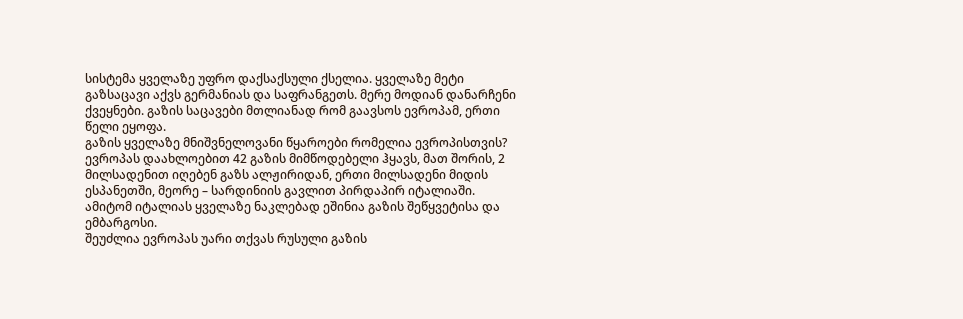სისტემა ყველაზე უფრო დაქსაქსული ქსელია. ყველაზე მეტი გაზსაცავი აქვს გერმანიას და საფრანგეთს. მერე მოდიან დანარჩენი ქვეყნები. გაზის საცავები მთლიანად რომ გაავსოს ევროპამ, ერთი წელი ეყოფა.
გაზის ყველაზე მნიშვნელოვანი წყაროები რომელია ევროპისთვის?
ევროპას დაახლოებით 42 გაზის მიმწოდებელი ჰყავს, მათ შორის, 2 მილსადენით იღებენ გაზს ალჟირიდან, ერთი მილსადენი მიდის ესპანეთში, მეორე – სარდინიის გავლით პირდაპირ იტალიაში. ამიტომ იტალიას ყველაზე ნაკლებად ეშინია გაზის შეწყვეტისა და ემბარგოსი.
შეუძლია ევროპას უარი თქვას რუსული გაზის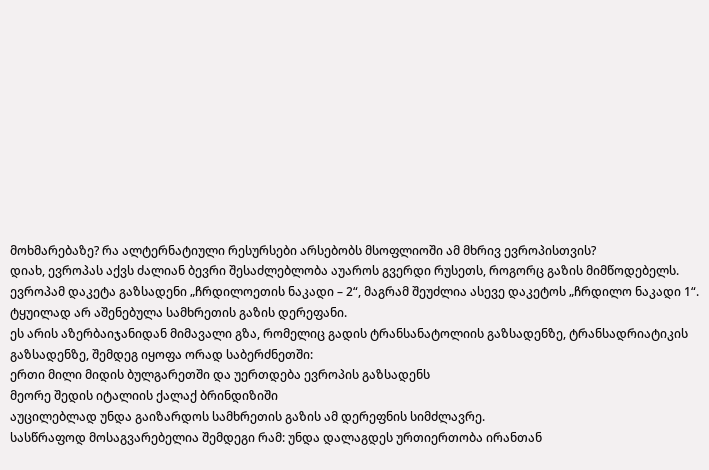მოხმარებაზე? რა ალტერნატიული რესურსები არსებობს მსოფლიოში ამ მხრივ ევროპისთვის?
დიახ, ევროპას აქვს ძალიან ბევრი შესაძლებლობა აუაროს გვერდი რუსეთს, როგორც გაზის მიმწოდებელს.
ევროპამ დაკეტა გაზსადენი „ჩრდილოეთის ნაკადი – 2“, მაგრამ შეუძლია ასევე დაკეტოს „ჩრდილო ნაკადი 1“. ტყუილად არ აშენებულა სამხრეთის გაზის დერეფანი.
ეს არის აზერბაიჯანიდან მიმავალი გზა, რომელიც გადის ტრანსანატოლიის გაზსადენზე, ტრანსადრიატიკის გაზსადენზე, შემდეგ იყოფა ორად საბერძნეთში:
ერთი მილი მიდის ბულგარეთში და უერთდება ევროპის გაზსადენს
მეორე შედის იტალიის ქალაქ ბრინდიზიში
აუცილებლად უნდა გაიზარდოს სამხრეთის გაზის ამ დერეფნის სიმძლავრე.
სასწრაფოდ მოსაგვარებელია შემდეგი რამ: უნდა დალაგდეს ურთიერთობა ირანთან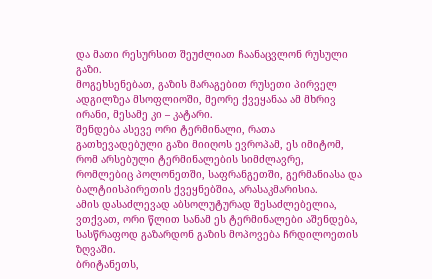და მათი რესურსით შეუძლიათ ჩაანაცვლონ რუსული გაზი.
მოგეხსენებათ, გაზის მარაგებით რუსეთი პირველ ადგილზეა მსოფლიოში, მეორე ქვეყანაა ამ მხრივ ირანი, მესამე კი – კატარი.
შენდება ასევე ორი ტერმინალი, რათა გათხევადებული გაზი მიიღოს ევროპამ, ეს იმიტომ, რომ არსებული ტერმინალების სიმძლავრე, რომლებიც პოლონეთში, საფრანგეთში, გერმანიასა და ბალტიისპირეთის ქვეყნებშია, არასაკმარისია.
ამის დასაძლევად აბსოლუტურად შესაძლებელია, ვთქვათ, ორი წლით სანამ ეს ტერმინალები აშენდება, სასწრაფოდ გაზარდონ გაზის მოპოვება ჩრდილოეთის ზღვაში.
ბრიტანეთს,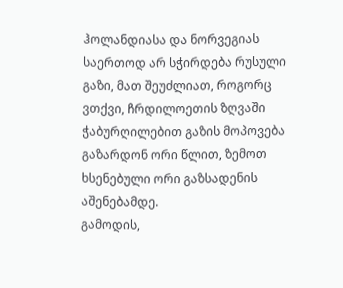ჰოლანდიასა და ნორვეგიას საერთოდ არ სჭირდება რუსული გაზი, მათ შეუძლიათ, როგორც ვთქვი, ჩრდილოეთის ზღვაში ჭაბურღილებით გაზის მოპოვება გაზარდონ ორი წლით, ზემოთ ხსენებული ორი გაზსადენის აშენებამდე.
გამოდის,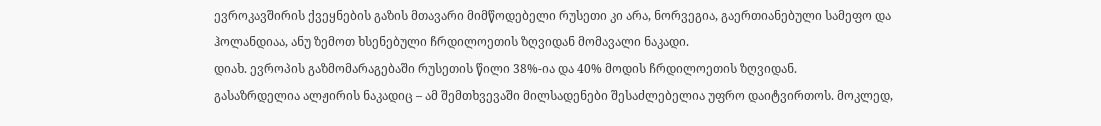ევროკავშირის ქვეყნების გაზის მთავარი მიმწოდებელი რუსეთი კი არა, ნორვეგია, გაერთიანებული სამეფო და ჰოლანდიაა, ანუ ზემოთ ხსენებული ჩრდილოეთის ზღვიდან მომავალი ნაკადი.
დიახ. ევროპის გაზმომარაგებაში რუსეთის წილი 38%-ია და 40% მოდის ჩრდილოეთის ზღვიდან.
გასაზრდელია ალჟირის ნაკადიც – ამ შემთხვევაში მილსადენები შესაძლებელია უფრო დაიტვირთოს. მოკლედ,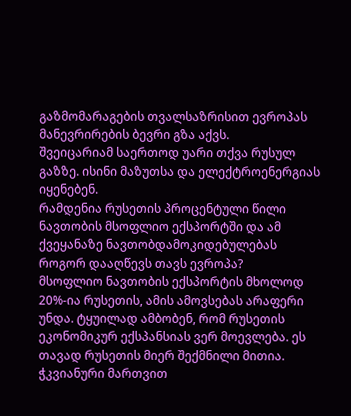გაზმომარაგების თვალსაზრისით ევროპას მანევრირების ბევრი გზა აქვს.
შვეიცარიამ საერთოდ უარი თქვა რუსულ გაზზე. ისინი მაზუთსა და ელექტროენერგიას იყენებენ.
რამდენია რუსეთის პროცენტული წილი ნავთობის მსოფლიო ექსპორტში და ამ ქვეყანაზე ნავთობდამოკიდებულებას როგორ დააღწევს თავს ევროპა?
მსოფლიო ნავთობის ექსპორტის მხოლოდ 20%-ია რუსეთის, ამის ამოვსებას არაფერი უნდა. ტყუილად ამბობენ, რომ რუსეთის ეკონომიკურ ექსპანსიას ვერ მოევლება. ეს თავად რუსეთის მიერ შექმნილი მითია.
ჭკვიანური მართვით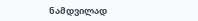ნამდვილად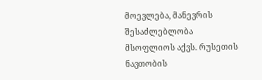მოევლება, მანევრის შესაძლებლობა მსოფლიოს აქვს. რუსეთის ნავთობის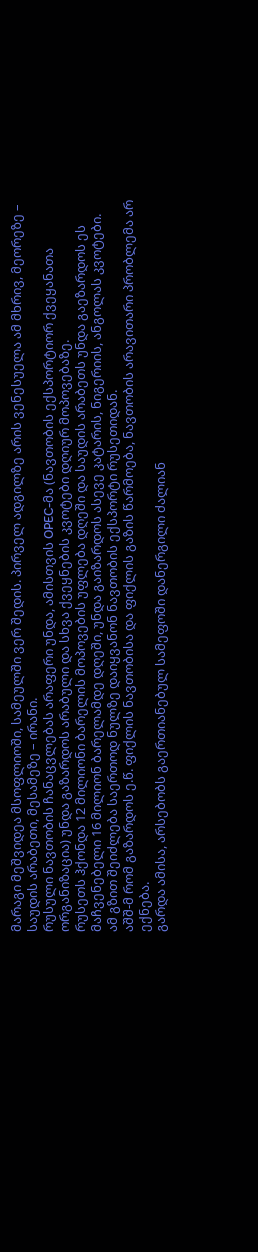მარაგი მეშვიდეა მსოფლიოში, სამეულში ვერ შედის. პირველ ადგილზე არის ვენესუელა ამ მხრივ, მეორეზე – საუდის არაბეთი, მესამეზე – ირანი.
რუსული ნავთობის ჩანაცვლებას არაფერი უნდა, ამისთვის OPEC-მა (ნავთობის ექსპორტიორ ქვეყანათა ორგანიზაცია) უნდა გაზარდოს არაბული და სხვა ქვეყნების კვოტები დღიურ მოპოვებაზე.
რუსეთს ჰქონდა 12 მილიონი ბარელის მოპოვების უფლება დღეში და საუდის არაბეთს უნდა გაეზარდოს ეს მაჩვენებელი 16 მილიონ ბარელამდე დღეში, უნდა გაიზარდოს ასევე კატარის, ნიგერიის, ანგოლას კვოტები.
ამ გზით შეიძლება საერთოდ ნულზე დაიყვანონ ნავთობის ექსპორტი რუსეთიდან.
აშშ-მ რომ გაზარდოს ე.წ. ფიქლის ნავთობისა და ფიქლის გაზის წარმოება, ნავთობის არავითარი პრობლემა არ ექნება.
გარდა ამისა, არსებობს გაერთიანებულ სამეფოში დანერგილი ძალიან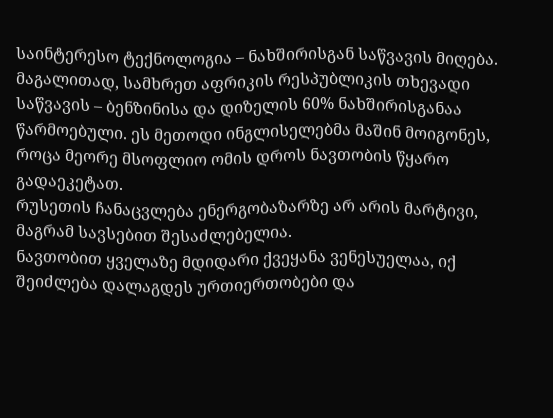საინტერესო ტექნოლოგია – ნახშირისგან საწვავის მიღება.
მაგალითად, სამხრეთ აფრიკის რესპუბლიკის თხევადი საწვავის – ბენზინისა და დიზელის 60% ნახშირისგანაა წარმოებული. ეს მეთოდი ინგლისელებმა მაშინ მოიგონეს, როცა მეორე მსოფლიო ომის დროს ნავთობის წყარო გადაეკეტათ.
რუსეთის ჩანაცვლება ენერგობაზარზე არ არის მარტივი, მაგრამ სავსებით შესაძლებელია.
ნავთობით ყველაზე მდიდარი ქვეყანა ვენესუელაა, იქ შეიძლება დალაგდეს ურთიერთობები და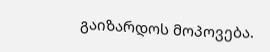გაიზარდოს მოპოვება.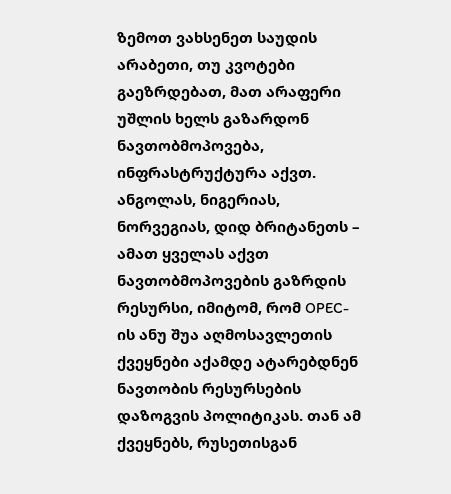ზემოთ ვახსენეთ საუდის არაბეთი, თუ კვოტები გაეზრდებათ, მათ არაფერი უშლის ხელს გაზარდონ ნავთობმოპოვება, ინფრასტრუქტურა აქვთ.
ანგოლას, ნიგერიას, ნორვეგიას, დიდ ბრიტანეთს – ამათ ყველას აქვთ ნავთობმოპოვების გაზრდის რესურსი, იმიტომ, რომ OPEC-ის ანუ შუა აღმოსავლეთის ქვეყნები აქამდე ატარებდნენ ნავთობის რესურსების დაზოგვის პოლიტიკას. თან ამ ქვეყნებს, რუსეთისგან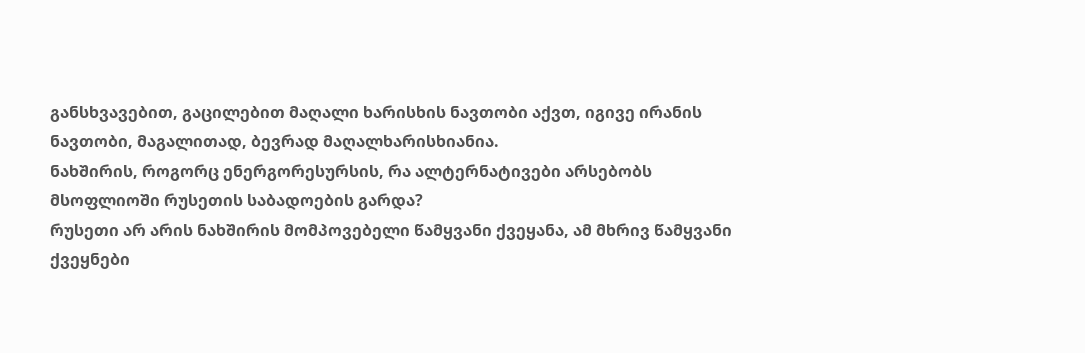განსხვავებით, გაცილებით მაღალი ხარისხის ნავთობი აქვთ, იგივე ირანის ნავთობი, მაგალითად, ბევრად მაღალხარისხიანია.
ნახშირის, როგორც ენერგორესურსის, რა ალტერნატივები არსებობს მსოფლიოში რუსეთის საბადოების გარდა?
რუსეთი არ არის ნახშირის მომპოვებელი წამყვანი ქვეყანა, ამ მხრივ წამყვანი ქვეყნები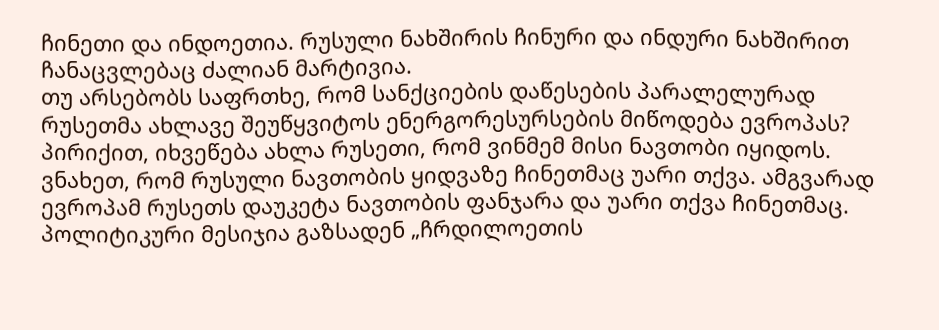ჩინეთი და ინდოეთია. რუსული ნახშირის ჩინური და ინდური ნახშირით ჩანაცვლებაც ძალიან მარტივია.
თუ არსებობს საფრთხე, რომ სანქციების დაწესების პარალელურად რუსეთმა ახლავე შეუწყვიტოს ენერგორესურსების მიწოდება ევროპას?
პირიქით, იხვეწება ახლა რუსეთი, რომ ვინმემ მისი ნავთობი იყიდოს. ვნახეთ, რომ რუსული ნავთობის ყიდვაზე ჩინეთმაც უარი თქვა. ამგვარად ევროპამ რუსეთს დაუკეტა ნავთობის ფანჯარა და უარი თქვა ჩინეთმაც.
პოლიტიკური მესიჯია გაზსადენ „ჩრდილოეთის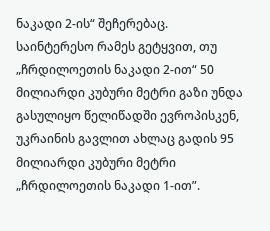ნაკადი 2-ის“ შეჩერებაც.
საინტერესო რამეს გეტყვით, თუ „ჩრდილოეთის ნაკადი 2-ით“ 50 მილიარდი კუბური მეტრი გაზი უნდა გასულიყო წელიწადში ევროპისკენ, უკრაინის გავლით ახლაც გადის 95 მილიარდი კუბური მეტრი „ჩრდილოეთის ნაკადი 1-ით”.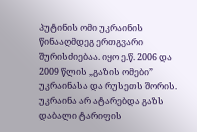პუტინის ომი უკრაინის წინააღმდეგ ერთგვარი შურისძიებაა. იყო ე.წ. 2006 და 2009 წლის „გაზის ომები” უკრაინასა და რუსეთს შორის.
უკრაინა არ ატარებდა გაზს დაბალი ტარიფის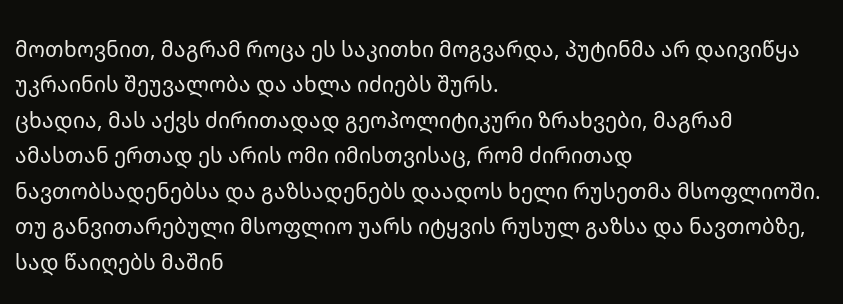მოთხოვნით, მაგრამ როცა ეს საკითხი მოგვარდა, პუტინმა არ დაივიწყა უკრაინის შეუვალობა და ახლა იძიებს შურს.
ცხადია, მას აქვს ძირითადად გეოპოლიტიკური ზრახვები, მაგრამ ამასთან ერთად ეს არის ომი იმისთვისაც, რომ ძირითად ნავთობსადენებსა და გაზსადენებს დაადოს ხელი რუსეთმა მსოფლიოში.
თუ განვითარებული მსოფლიო უარს იტყვის რუსულ გაზსა და ნავთობზე, სად წაიღებს მაშინ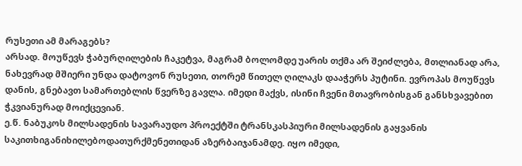რუსეთი ამ მარაგებს?
არსად. მოუწევს ჭაბურღილების ჩაკეტვა, მაგრამ ბოლომდე უარის თქმა არ შეიძლება, მთლიანად არა, ნახევრად მშიერი უნდა დატოვონ რუსეთი, თორემ წითელ ღილაკს დააჭერს პუტინი. ევროპას მოუწევს დანის, გნებავთ სამართებლის წვერზე გავლა. იმედი მაქვს, ისინი ჩვენი მთავრობისგან განსხვავებით ჭკვიანურად მოიქცევიან.
ე.წ. ნაბუკოს მილსადენის სავარაუდო პროექტში ტრანსკასპიური მილსადენის გაყვანის საკითხიგანიხილებოდათურქმენეთიდან აზერბაიჯანამდე. იყო იმედი,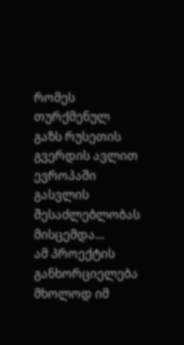რომეს თურქმენულ გაზს რუსეთის გვერდის ავლით ევროპაში გასვლის შესაძლებლობას მისცემდა…
ამ პროექტის განხორციელება მხოლოდ იმ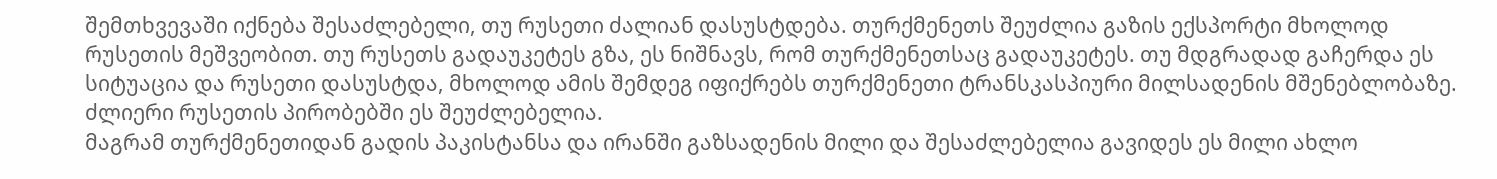შემთხვევაში იქნება შესაძლებელი, თუ რუსეთი ძალიან დასუსტდება. თურქმენეთს შეუძლია გაზის ექსპორტი მხოლოდ რუსეთის მეშვეობით. თუ რუსეთს გადაუკეტეს გზა, ეს ნიშნავს, რომ თურქმენეთსაც გადაუკეტეს. თუ მდგრადად გაჩერდა ეს სიტუაცია და რუსეთი დასუსტდა, მხოლოდ ამის შემდეგ იფიქრებს თურქმენეთი ტრანსკასპიური მილსადენის მშენებლობაზე. ძლიერი რუსეთის პირობებში ეს შეუძლებელია.
მაგრამ თურქმენეთიდან გადის პაკისტანსა და ირანში გაზსადენის მილი და შესაძლებელია გავიდეს ეს მილი ახლო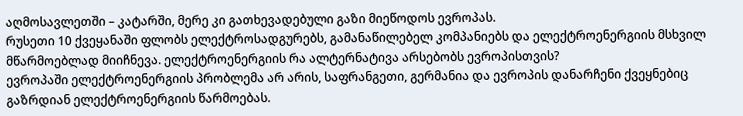აღმოსავლეთში – კატარში, მერე კი გათხევადებული გაზი მიეწოდოს ევროპას.
რუსეთი 10 ქვეყანაში ფლობს ელექტროსადგურებს, გამანაწილებელ კომპანიებს და ელექტროენერგიის მსხვილ მწარმოებლად მიიჩნევა. ელექტროენერგიის რა ალტერნატივა არსებობს ევროპისთვის?
ევროპაში ელექტროენერგიის პრობლემა არ არის, საფრანგეთი, გერმანია და ევროპის დანარჩენი ქვეყნებიც გაზრდიან ელექტროენერგიის წარმოებას.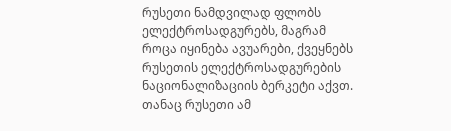რუსეთი ნამდვილად ფლობს ელექტროსადგურებს, მაგრამ როცა იყინება ავუარები, ქვეყნებს რუსეთის ელექტროსადგურების ნაციონალიზაციის ბერკეტი აქვთ. თანაც რუსეთი ამ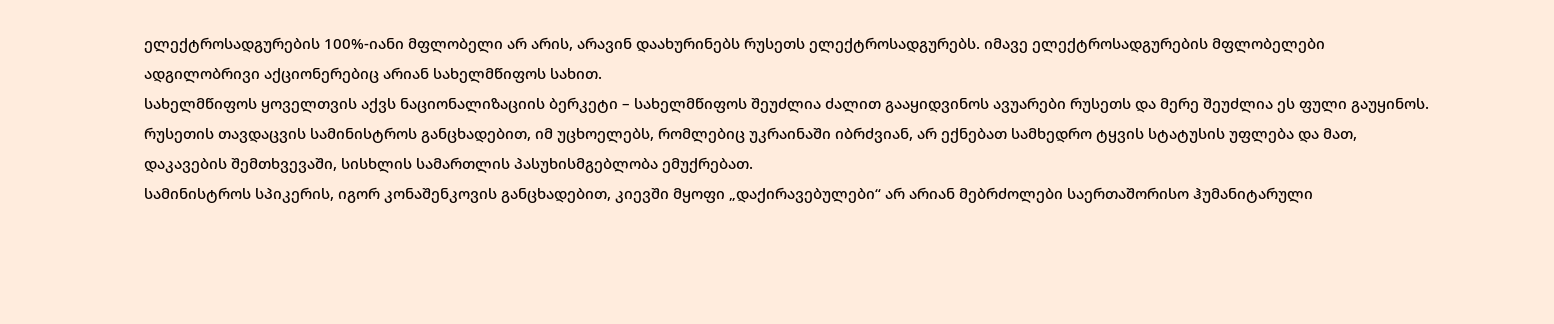ელექტროსადგურების 100%-იანი მფლობელი არ არის, არავინ დაახურინებს რუსეთს ელექტროსადგურებს. იმავე ელექტროსადგურების მფლობელები ადგილობრივი აქციონერებიც არიან სახელმწიფოს სახით.
სახელმწიფოს ყოველთვის აქვს ნაციონალიზაციის ბერკეტი – სახელმწიფოს შეუძლია ძალით გააყიდვინოს ავუარები რუსეთს და მერე შეუძლია ეს ფული გაუყინოს.
რუსეთის თავდაცვის სამინისტროს განცხადებით, იმ უცხოელებს, რომლებიც უკრაინაში იბრძვიან, არ ექნებათ სამხედრო ტყვის სტატუსის უფლება და მათ, დაკავების შემთხვევაში, სისხლის სამართლის პასუხისმგებლობა ემუქრებათ.
სამინისტროს სპიკერის, იგორ კონაშენკოვის განცხადებით, კიევში მყოფი „დაქირავებულები“ არ არიან მებრძოლები საერთაშორისო ჰუმანიტარული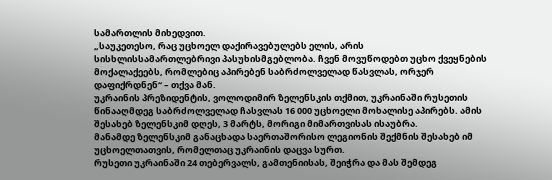სამართლის მიხედვით.
„საუკეთესო, რაც უცხოელ დაქირავებულებს ელის, არის სისხლისსამართლებრივი პასუხისმგებლობა. ჩვენ მოვუწოდებთ უცხო ქვეყნების მოქალაქეებს, რომლებიც აპირებენ საბრძოლველად წასვლას, ორჯერ დაფიქრდნენ“ – თქვა მან.
უკრაინის პრეზიდენტის, ვოლოდიმირ ზელენსკის თქმით, უკრაინაში რუსეთის წინააღმდეგ საბრძოლველად ჩასვლას 16 000 უცხოელი მოხალისე აპირებს. ამის შესახებ ზელენსკიმ დღეს, 3 მარტს, მორიგი მიმართვისას ისაუბრა.
მანამდე ზელენსკიმ განაცხადა საერთაშორისო ლეგიონის შექმნის შესახებ იმ უცხოელთათვის, რომელთაც უკრაინის დაცვა სურთ.
რუსეთი უკრაინაში 24 თებერვალს, გამთენიისას, შეიჭრა და მას შემდეგ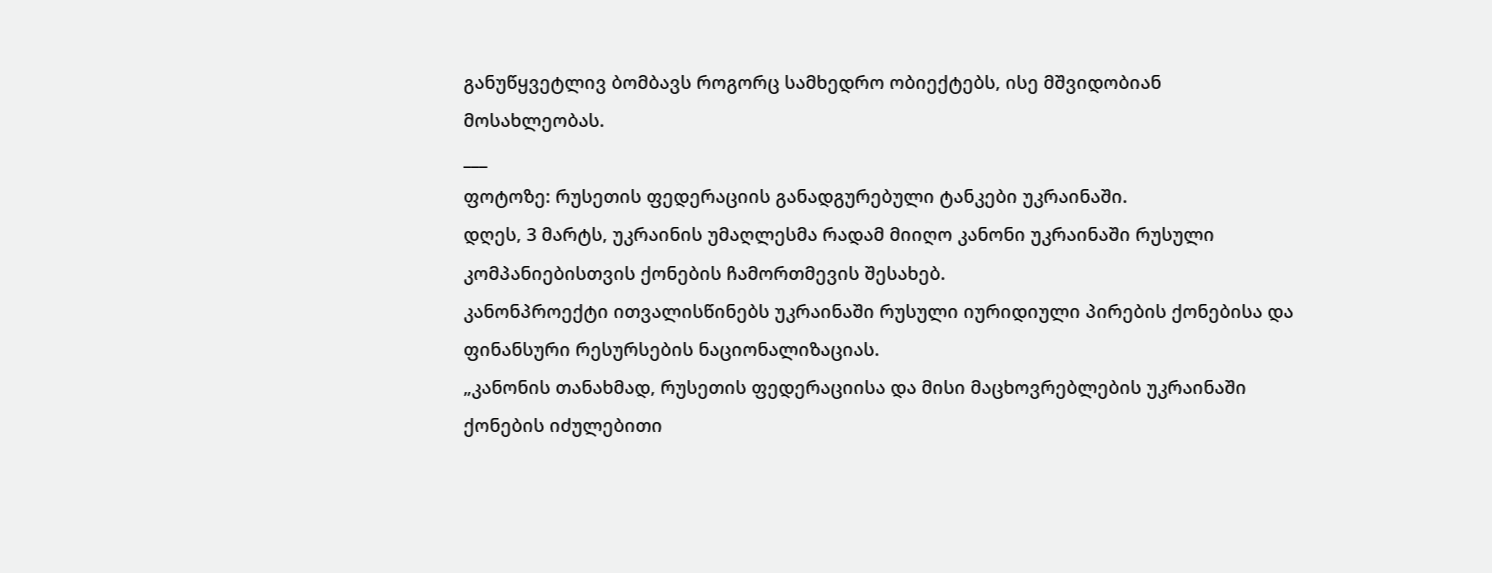განუწყვეტლივ ბომბავს როგორც სამხედრო ობიექტებს, ისე მშვიდობიან მოსახლეობას.
___
ფოტოზე: რუსეთის ფედერაციის განადგურებული ტანკები უკრაინაში.
დღეს, 3 მარტს, უკრაინის უმაღლესმა რადამ მიიღო კანონი უკრაინაში რუსული კომპანიებისთვის ქონების ჩამორთმევის შესახებ.
კანონპროექტი ითვალისწინებს უკრაინაში რუსული იურიდიული პირების ქონებისა და ფინანსური რესურსების ნაციონალიზაციას.
„კანონის თანახმად, რუსეთის ფედერაციისა და მისი მაცხოვრებლების უკრაინაში ქონების იძულებითი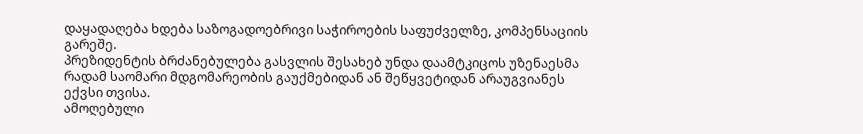დაყადაღება ხდება საზოგადოებრივი საჭიროების საფუძველზე, კომპენსაციის გარეშე.
პრეზიდენტის ბრძანებულება გასვლის შესახებ უნდა დაამტკიცოს უზენაესმა რადამ საომარი მდგომარეობის გაუქმებიდან ან შეწყვეტიდან არაუგვიანეს ექვსი თვისა.
ამოღებული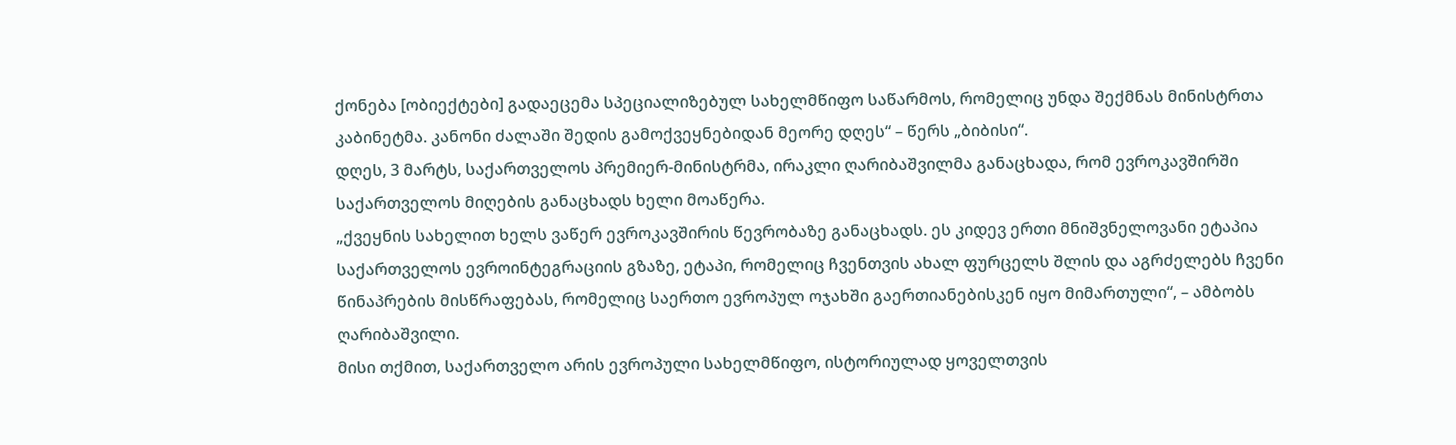ქონება [ობიექტები] გადაეცემა სპეციალიზებულ სახელმწიფო საწარმოს, რომელიც უნდა შექმნას მინისტრთა კაბინეტმა. კანონი ძალაში შედის გამოქვეყნებიდან მეორე დღეს“ – წერს „ბიბისი“.
დღეს, 3 მარტს, საქართველოს პრემიერ-მინისტრმა, ირაკლი ღარიბაშვილმა განაცხადა, რომ ევროკავშირში საქართველოს მიღების განაცხადს ხელი მოაწერა.
„ქვეყნის სახელით ხელს ვაწერ ევროკავშირის წევრობაზე განაცხადს. ეს კიდევ ერთი მნიშვნელოვანი ეტაპია საქართველოს ევროინტეგრაციის გზაზე, ეტაპი, რომელიც ჩვენთვის ახალ ფურცელს შლის და აგრძელებს ჩვენი წინაპრების მისწრაფებას, რომელიც საერთო ევროპულ ოჯახში გაერთიანებისკენ იყო მიმართული“, – ამბობს ღარიბაშვილი.
მისი თქმით, საქართველო არის ევროპული სახელმწიფო, ისტორიულად ყოველთვის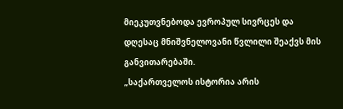მიეკუთვნებოდა ევროპულ სივრცეს და დღესაც მნიშვნელოვანი წვლილი შეაქვს მის განვითარებაში.
„საქართველოს ისტორია არის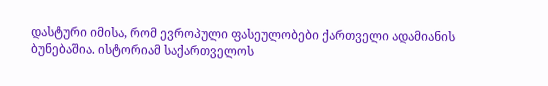დასტური იმისა, რომ ევროპული ფასეულობები ქართველი ადამიანის ბუნებაშია. ისტორიამ საქართველოს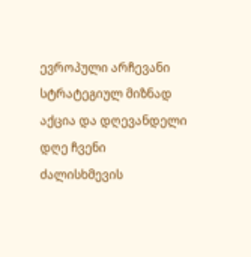ევროპული არჩევანი სტრატეგიულ მიზნად აქცია და დღევანდელი დღე ჩვენი ძალისხმევის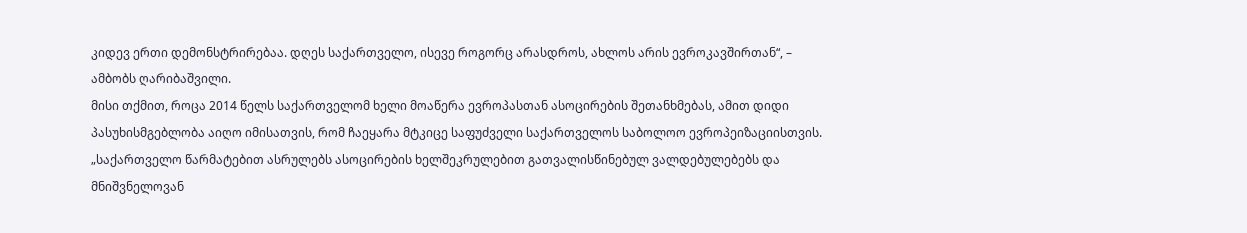კიდევ ერთი დემონსტრირებაა. დღეს საქართველო, ისევე როგორც არასდროს, ახლოს არის ევროკავშირთან“, – ამბობს ღარიბაშვილი.
მისი თქმით, როცა 2014 წელს საქართველომ ხელი მოაწერა ევროპასთან ასოცირების შეთანხმებას, ამით დიდი პასუხისმგებლობა აიღო იმისათვის, რომ ჩაეყარა მტკიცე საფუძველი საქართველოს საბოლოო ევროპეიზაციისთვის.
„საქართველო წარმატებით ასრულებს ასოცირების ხელშეკრულებით გათვალისწინებულ ვალდებულებებს და მნიშვნელოვან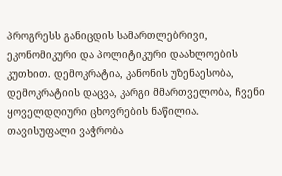პროგრესს განიცდის სამართლებრივი, ეკონომიკური და პოლიტიკური დაახლოების კუთხით. დემოკრატია, კანონის უზენაესობა, დემოკრატიის დაცვა, კარგი მმართველობა, ჩვენი ყოველდღიური ცხოვრების ნაწილია.
თავისუფალი ვაჭრობა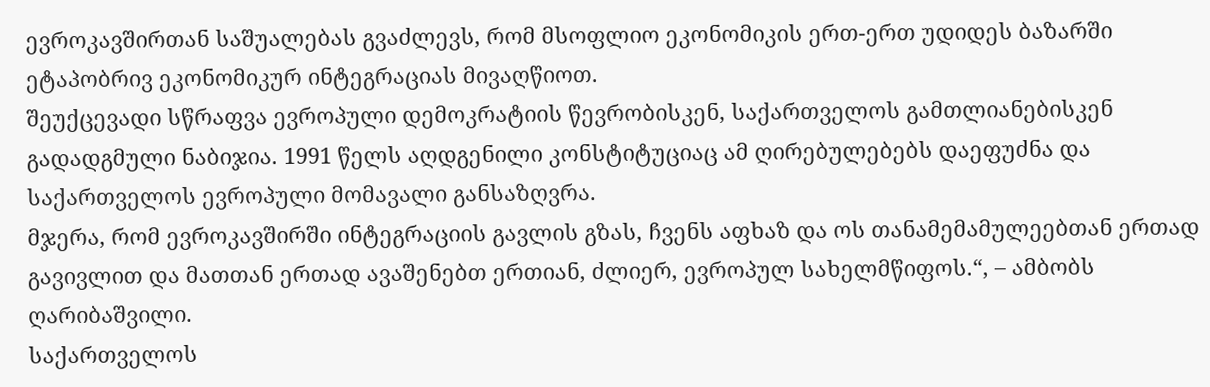ევროკავშირთან საშუალებას გვაძლევს, რომ მსოფლიო ეკონომიკის ერთ-ერთ უდიდეს ბაზარში ეტაპობრივ ეკონომიკურ ინტეგრაციას მივაღწიოთ.
შეუქცევადი სწრაფვა ევროპული დემოკრატიის წევრობისკენ, საქართველოს გამთლიანებისკენ გადადგმული ნაბიჯია. 1991 წელს აღდგენილი კონსტიტუციაც ამ ღირებულებებს დაეფუძნა და საქართველოს ევროპული მომავალი განსაზღვრა.
მჯერა, რომ ევროკავშირში ინტეგრაციის გავლის გზას, ჩვენს აფხაზ და ოს თანამემამულეებთან ერთად გავივლით და მათთან ერთად ავაშენებთ ერთიან, ძლიერ, ევროპულ სახელმწიფოს.“, – ამბობს ღარიბაშვილი.
საქართველოს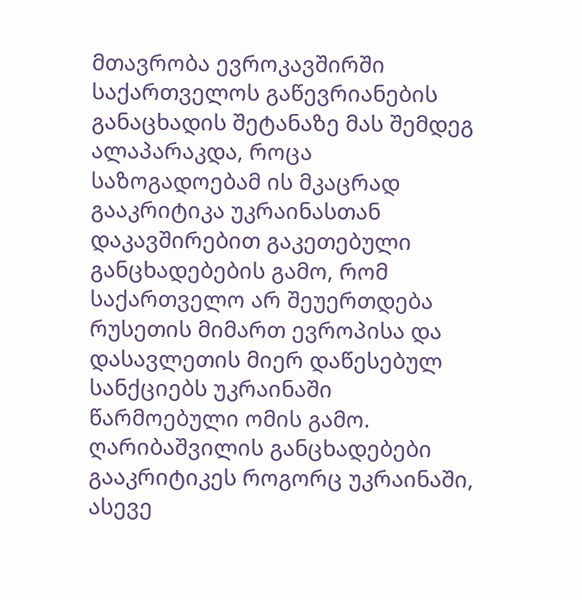მთავრობა ევროკავშირში საქართველოს გაწევრიანების განაცხადის შეტანაზე მას შემდეგ ალაპარაკდა, როცა საზოგადოებამ ის მკაცრად გააკრიტიკა უკრაინასთან დაკავშირებით გაკეთებული განცხადებების გამო, რომ საქართველო არ შეუერთდება რუსეთის მიმართ ევროპისა და დასავლეთის მიერ დაწესებულ სანქციებს უკრაინაში წარმოებული ომის გამო.
ღარიბაშვილის განცხადებები გააკრიტიკეს როგორც უკრაინაში, ასევე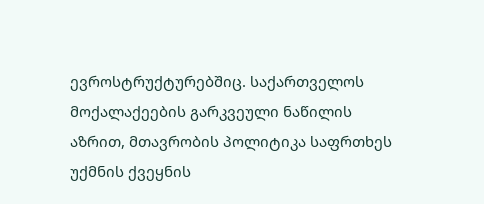ევროსტრუქტურებშიც. საქართველოს მოქალაქეების გარკვეული ნაწილის აზრით, მთავრობის პოლიტიკა საფრთხეს უქმნის ქვეყნის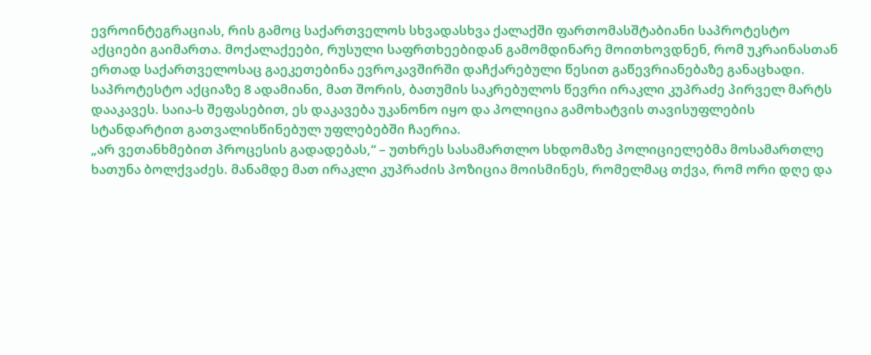ევროინტეგრაციას, რის გამოც საქართველოს სხვადასხვა ქალაქში ფართომასშტაბიანი საპროტესტო აქციები გაიმართა. მოქალაქეები, რუსული საფრთხეებიდან გამომდინარე მოითხოვდნენ, რომ უკრაინასთან ერთად საქართველოსაც გაეკეთებინა ევროკავშირში დაჩქარებული წესით გაწევრიანებაზე განაცხადი.
საპროტესტო აქციაზე 8 ადამიანი, მათ შორის, ბათუმის საკრებულოს წევრი ირაკლი კუპრაძე პირველ მარტს დააკავეს. საია-ს შეფასებით, ეს დაკავება უკანონო იყო და პოლიცია გამოხატვის თავისუფლების სტანდარტით გათვალისწინებულ უფლებებში ჩაერია.
„არ ვეთანხმებით პროცესის გადადებას,“ – უთხრეს სასამართლო სხდომაზე პოლიციელებმა მოსამართლე ხათუნა ბოლქვაძეს. მანამდე მათ ირაკლი კუპრაძის პოზიცია მოისმინეს, რომელმაც თქვა, რომ ორი დღე და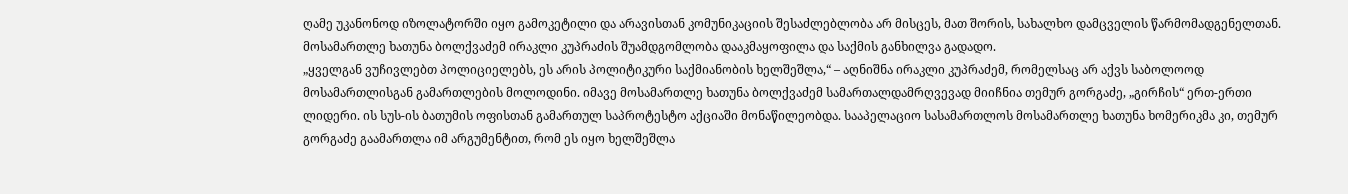ღამე უკანონოდ იზოლატორში იყო გამოკეტილი და არავისთან კომუნიკაციის შესაძლებლობა არ მისცეს, მათ შორის, სახალხო დამცველის წარმომადგენელთან.
მოსამართლე ხათუნა ბოლქვაძემ ირაკლი კუპრაძის შუამდგომლობა დააკმაყოფილა და საქმის განხილვა გადადო.
„ყველგან ვუჩივლებთ პოლიციელებს, ეს არის პოლიტიკური საქმიანობის ხელშეშლა,“ – აღნიშნა ირაკლი კუპრაძემ, რომელსაც არ აქვს საბოლოოდ მოსამართლისგან გამართლების მოლოდინი. იმავე მოსამართლე ხათუნა ბოლქვაძემ სამართალდამრღვევად მიიჩნია თემურ გორგაძე, „გირჩის“ ერთ-ერთი ლიდერი. ის სუს-ის ბათუმის ოფისთან გამართულ საპროტესტო აქციაში მონაწილეობდა. სააპელაციო სასამართლოს მოსამართლე ხათუნა ხომერიკმა კი, თემურ გორგაძე გაამართლა იმ არგუმენტით, რომ ეს იყო ხელშეშლა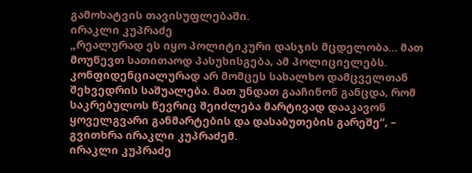გამოხატვის თავისუფლებაში.
ირაკლი კუპრაძე
„რეალურად ეს იყო პოლიტიკური დასჯის მცდელობა… მათ მოუწევთ სათითაოდ პასუხისგება, ამ პოლიციელებს. კონფიდენციალურად არ მომცეს სახალხო დამცველთან შეხვედრის საშუალება. მათ უნდათ გააჩინონ განცდა, რომ საკრებულოს წევრიც შეიძლება მარტივად დააკავონ ყოველგვარი განმარტების და დასაბუთების გარეშე“, – გვითხრა ირაკლი კუპრაძემ.
ირაკლი კუპრაძე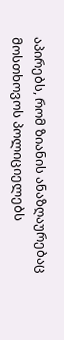აპირებს, რომ ზიანის ანაზღაურებაც მოსთხოვოს პოლიციელებს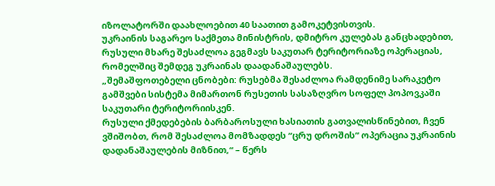იზოლატორში დაახლოებით 40 საათით გამოკეტვისთვის.
უკრაინის საგარეო საქმეთა მინისტრის, დმიტრო კულებას განცხადებით, რუსული მხარე შესაძლოა გეგმავს საკუთარ ტერიტორიაზე ოპერაციას, რომელშიც შემდეგ უკრაინას დაადანაშაულებს.
„შემაშფოთებელი ცნობები: რუსებმა შესაძლოა რამდენიმე სარაკეტო გამშვები სისტემა მიმართონ რუსეთის სასაზღვრო სოფელ პოპოვკაში საკუთარი ტერიტორიისკენ.
რუსული ქმედებების ბარბაროსული ხასიათის გათვალისწინებით, ჩვენ ვშიშობთ, რომ შესაძლოა მომზადდეს “ცრუ დროშის” ოპერაცია უკრაინის დადანაშაულების მიზნით,“ – წერს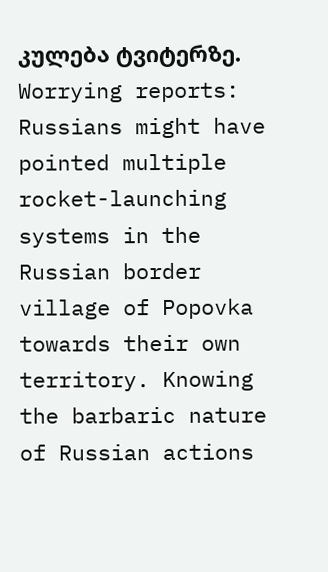კულება ტვიტერზე.
Worrying reports: Russians might have pointed multiple rocket-launching systems in the Russian border village of Popovka towards their own territory. Knowing the barbaric nature of Russian actions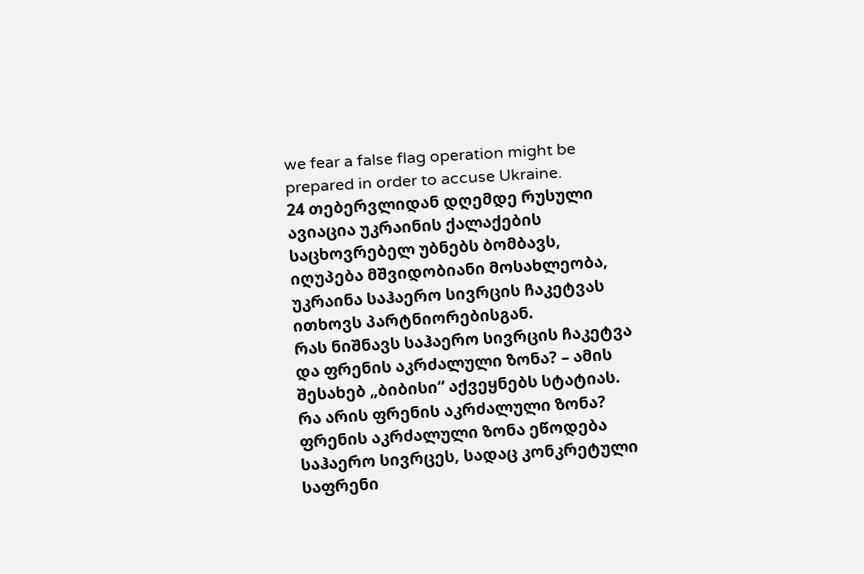we fear a false flag operation might be prepared in order to accuse Ukraine.
24 თებერვლიდან დღემდე რუსული ავიაცია უკრაინის ქალაქების საცხოვრებელ უბნებს ბომბავს, იღუპება მშვიდობიანი მოსახლეობა, უკრაინა საჰაერო სივრცის ჩაკეტვას ითხოვს პარტნიორებისგან.
რას ნიშნავს საჰაერო სივრცის ჩაკეტვა და ფრენის აკრძალული ზონა? – ამის შესახებ „ბიბისი“ აქვეყნებს სტატიას.
რა არის ფრენის აკრძალული ზონა?
ფრენის აკრძალული ზონა ეწოდება საჰაერო სივრცეს, სადაც კონკრეტული საფრენი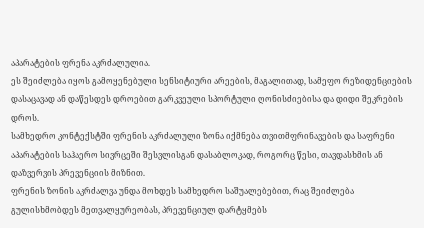აპარატების ფრენა აკრძალულია.
ეს შეიძლება იყოს გამოყენებული სენსიტიური არეების, მაგალითად, სამეფო რეზიდენციების დასაცავად ან დაწესდეს დროებით გარკვეული სპორტული ღონისძიებისა და დიდი შეკრების დროს.
სამხედრო კონტექსტში ფრენის აკრძალული ზონა იქმნება თვითმფრინავების და საფრენი აპარატების საჰაერო სივრცეში შესვლისგან დასაბლოკად, როგორც წესი, თავდასხმის ან დაზვერვის პრევენციის მიზნით.
ფრენის ზონის აკრძალვა უნდა მოხდეს სამხედრო საშუალებებით, რაც შეიძლება გულისხმობდეს მეთვალყურეობას, პრევენციულ დარტყმებს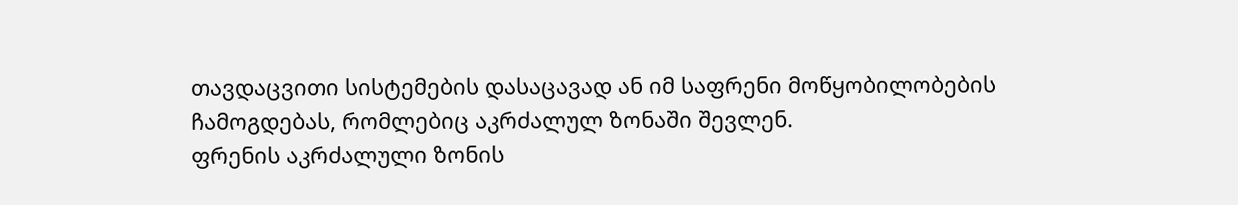თავდაცვითი სისტემების დასაცავად ან იმ საფრენი მოწყობილობების ჩამოგდებას, რომლებიც აკრძალულ ზონაში შევლენ.
ფრენის აკრძალული ზონის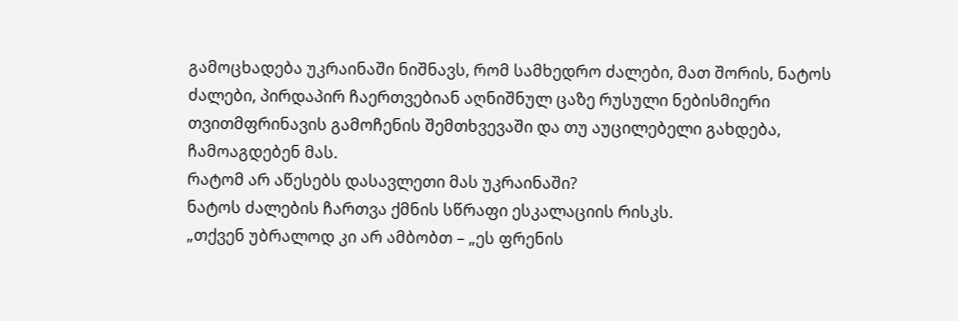გამოცხადება უკრაინაში ნიშნავს, რომ სამხედრო ძალები, მათ შორის, ნატოს ძალები, პირდაპირ ჩაერთვებიან აღნიშნულ ცაზე რუსული ნებისმიერი თვითმფრინავის გამოჩენის შემთხვევაში და თუ აუცილებელი გახდება, ჩამოაგდებენ მას.
რატომ არ აწესებს დასავლეთი მას უკრაინაში?
ნატოს ძალების ჩართვა ქმნის სწრაფი ესკალაციის რისკს.
„თქვენ უბრალოდ კი არ ამბობთ – „ეს ფრენის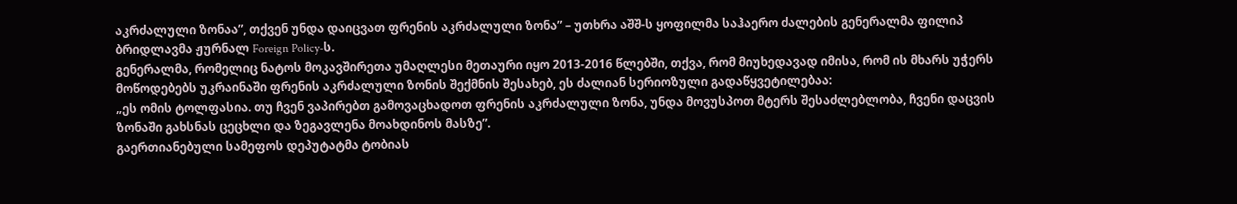აკრძალული ზონაა”, თქვენ უნდა დაიცვათ ფრენის აკრძალული ზონა” – უთხრა აშშ-ს ყოფილმა საჰაერო ძალების გენერალმა ფილიპ ბრიდლავმა ჟურნალ Foreign Policy-ს.
გენერალმა, რომელიც ნატოს მოკავშირეთა უმაღლესი მეთაური იყო 2013-2016 წლებში, თქვა, რომ მიუხედავად იმისა, რომ ის მხარს უჭერს მოწოდებებს უკრაინაში ფრენის აკრძალული ზონის შექმნის შესახებ, ეს ძალიან სერიოზული გადაწყვეტილებაა:
„ეს ომის ტოლფასია. თუ ჩვენ ვაპირებთ გამოვაცხადოთ ფრენის აკრძალული ზონა, უნდა მოვუსპოთ მტერს შესაძლებლობა, ჩვენი დაცვის ზონაში გახსნას ცეცხლი და ზეგავლენა მოახდინოს მასზე”.
გაერთიანებული სამეფოს დეპუტატმა ტობიას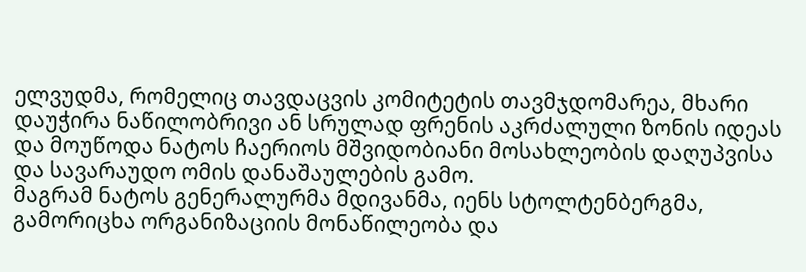ელვუდმა, რომელიც თავდაცვის კომიტეტის თავმჯდომარეა, მხარი დაუჭირა ნაწილობრივი ან სრულად ფრენის აკრძალული ზონის იდეას და მოუწოდა ნატოს ჩაერიოს მშვიდობიანი მოსახლეობის დაღუპვისა და სავარაუდო ომის დანაშაულების გამო.
მაგრამ ნატოს გენერალურმა მდივანმა, იენს სტოლტენბერგმა, გამორიცხა ორგანიზაციის მონაწილეობა და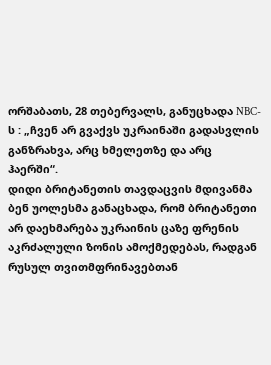ორშაბათს, 28 თებერვალს, განუცხადა NBC-ს : „ჩვენ არ გვაქვს უკრაინაში გადასვლის განზრახვა, არც ხმელეთზე და არც ჰაერში“.
დიდი ბრიტანეთის თავდაცვის მდივანმა ბენ უოლესმა განაცხადა, რომ ბრიტანეთი არ დაეხმარება უკრაინის ცაზე ფრენის აკრძალული ზონის ამოქმედებას, რადგან რუსულ თვითმფრინავებთან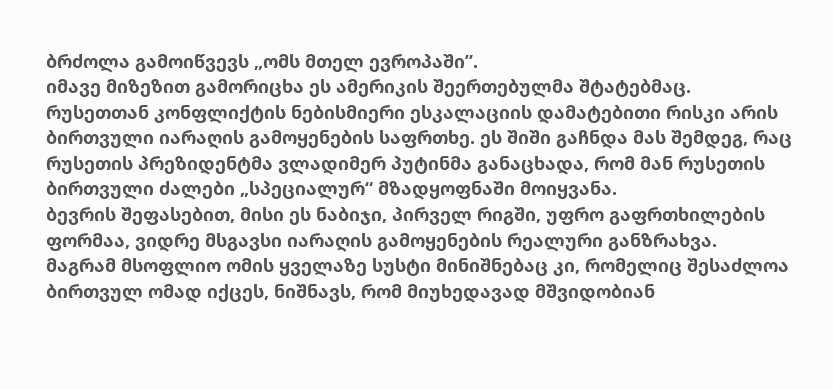ბრძოლა გამოიწვევს „ომს მთელ ევროპაში”.
იმავე მიზეზით გამორიცხა ეს ამერიკის შეერთებულმა შტატებმაც.
რუსეთთან კონფლიქტის ნებისმიერი ესკალაციის დამატებითი რისკი არის ბირთვული იარაღის გამოყენების საფრთხე. ეს შიში გაჩნდა მას შემდეგ, რაც რუსეთის პრეზიდენტმა ვლადიმერ პუტინმა განაცხადა, რომ მან რუსეთის ბირთვული ძალები „სპეციალურ“ მზადყოფნაში მოიყვანა.
ბევრის შეფასებით, მისი ეს ნაბიჯი, პირველ რიგში, უფრო გაფრთხილების ფორმაა, ვიდრე მსგავსი იარაღის გამოყენების რეალური განზრახვა.
მაგრამ მსოფლიო ომის ყველაზე სუსტი მინიშნებაც კი, რომელიც შესაძლოა ბირთვულ ომად იქცეს, ნიშნავს, რომ მიუხედავად მშვიდობიან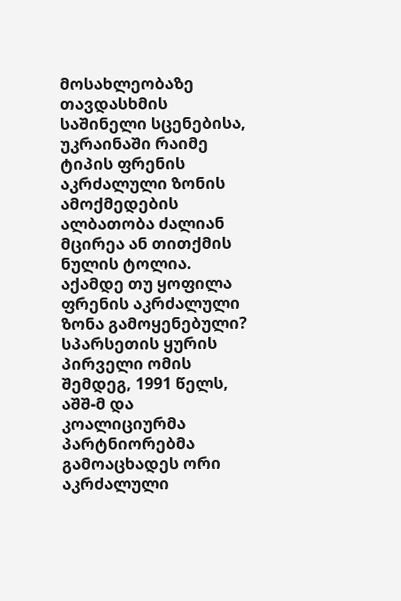მოსახლეობაზე თავდასხმის საშინელი სცენებისა, უკრაინაში რაიმე ტიპის ფრენის აკრძალული ზონის ამოქმედების ალბათობა ძალიან მცირეა ან თითქმის ნულის ტოლია.
აქამდე თუ ყოფილა ფრენის აკრძალული ზონა გამოყენებული?
სპარსეთის ყურის პირველი ომის შემდეგ, 1991 წელს, აშშ-მ და კოალიციურმა პარტნიორებმა გამოაცხადეს ორი აკრძალული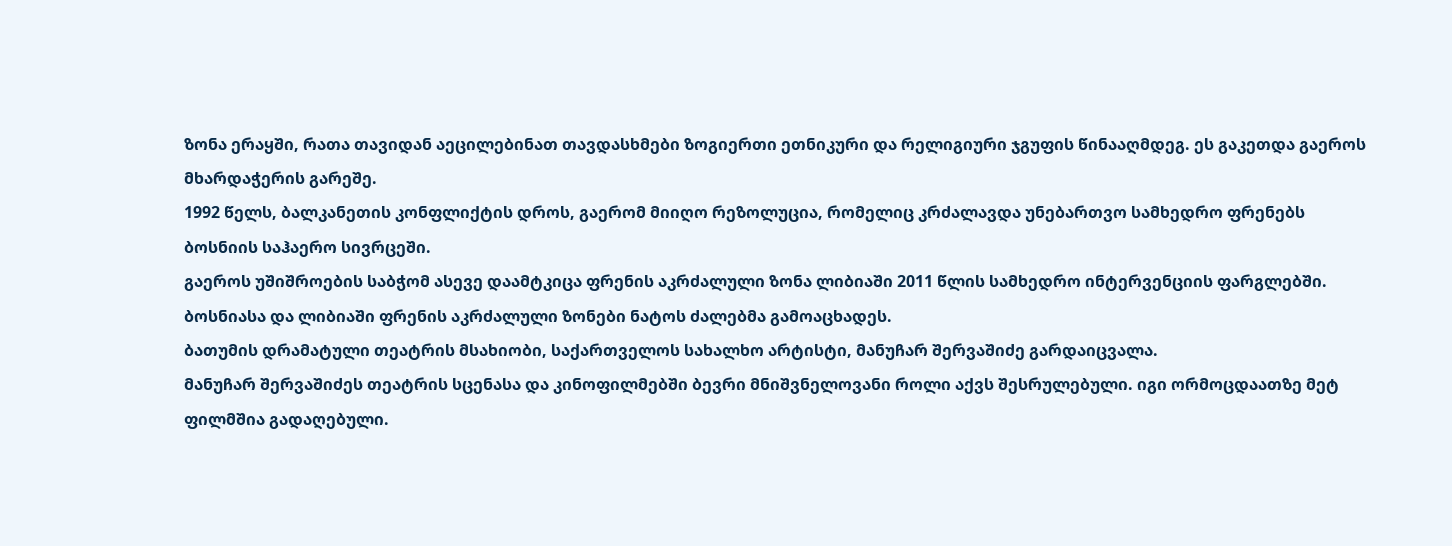ზონა ერაყში, რათა თავიდან აეცილებინათ თავდასხმები ზოგიერთი ეთნიკური და რელიგიური ჯგუფის წინააღმდეგ. ეს გაკეთდა გაეროს მხარდაჭერის გარეშე.
1992 წელს, ბალკანეთის კონფლიქტის დროს, გაერომ მიიღო რეზოლუცია, რომელიც კრძალავდა უნებართვო სამხედრო ფრენებს ბოსნიის საჰაერო სივრცეში.
გაეროს უშიშროების საბჭომ ასევე დაამტკიცა ფრენის აკრძალული ზონა ლიბიაში 2011 წლის სამხედრო ინტერვენციის ფარგლებში.
ბოსნიასა და ლიბიაში ფრენის აკრძალული ზონები ნატოს ძალებმა გამოაცხადეს.
ბათუმის დრამატული თეატრის მსახიობი, საქართველოს სახალხო არტისტი, მანუჩარ შერვაშიძე გარდაიცვალა.
მანუჩარ შერვაშიძეს თეატრის სცენასა და კინოფილმებში ბევრი მნიშვნელოვანი როლი აქვს შესრულებული. იგი ორმოცდაათზე მეტ ფილმშია გადაღებული.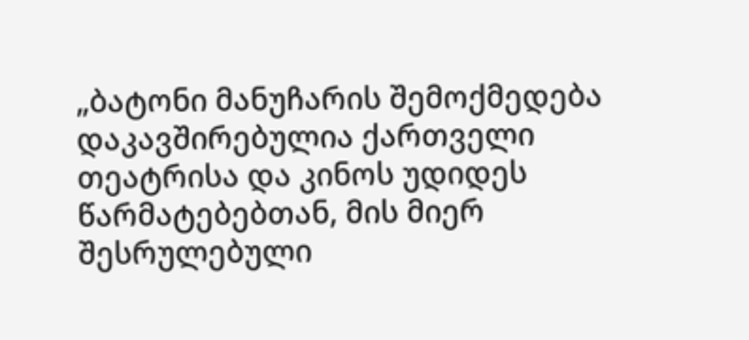„ბატონი მანუჩარის შემოქმედება დაკავშირებულია ქართველი თეატრისა და კინოს უდიდეს წარმატებებთან, მის მიერ შესრულებული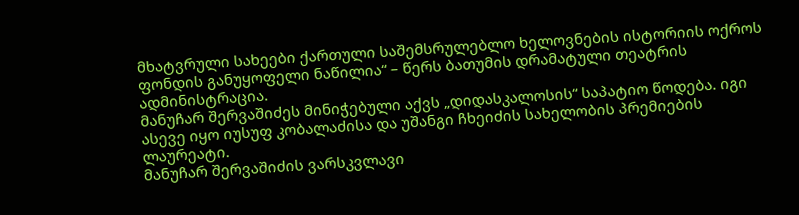მხატვრული სახეები ქართული საშემსრულებლო ხელოვნების ისტორიის ოქროს ფონდის განუყოფელი ნაწილია“ – წერს ბათუმის დრამატული თეატრის ადმინისტრაცია.
მანუჩარ შერვაშიძეს მინიჭებული აქვს „დიდასკალოსის“ საპატიო წოდება. იგი ასევე იყო იუსუფ კობალაძისა და უშანგი ჩხეიძის სახელობის პრემიების ლაურეატი.
მანუჩარ შერვაშიძის ვარსკვლავი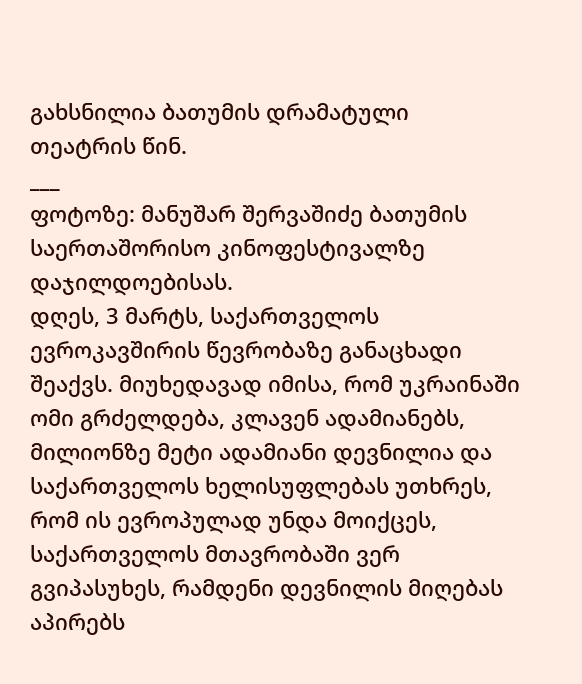გახსნილია ბათუმის დრამატული თეატრის წინ.
___
ფოტოზე: მანუშარ შერვაშიძე ბათუმის საერთაშორისო კინოფესტივალზე დაჯილდოებისას.
დღეს, 3 მარტს, საქართველოს ევროკავშირის წევრობაზე განაცხადი შეაქვს. მიუხედავად იმისა, რომ უკრაინაში ომი გრძელდება, კლავენ ადამიანებს, მილიონზე მეტი ადამიანი დევნილია და საქართველოს ხელისუფლებას უთხრეს, რომ ის ევროპულად უნდა მოიქცეს, საქართველოს მთავრობაში ვერ გვიპასუხეს, რამდენი დევნილის მიღებას აპირებს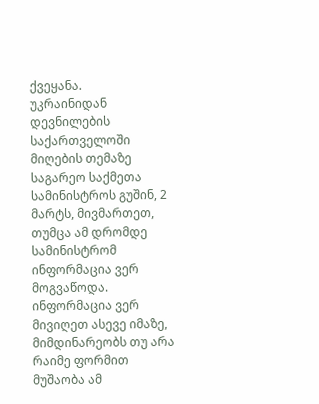ქვეყანა.
უკრაინიდან დევნილების საქართველოში მიღების თემაზე საგარეო საქმეთა სამინისტროს გუშინ, 2 მარტს, მივმართეთ, თუმცა ამ დრომდე სამინისტრომ ინფორმაცია ვერ მოგვაწოდა. ინფორმაცია ვერ მივიღეთ ასევე იმაზე, მიმდინარეობს თუ არა რაიმე ფორმით მუშაობა ამ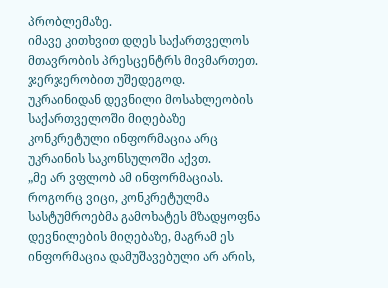პრობლემაზე.
იმავე კითხვით დღეს საქართველოს მთავრობის პრესცენტრს მივმართეთ. ჯერჯერობით უშედეგოდ.
უკრაინიდან დევნილი მოსახლეობის საქართველოში მიღებაზე კონკრეტული ინფორმაცია არც უკრაინის საკონსულოში აქვთ.
„მე არ ვფლობ ამ ინფორმაციას. როგორც ვიცი, კონკრეტულმა სასტუმროებმა გამოხატეს მზადყოფნა დევნილების მიღებაზე, მაგრამ ეს ინფორმაცია დამუშავებული არ არის,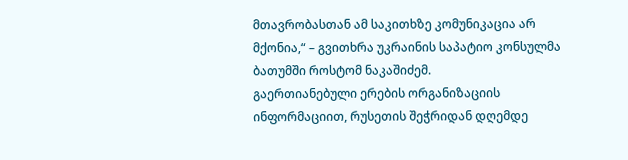მთავრობასთან ამ საკითხზე კომუნიკაცია არ მქონია,“ – გვითხრა უკრაინის საპატიო კონსულმა ბათუმში როსტომ ნაკაშიძემ.
გაერთიანებული ერების ორგანიზაციის ინფორმაციით, რუსეთის შეჭრიდან დღემდე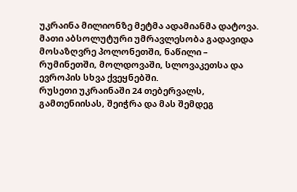უკრაინა მილიონზე მეტმა ადამიანმა დატოვა. მათი აბსოლუტური უმრავლესობა გადავიდა მოსაზღვრე პოლონეთში, ნაწილი – რუმინეთში, მოლდოვაში, სლოვაკეთსა და ევროპის სხვა ქვეყნებში.
რუსეთი უკრაინაში 24 თებერვალს, გამთენიისას, შეიჭრა და მას შემდეგ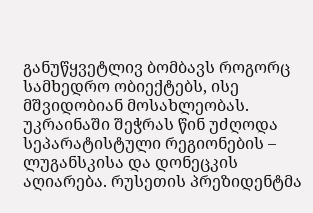განუწყვეტლივ ბომბავს როგორც სამხედრო ობიექტებს, ისე მშვიდობიან მოსახლეობას. უკრაინაში შეჭრას წინ უძღოდა სეპარატისტული რეგიონების – ლუგანსკისა და დონეცკის აღიარება. რუსეთის პრეზიდენტმა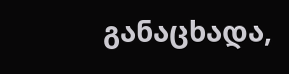განაცხადა,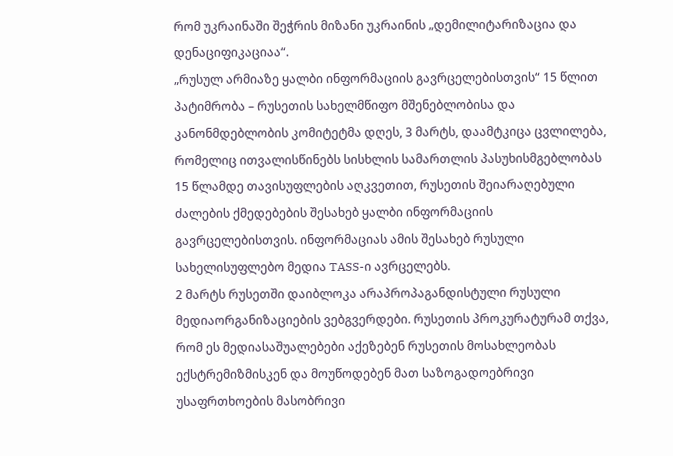რომ უკრაინაში შეჭრის მიზანი უკრაინის „დემილიტარიზაცია და დენაციფიკაციაა“.
„რუსულ არმიაზე ყალბი ინფორმაციის გავრცელებისთვის“ 15 წლით პატიმრობა – რუსეთის სახელმწიფო მშენებლობისა და კანონმდებლობის კომიტეტმა დღეს, 3 მარტს, დაამტკიცა ცვლილება, რომელიც ითვალისწინებს სისხლის სამართლის პასუხისმგებლობას 15 წლამდე თავისუფლების აღკვეთით, რუსეთის შეიარაღებული ძალების ქმედებების შესახებ ყალბი ინფორმაციის გავრცელებისთვის. ინფორმაციას ამის შესახებ რუსული სახელისუფლებო მედია TASS-ი ავრცელებს.
2 მარტს რუსეთში დაიბლოკა არაპროპაგანდისტული რუსული მედიაორგანიზაციების ვებგვერდები. რუსეთის პროკურატურამ თქვა, რომ ეს მედიასაშუალებები აქეზებენ რუსეთის მოსახლეობას ექსტრემიზმისკენ და მოუწოდებენ მათ საზოგადოებრივი უსაფრთხოების მასობრივი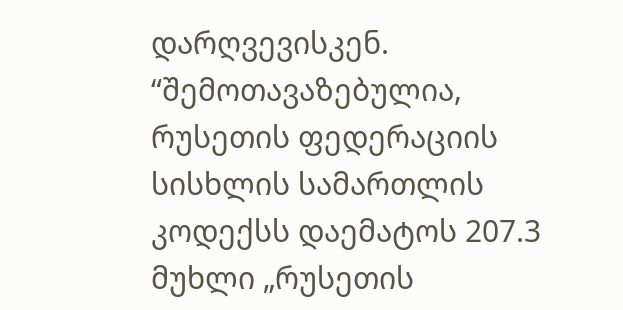დარღვევისკენ.
“შემოთავაზებულია, რუსეთის ფედერაციის სისხლის სამართლის კოდექსს დაემატოს 207.3 მუხლი „რუსეთის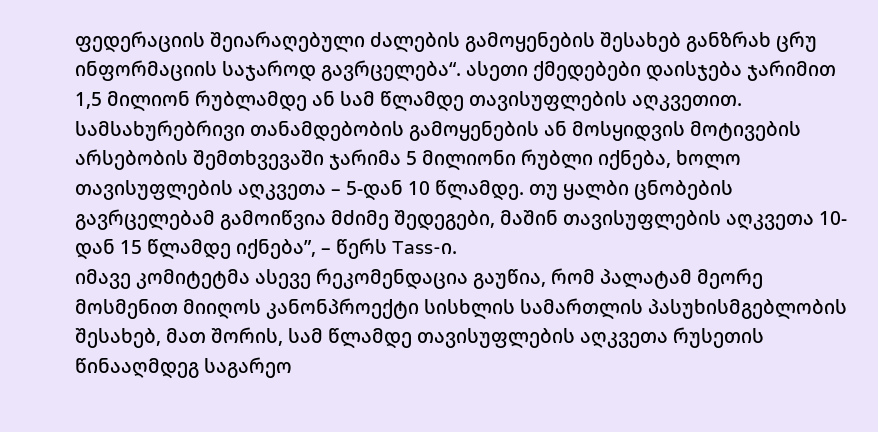ფედერაციის შეიარაღებული ძალების გამოყენების შესახებ განზრახ ცრუ ინფორმაციის საჯაროდ გავრცელება“. ასეთი ქმედებები დაისჯება ჯარიმით 1,5 მილიონ რუბლამდე ან სამ წლამდე თავისუფლების აღკვეთით. სამსახურებრივი თანამდებობის გამოყენების ან მოსყიდვის მოტივების არსებობის შემთხვევაში ჯარიმა 5 მილიონი რუბლი იქნება, ხოლო თავისუფლების აღკვეთა – 5-დან 10 წლამდე. თუ ყალბი ცნობების გავრცელებამ გამოიწვია მძიმე შედეგები, მაშინ თავისუფლების აღკვეთა 10-დან 15 წლამდე იქნება”, – წერს Tass-ი.
იმავე კომიტეტმა ასევე რეკომენდაცია გაუწია, რომ პალატამ მეორე მოსმენით მიიღოს კანონპროექტი სისხლის სამართლის პასუხისმგებლობის შესახებ, მათ შორის, სამ წლამდე თავისუფლების აღკვეთა რუსეთის წინააღმდეგ საგარეო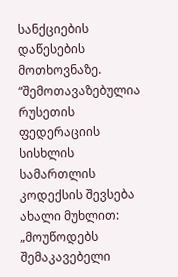სანქციების დაწესების მოთხოვნაზე.
“შემოთავაზებულია რუსეთის ფედერაციის სისხლის სამართლის კოდექსის შევსება ახალი მუხლით: „მოუწოდებს შემაკავებელი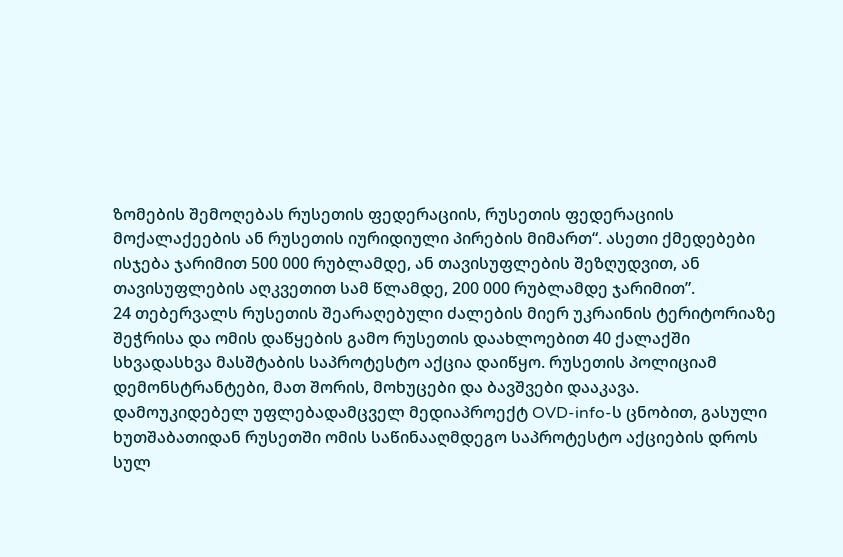ზომების შემოღებას რუსეთის ფედერაციის, რუსეთის ფედერაციის მოქალაქეების ან რუსეთის იურიდიული პირების მიმართ“. ასეთი ქმედებები ისჯება ჯარიმით 500 000 რუბლამდე, ან თავისუფლების შეზღუდვით, ან თავისუფლების აღკვეთით სამ წლამდე, 200 000 რუბლამდე ჯარიმით”.
24 თებერვალს რუსეთის შეარაღებული ძალების მიერ უკრაინის ტერიტორიაზე შეჭრისა და ომის დაწყების გამო რუსეთის დაახლოებით 40 ქალაქში სხვადასხვა მასშტაბის საპროტესტო აქცია დაიწყო. რუსეთის პოლიციამ დემონსტრანტები, მათ შორის, მოხუცები და ბავშვები დააკავა.
დამოუკიდებელ უფლებადამცველ მედიაპროექტ OVD-info-ს ცნობით, გასული ხუთშაბათიდან რუსეთში ომის საწინააღმდეგო საპროტესტო აქციების დროს სულ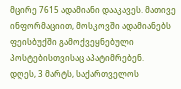მცირე 7615 ადამიანი დააკავეს. მათივე ინფორმაციით, მოსკოვში ადამიანებს ფეისბუქში გამოქვეყნებული პოსტებისთვისაც აპატიმრებენ.
დღეს, 3 მარტს, საქართველოს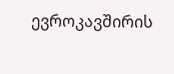ევროკავშირის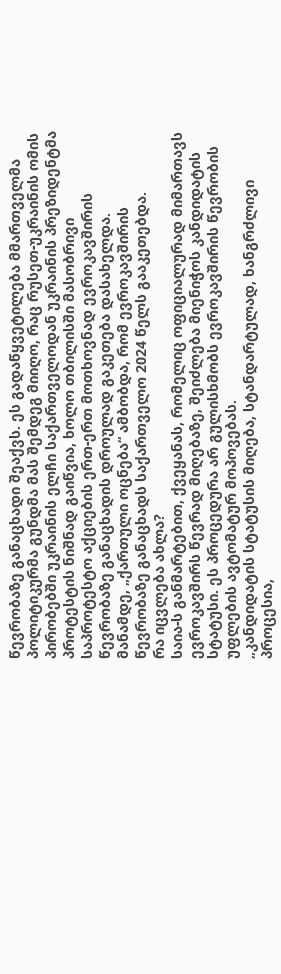წევრობაზე განაცხადი შეაქვს. ეს გადაწყვეტილება მმართველმა პოლიტიკურმა გუნდმა მას შემდეგ მიიღო, რაც რუსეთ-უკრაინის ომის პირობებში უკრაინის ელჩი საქართველოდან უკრაინის პრეზიდენტმა პროტესტის ნიშნად გაიწვია, ხოლო თბილისში მასობრივი საპროტესტო აქციების ერთ-ერთ მოთხოვნად ევროკავშირის წევრობაზე განაცხადის დროულად გაკეთება დასახელდა.
მანამდე, „ქართული ოცნება“ ამბობდა, რომ ევროკავშირის წევრობაზე განაცხადს საქართველო 2024 წელს გააკეთებდა.
რა იცვლება ახლა?
საია-ს განმარტებით, ქვეყანას, რომელიც ოფიციალურად მიმართავს ევროკავშირს წევრად მიღებაზე, შეიძლება მიენიჭოს კანდიდატის სტატუსი. ეს პროცედურა არ გულისხმობს ევროკავშირის წევრობის უფლების ავტომატურ მოპოვებას.
„კანდიდატის სტატუსის მიღება, სტანდარტულად, ხანგრძლივი პროცესია,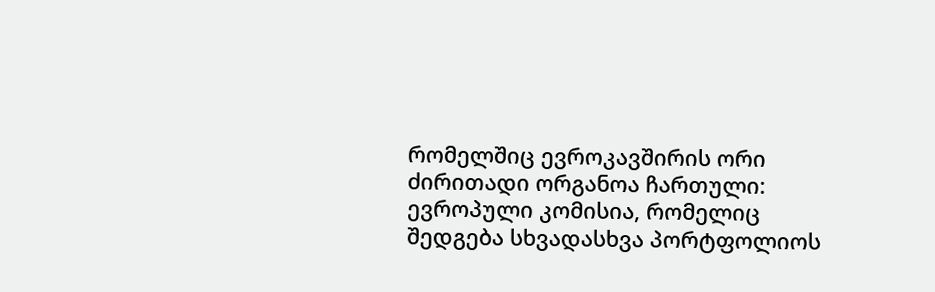რომელშიც ევროკავშირის ორი ძირითადი ორგანოა ჩართული: ევროპული კომისია, რომელიც შედგება სხვადასხვა პორტფოლიოს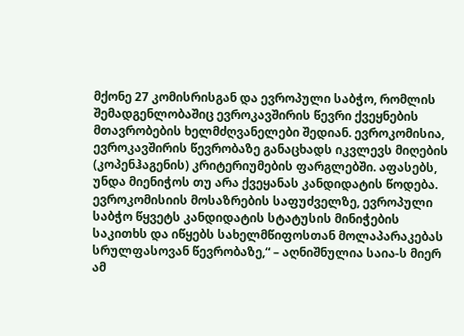მქონე 27 კომისრისგან და ევროპული საბჭო, რომლის შემადგენლობაშიც ევროკავშირის წევრი ქვეყნების მთავრობების ხელმძღვანელები შედიან. ევროკომისია, ევროკავშირის წევრობაზე განაცხადს იკვლევს მიღების (კოპენჰაგენის) კრიტერიუმების ფარგლებში. აფასებს, უნდა მიენიჭოს თუ არა ქვეყანას კანდიდატის წოდება. ევროკომისიის მოსაზრების საფუძველზე, ევროპული საბჭო წყვეტს კანდიდატის სტატუსის მინიჭების საკითხს და იწყებს სახელმწიფოსთან მოლაპარაკებას სრულფასოვან წევრობაზე,“ – აღნიშნულია საია-ს მიერ ამ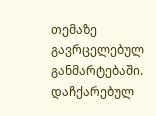თემაზე გავრცელებულ განმარტებაში.
დაჩქარებულ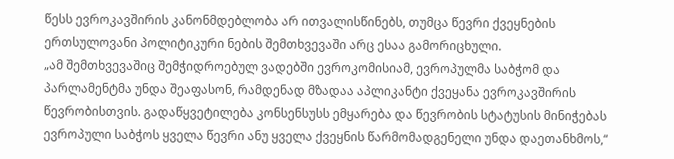წესს ევროკავშირის კანონმდებლობა არ ითვალისწინებს, თუმცა წევრი ქვეყნების ერთსულოვანი პოლიტიკური ნების შემთხვევაში არც ესაა გამორიცხული.
„ამ შემთხვევაშიც შემჭიდროებულ ვადებში ევროკომისიამ, ევროპულმა საბჭომ და პარლამენტმა უნდა შეაფასონ, რამდენად მზადაა აპლიკანტი ქვეყანა ევროკავშირის წევრობისთვის. გადაწყვეტილება კონსენსუსს ემყარება და წევრობის სტატუსის მინიჭებას ევროპული საბჭოს ყველა წევრი ანუ ყველა ქვეყნის წარმომადგენელი უნდა დაეთანხმოს,“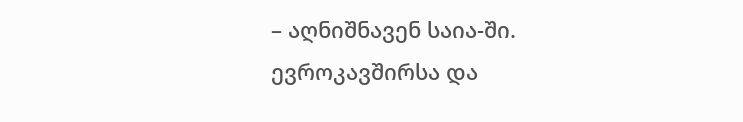– აღნიშნავენ საია-ში.
ევროკავშირსა და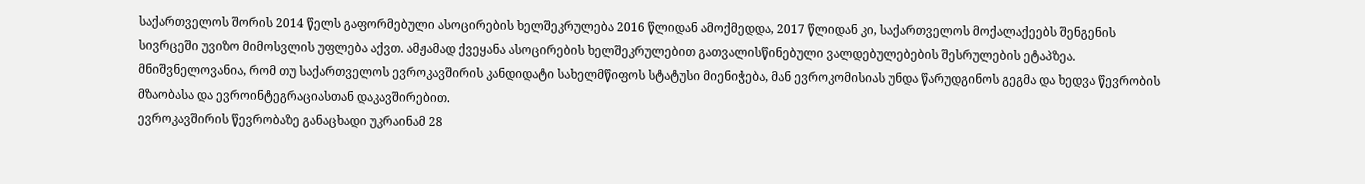საქართველოს შორის 2014 წელს გაფორმებული ასოცირების ხელშეკრულება 2016 წლიდან ამოქმედდა, 2017 წლიდან კი, საქართველოს მოქალაქეებს შენგენის სივრცეში უვიზო მიმოსვლის უფლება აქვთ. ამჟამად ქვეყანა ასოცირების ხელშეკრულებით გათვალისწინებული ვალდებულებების შესრულების ეტაპზეა.
მნიშვნელოვანია, რომ თუ საქართველოს ევროკავშირის კანდიდატი სახელმწიფოს სტატუსი მიენიჭება, მან ევროკომისიას უნდა წარუდგინოს გეგმა და ხედვა წევრობის მზაობასა და ევროინტეგრაციასთან დაკავშირებით.
ევროკავშირის წევრობაზე განაცხადი უკრაინამ 28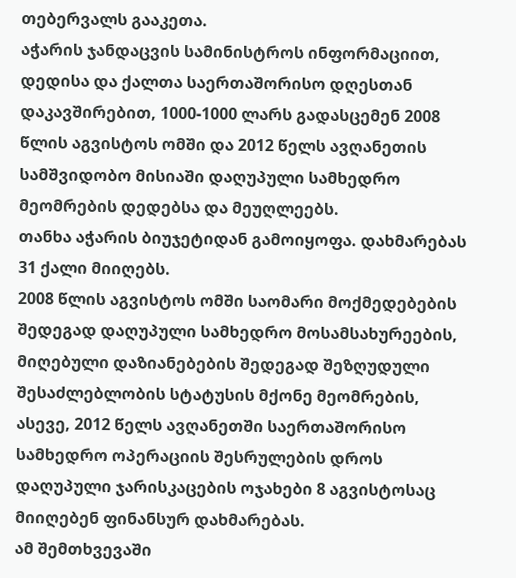თებერვალს გააკეთა.
აჭარის ჯანდაცვის სამინისტროს ინფორმაციით, დედისა და ქალთა საერთაშორისო დღესთან დაკავშირებით, 1000-1000 ლარს გადასცემენ 2008 წლის აგვისტოს ომში და 2012 წელს ავღანეთის სამშვიდობო მისიაში დაღუპული სამხედრო მეომრების დედებსა და მეუღლეებს.
თანხა აჭარის ბიუჯეტიდან გამოიყოფა. დახმარებას 31 ქალი მიიღებს.
2008 წლის აგვისტოს ომში საომარი მოქმედებების შედეგად დაღუპული სამხედრო მოსამსახურეების, მიღებული დაზიანებების შედეგად შეზღუდული შესაძლებლობის სტატუსის მქონე მეომრების, ასევე, 2012 წელს ავღანეთში საერთაშორისო სამხედრო ოპერაციის შესრულების დროს დაღუპული ჯარისკაცების ოჯახები 8 აგვისტოსაც მიიღებენ ფინანსურ დახმარებას.
ამ შემთხვევაში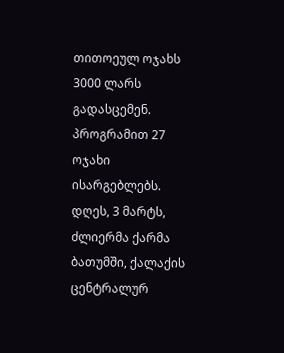თითოეულ ოჯახს 3000 ლარს გადასცემენ. პროგრამით 27 ოჯახი ისარგებლებს.
დღეს, 3 მარტს, ძლიერმა ქარმა ბათუმში, ქალაქის ცენტრალურ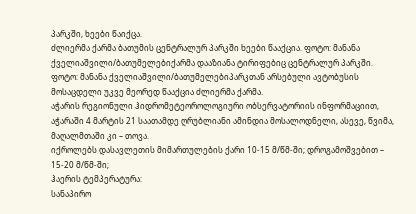პარკში, ხეები წაიქცა.
ძლიერმა ქარმა ბათუმის ცენტრალურ პარკში ხეები წააქცია. ფოტო: მანანა ქველიაშვილი/ბათუმელებიქარმა დააზიანა ტირიფებიც ცენტრალურ პარკში. ფოტო: მანანა ქველიაშვილი/ბათუმელებიპარკთან არსებული ავტობუსის მოსაცდელი უკვე მეორედ წააქცია ძლიერმა ქარმა.
აჭარის რეგიონული ჰიდრომეტეოროლოგიური ობსერვატორიის ინფორმაციით, აჭარაში 4 მარტის 21 საათამდე ღრუბლიანი ამინდია მოსალოდნელი, ასევე, წვიმა, მაღალმთაში კი – თოვა.
იქროლებს დასავლეთის მიმართულების ქარი 10-15 მ/წმ-ში; დროგამოშვებით – 15-20 მ/წმ-ში;
ჰაერის ტემპერატურა:
სანაპირო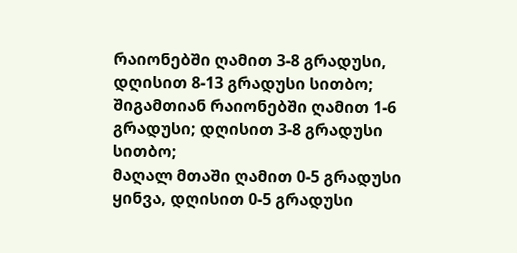რაიონებში ღამით 3-8 გრადუსი, დღისით 8-13 გრადუსი სითბო;
შიგამთიან რაიონებში ღამით 1-6 გრადუსი; დღისით 3-8 გრადუსი სითბო;
მაღალ მთაში ღამით 0-5 გრადუსი ყინვა, დღისით 0-5 გრადუსი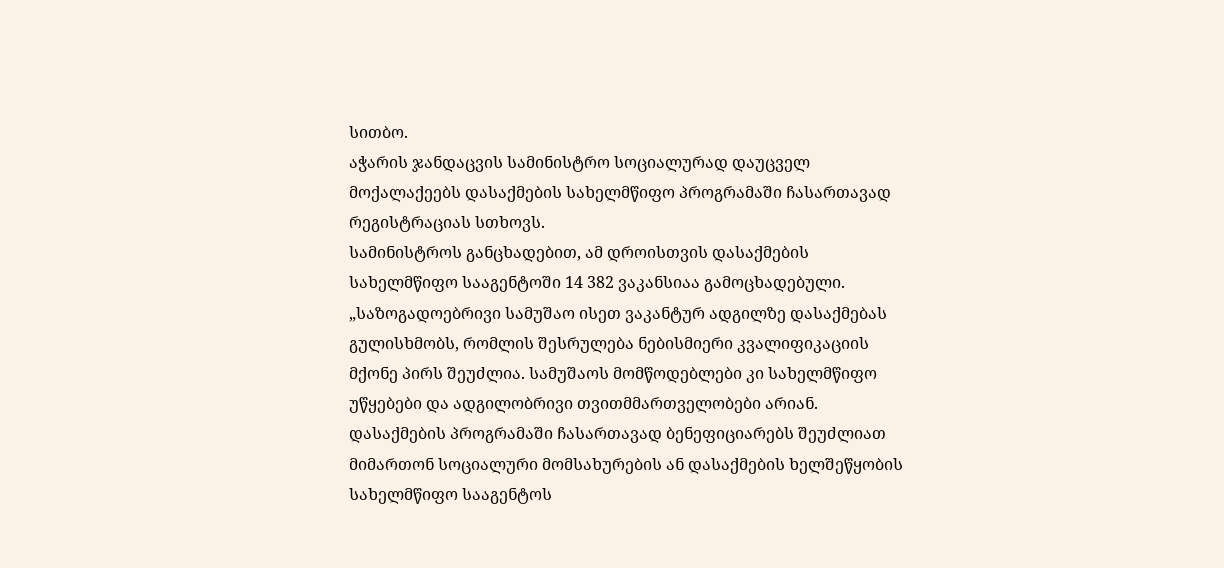სითბო.
აჭარის ჯანდაცვის სამინისტრო სოციალურად დაუცველ მოქალაქეებს დასაქმების სახელმწიფო პროგრამაში ჩასართავად რეგისტრაციას სთხოვს.
სამინისტროს განცხადებით, ამ დროისთვის დასაქმების სახელმწიფო სააგენტოში 14 382 ვაკანსიაა გამოცხადებული.
„საზოგადოებრივი სამუშაო ისეთ ვაკანტურ ადგილზე დასაქმებას გულისხმობს, რომლის შესრულება ნებისმიერი კვალიფიკაციის მქონე პირს შეუძლია. სამუშაოს მომწოდებლები კი სახელმწიფო უწყებები და ადგილობრივი თვითმმართველობები არიან.
დასაქმების პროგრამაში ჩასართავად ბენეფიციარებს შეუძლიათ მიმართონ სოციალური მომსახურების ან დასაქმების ხელშეწყობის სახელმწიფო სააგენტოს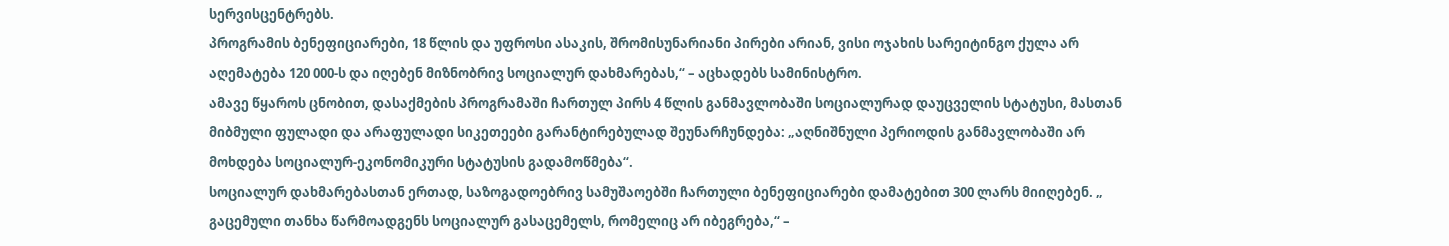სერვისცენტრებს.
პროგრამის ბენეფიციარები, 18 წლის და უფროსი ასაკის, შრომისუნარიანი პირები არიან, ვისი ოჯახის სარეიტინგო ქულა არ აღემატება 120 000-ს და იღებენ მიზნობრივ სოციალურ დახმარებას,“ – აცხადებს სამინისტრო.
ამავე წყაროს ცნობით, დასაქმების პროგრამაში ჩართულ პირს 4 წლის განმავლობაში სოციალურად დაუცველის სტატუსი, მასთან მიბმული ფულადი და არაფულადი სიკეთეები გარანტირებულად შეუნარჩუნდება: „აღნიშნული პერიოდის განმავლობაში არ მოხდება სოციალურ-ეკონომიკური სტატუსის გადამოწმება“.
სოციალურ დახმარებასთან ერთად, საზოგადოებრივ სამუშაოებში ჩართული ბენეფიციარები დამატებით 300 ლარს მიიღებენ. „ გაცემული თანხა წარმოადგენს სოციალურ გასაცემელს, რომელიც არ იბეგრება,“ –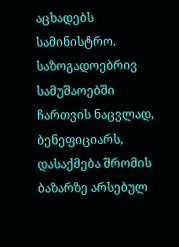აცხადებს სამინისტრო.
საზოგადოებრივ სამუშაოებში ჩართვის ნაცვლად, ბენეფიციარს, დასაქმება შრომის ბაზარზე არსებულ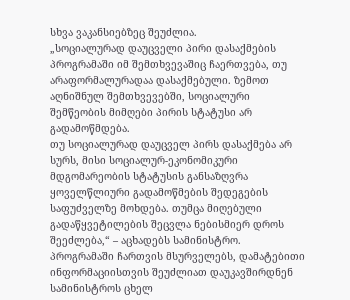სხვა ვაკანსიებზეც შეუძლია.
„სოციალურად დაუცველი პირი დასაქმების პროგრამაში იმ შემთხვევაშიც ჩაერთვება, თუ არაფორმალურადაა დასაქმებული. ზემოთ აღნიშნულ შემთხვევებში, სოციალური შემწეობის მიმღები პირის სტატუსი არ გადამოწმდება.
თუ სოციალურად დაუცველ პირს დასაქმება არ სურს, მისი სოციალურ-ეკონომიკური მდგომარეობის სტატუსის განსაზღვრა ყოველწლიური გადამოწმების შედეგების საფუძველზე მოხდება. თუმცა მიღებული გადაწყვეტილების შეცვლა ნებისმიერ დროს შეეძლება,“ – აცხადებს სამინისტრო.
პროგრამაში ჩართვის მსურველებს, დამატებითი ინფორმაციისთვის შეუძლიათ დაუკავშირდნენ სამინისტროს ცხელ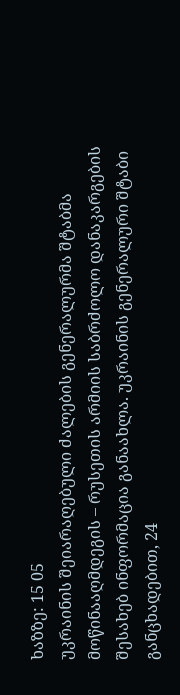ხაზზე: 15 05
უკრაინის შეიარაღებული ძალების გენერალურმა შტაბმა მოწინააღმდეგის – რუსეთის არმიის საბრძოლო დანაკარგების შესახებ ინფორმაცია განაახლა. უკრაინის გენერალური შტაბი განცხადებით, 24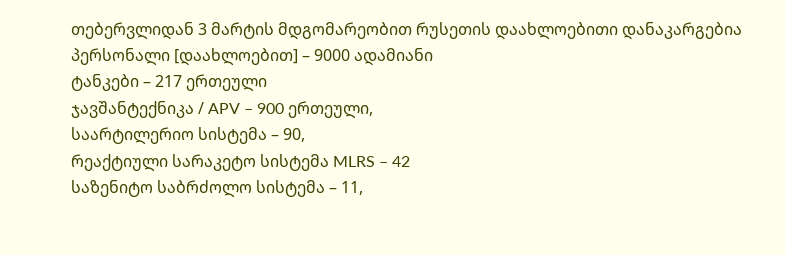თებერვლიდან 3 მარტის მდგომარეობით რუსეთის დაახლოებითი დანაკარგებია
პერსონალი [დაახლოებით] – 9000 ადამიანი
ტანკები – 217 ერთეული
ჯავშანტექნიკა / APV – 900 ერთეული,
საარტილერიო სისტემა – 90,
რეაქტიული სარაკეტო სისტემა MLRS – 42
საზენიტო საბრძოლო სისტემა – 11,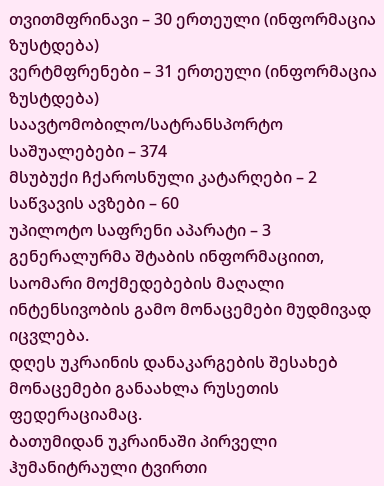თვითმფრინავი – 30 ერთეული (ინფორმაცია ზუსტდება)
ვერტმფრენები – 31 ერთეული (ინფორმაცია ზუსტდება)
საავტომობილო/სატრანსპორტო საშუალებები – 374
მსუბუქი ჩქაროსნული კატარღები – 2
საწვავის ავზები – 60
უპილოტო საფრენი აპარატი – 3
გენერალურმა შტაბის ინფორმაციით, საომარი მოქმედებების მაღალი ინტენსივობის გამო მონაცემები მუდმივად იცვლება.
დღეს უკრაინის დანაკარგების შესახებ მონაცემები განაახლა რუსეთის ფედერაციამაც.
ბათუმიდან უკრაინაში პირველი ჰუმანიტრაული ტვირთი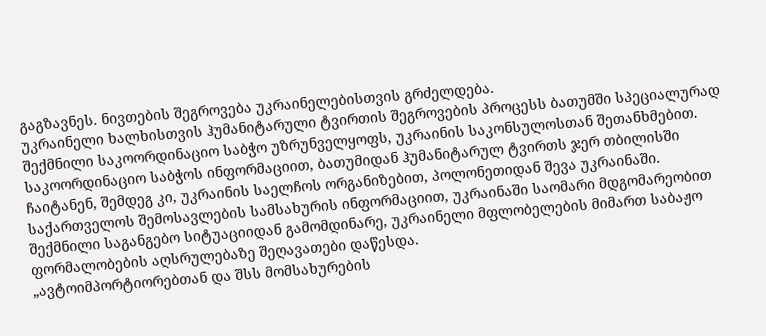გაგზავნეს. ნივთების შეგროვება უკრაინელებისთვის გრძელდება.
უკრაინელი ხალხისთვის ჰუმანიტარული ტვირთის შეგროვების პროცესს ბათუმში სპეციალურად შექმნილი საკოორდინაციო საბჭო უზრუნველყოფს, უკრაინის საკონსულოსთან შეთანხმებით.
საკოორდინაციო საბჭოს ინფორმაციით, ბათუმიდან ჰუმანიტარულ ტვირთს ჯერ თბილისში ჩაიტანენ, შემდეგ კი, უკრაინის საელჩოს ორგანიზებით, პოლონეთიდან შევა უკრაინაში.
საქართველოს შემოსავლების სამსახურის ინფორმაციით, უკრაინაში საომარი მდგომარეობით შექმნილი საგანგებო სიტუაციიდან გამომდინარე, უკრაინელი მფლობელების მიმართ საბაჟო ფორმალობების აღსრულებაზე შეღავათები დაწესდა.
„ავტოიმპორტიორებთან და შსს მომსახურების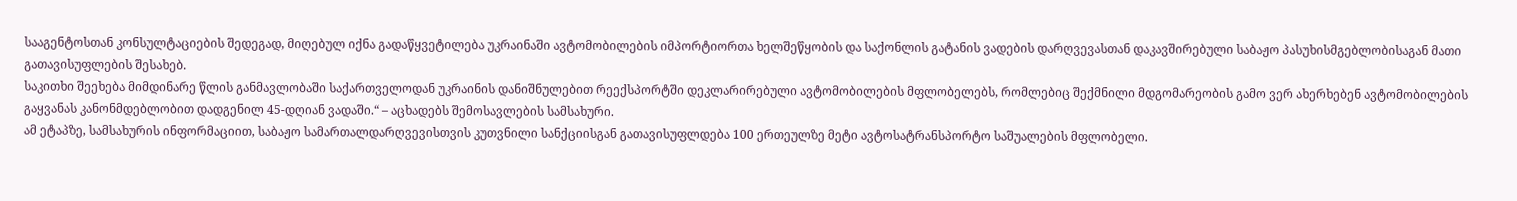სააგენტოსთან კონსულტაციების შედეგად, მიღებულ იქნა გადაწყვეტილება უკრაინაში ავტომობილების იმპორტიორთა ხელშეწყობის და საქონლის გატანის ვადების დარღვევასთან დაკავშირებული საბაჟო პასუხისმგებლობისაგან მათი გათავისუფლების შესახებ.
საკითხი შეეხება მიმდინარე წლის განმავლობაში საქართველოდან უკრაინის დანიშნულებით რეექსპორტში დეკლარირებული ავტომობილების მფლობელებს, რომლებიც შექმნილი მდგომარეობის გამო ვერ ახერხებენ ავტომობილების გაყვანას კანონმდებლობით დადგენილ 45-დღიან ვადაში.“ – აცხადებს შემოსავლების სამსახური.
ამ ეტაპზე, სამსახურის ინფორმაციით, საბაჟო სამართალდარღვევისთვის კუთვნილი სანქციისგან გათავისუფლდება 100 ერთეულზე მეტი ავტოსატრანსპორტო საშუალების მფლობელი.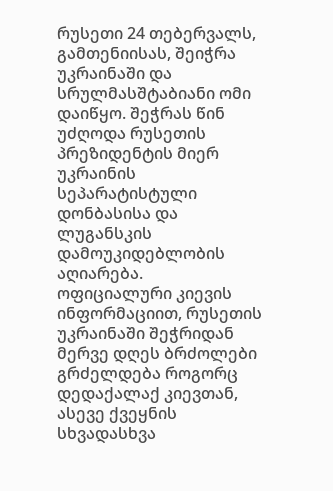რუსეთი 24 თებერვალს, გამთენიისას, შეიჭრა უკრაინაში და სრულმასშტაბიანი ომი დაიწყო. შეჭრას წინ უძღოდა რუსეთის პრეზიდენტის მიერ უკრაინის სეპარატისტული დონბასისა და ლუგანსკის დამოუკიდებლობის აღიარება.
ოფიციალური კიევის ინფორმაციით, რუსეთის უკრაინაში შეჭრიდან მერვე დღეს ბრძოლები გრძელდება როგორც დედაქალაქ კიევთან, ასევე ქვეყნის სხვადასხვა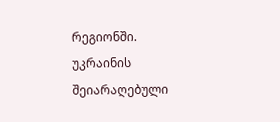რეგიონში.
უკრაინის შეიარაღებული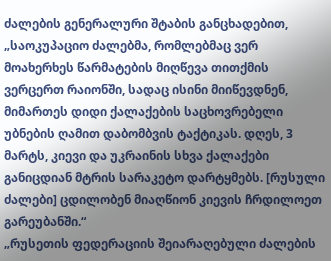ძალების გენერალური შტაბის განცხადებით, „საოკუპაციო ძალებმა, რომლებმაც ვერ მოახერხეს წარმატების მიღწევა თითქმის ვერცერთ რაიონში, სადაც ისინი მიიწევდნენ, მიმართეს დიდი ქალაქების საცხოვრებელი უბნების ღამით დაბომბვის ტაქტიკას. დღეს, 3 მარტს, კიევი და უკრაინის სხვა ქალაქები განიცდიან მტრის სარაკეტო დარტყმებს. [რუსული ძალები] ცდილობენ მიაღწიონ კიევის ჩრდილოეთ გარეუბანში.“
„რუსეთის ფედერაციის შეიარაღებული ძალების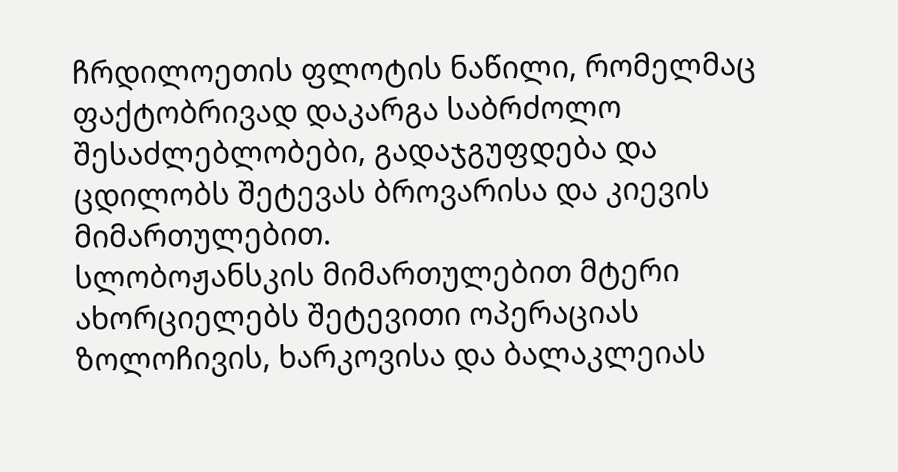ჩრდილოეთის ფლოტის ნაწილი, რომელმაც ფაქტობრივად დაკარგა საბრძოლო შესაძლებლობები, გადაჯგუფდება და ცდილობს შეტევას ბროვარისა და კიევის მიმართულებით.
სლობოჟანსკის მიმართულებით მტერი ახორციელებს შეტევითი ოპერაციას ზოლოჩივის, ხარკოვისა და ბალაკლეიას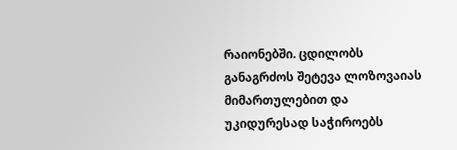რაიონებში. ცდილობს განაგრძოს შეტევა ლოზოვაიას მიმართულებით და უკიდურესად საჭიროებს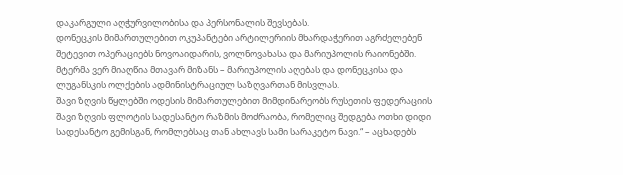დაკარგული აღჭურვილობისა და პერსონალის შევსებას.
დონეცკის მიმართულებით ოკუპანტები არტილერიის მხარდაჭერით აგრძელებენ შეტევით ოპერაციებს ნოვოაიდარის, ვოლნოვახასა და მარიუპოლის რაიონებში. მტერმა ვერ მიაღწია მთავარ მიზანს – მარიუპოლის აღებას და დონეცკისა და ლუგანსკის ოლქების ადმინისტრაციულ საზღვართან მისვლას.
შავი ზღვის წყლებში ოდესის მიმართულებით მიმდინარეობს რუსეთის ფედერაციის შავი ზღვის ფლოტის სადესანტო რაზმის მოძრაობა, რომელიც შედგება ოთხი დიდი სადესანტო გემისგან, რომლებსაც თან ახლავს სამი სარაკეტო ნავი.“ – აცხადებს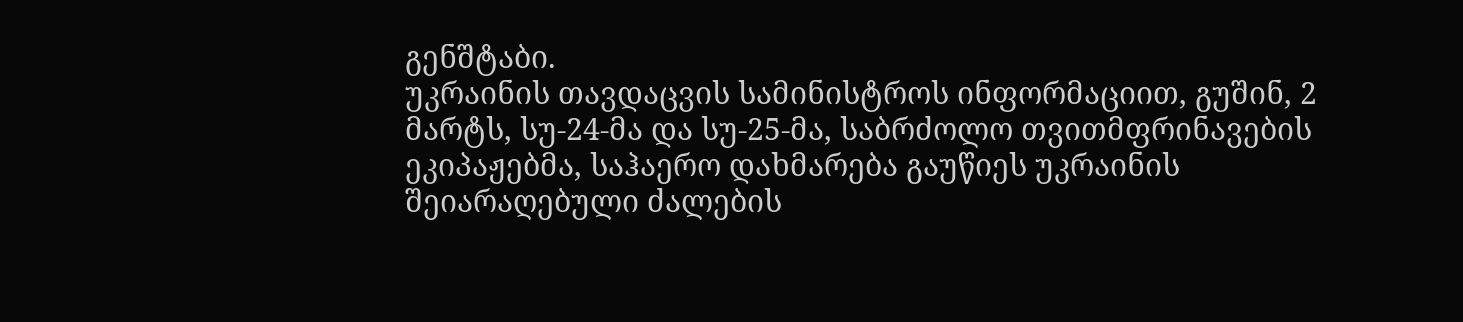გენშტაბი.
უკრაინის თავდაცვის სამინისტროს ინფორმაციით, გუშინ, 2 მარტს, სუ-24-მა და სუ-25-მა, საბრძოლო თვითმფრინავების ეკიპაჟებმა, საჰაერო დახმარება გაუწიეს უკრაინის შეიარაღებული ძალების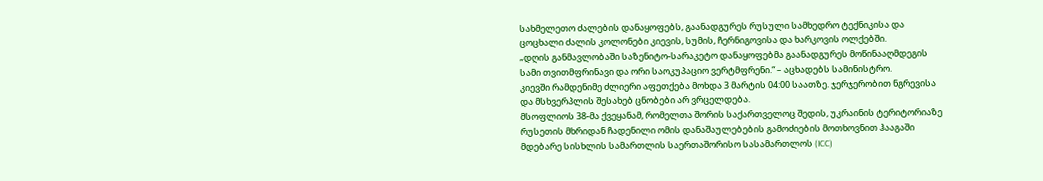სახმელეთო ძალების დანაყოფებს, გაანადგურეს რუსული სამხედრო ტექნიკისა და ცოცხალი ძალის კოლონები კიევის, სუმის, ჩერნიგოვისა და ხარკოვის ოლქებში.
„დღის განმავლობაში საზენიტო-სარაკეტო დანაყოფებმა გაანადგურეს მოწინააღმდეგის სამი თვითმფრინავი და ორი საოკუპაციო ვერტმფრენი.“ – აცხადებს სამინისტრო.
კიევში რამდენიმე ძლიერი აფეთქება მოხდა 3 მარტის 04:00 საათზე. ჯერჯერობით ნგრევისა და მსხვერპლის შესახებ ცნობები არ ვრცელდება.
მსოფლიოს 38-მა ქვეყანამ, რომელთა შორის საქართველოც შედის, უკრაინის ტერიტორიაზე რუსეთის მხრიდან ჩადენილი ომის დანაშაულებების გამოძიების მოთხოვნით ჰააგაში მდებარე სისხლის სამართლის საერთაშორისო სასამართლოს (ICC)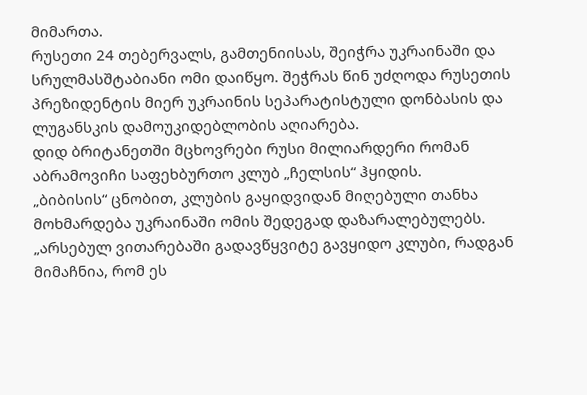მიმართა.
რუსეთი 24 თებერვალს, გამთენიისას, შეიჭრა უკრაინაში და სრულმასშტაბიანი ომი დაიწყო. შეჭრას წინ უძღოდა რუსეთის პრეზიდენტის მიერ უკრაინის სეპარატისტული დონბასის და ლუგანსკის დამოუკიდებლობის აღიარება.
დიდ ბრიტანეთში მცხოვრები რუსი მილიარდერი რომან აბრამოვიჩი საფეხბურთო კლუბ „ჩელსის“ ჰყიდის.
„ბიბისის“ ცნობით, კლუბის გაყიდვიდან მიღებული თანხა მოხმარდება უკრაინაში ომის შედეგად დაზარალებულებს.
„არსებულ ვითარებაში გადავწყვიტე გავყიდო კლუბი, რადგან მიმაჩნია, რომ ეს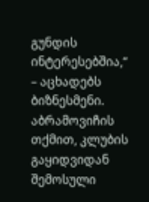გუნდის ინტერესებშია,“ – აცხადებს ბიზნესმენი.
აბრამოვიჩის თქმით, კლუბის გაყიდვიდან შემოსული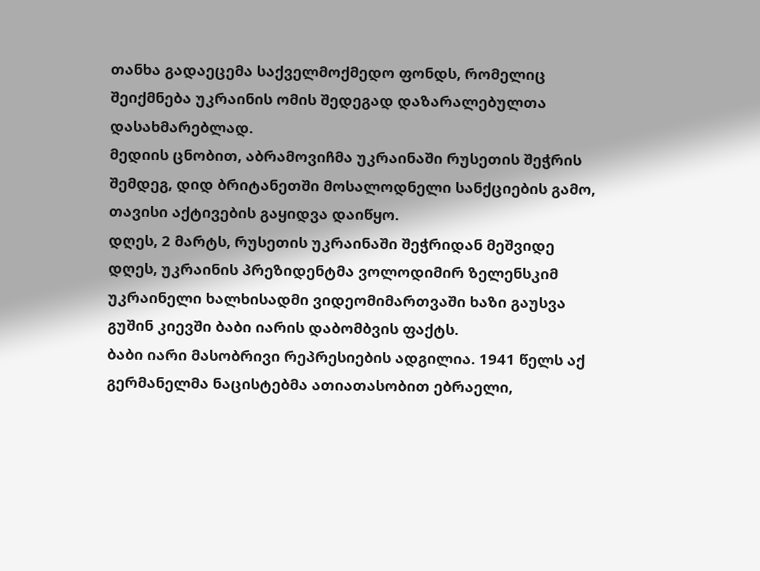თანხა გადაეცემა საქველმოქმედო ფონდს, რომელიც შეიქმნება უკრაინის ომის შედეგად დაზარალებულთა დასახმარებლად.
მედიის ცნობით, აბრამოვიჩმა უკრაინაში რუსეთის შეჭრის შემდეგ, დიდ ბრიტანეთში მოსალოდნელი სანქციების გამო, თავისი აქტივების გაყიდვა დაიწყო.
დღეს, 2 მარტს, რუსეთის უკრაინაში შეჭრიდან მეშვიდე დღეს, უკრაინის პრეზიდენტმა ვოლოდიმირ ზელენსკიმ უკრაინელი ხალხისადმი ვიდეომიმართვაში ხაზი გაუსვა გუშინ კიევში ბაბი იარის დაბომბვის ფაქტს.
ბაბი იარი მასობრივი რეპრესიების ადგილია. 1941 წელს აქ გერმანელმა ნაცისტებმა ათიათასობით ებრაელი,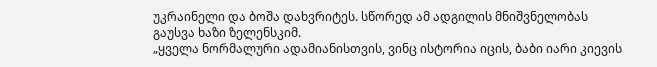უკრაინელი და ბოშა დახვრიტეს. სწორედ ამ ადგილის მნიშვნელობას გაუსვა ხაზი ზელენსკიმ.
„ყველა ნორმალური ადამიანისთვის, ვინც ისტორია იცის, ბაბი იარი კიევის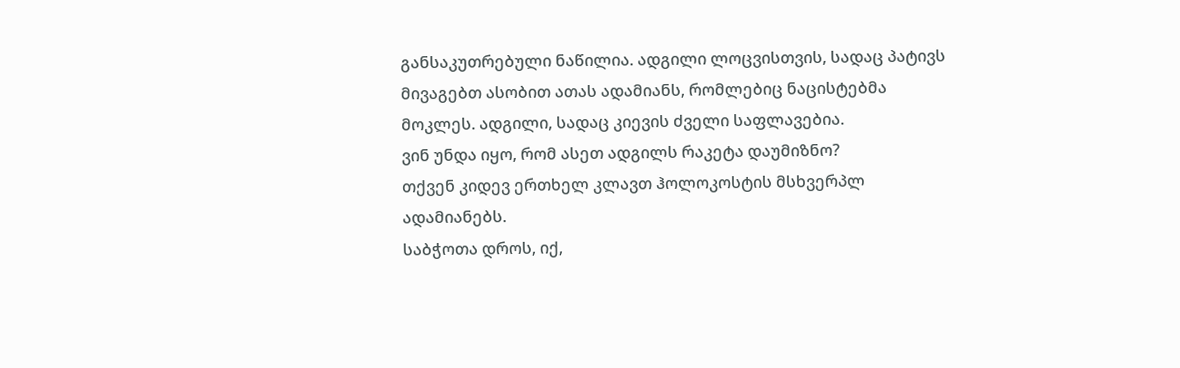განსაკუთრებული ნაწილია. ადგილი ლოცვისთვის, სადაც პატივს მივაგებთ ასობით ათას ადამიანს, რომლებიც ნაცისტებმა მოკლეს. ადგილი, სადაც კიევის ძველი საფლავებია.
ვინ უნდა იყო, რომ ასეთ ადგილს რაკეტა დაუმიზნო?
თქვენ კიდევ ერთხელ კლავთ ჰოლოკოსტის მსხვერპლ ადამიანებს.
საბჭოთა დროს, იქ,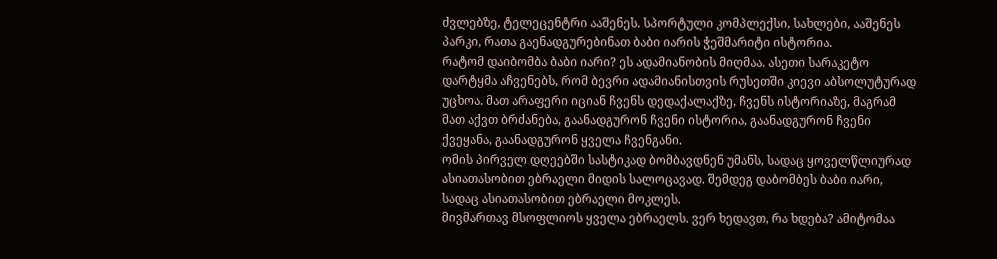ძვლებზე, ტელეცენტრი ააშენეს. სპორტული კომპლექსი, სახლები, ააშენეს პარკი, რათა გაენადგურებინათ ბაბი იარის ჭეშმარიტი ისტორია.
რატომ დაიბომბა ბაბი იარი? ეს ადამიანობის მიღმაა. ასეთი სარაკეტო დარტყმა აჩვენებს, რომ ბევრი ადამიანისთვის რუსეთში კიევი აბსოლუტურად უცხოა. მათ არაფერი იციან ჩვენს დედაქალაქზე, ჩვენს ისტორიაზე, მაგრამ მათ აქვთ ბრძანება, გაანადგურონ ჩვენი ისტორია, გაანადგურონ ჩვენი ქვეყანა, გაანადგურონ ყველა ჩვენგანი.
ომის პირველ დღეებში სასტიკად ბომბავდნენ უმანს, სადაც ყოველწლიურად ასიათასობით ებრაელი მიდის სალოცავად. შემდეგ დაბომბეს ბაბი იარი, სადაც ასიათასობით ებრაელი მოკლეს.
მივმართავ მსოფლიოს ყველა ებრაელს. ვერ ხედავთ, რა ხდება? ამიტომაა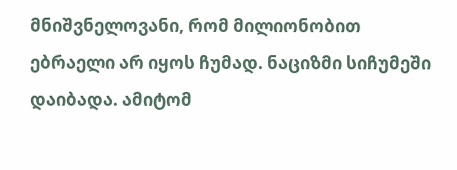მნიშვნელოვანი, რომ მილიონობით ებრაელი არ იყოს ჩუმად. ნაციზმი სიჩუმეში დაიბადა. ამიტომ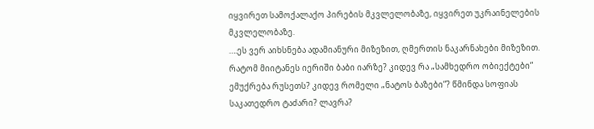იყვირეთ სამოქალაქო პირების მკვლელობაზე, იყვირეთ უკრაინელების მკვლელობაზე.
….ეს ვერ აიხსნება ადამიანური მიზეზით, ღმერთის ნაკარნახები მიზეზით. რატომ მიიტანეს იერიში ბაბი იარზე? კიდევ რა „სამხედრო ობიექტები“ ემუქრება რუსეთს? კიდევ რომელი „ნატოს ბაზები“? წმინდა სოფიას საკათედრო ტაძარი? ლავრა?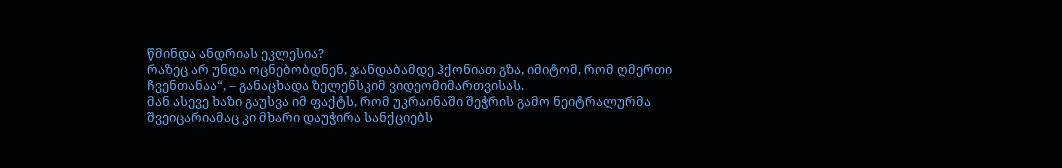წმინდა ანდრიას ეკლესია?
რაზეც არ უნდა ოცნებობდნენ, ჯანდაბამდე ჰქონიათ გზა, იმიტომ, რომ ღმერთი ჩვენთანაა“, – განაცხადა ზელენსკიმ ვიდეომიმართვისას.
მან ასევე ხაზი გაუსვა იმ ფაქტს, რომ უკრაინაში შეჭრის გამო ნეიტრალურმა შვეიცარიამაც კი მხარი დაუჭირა სანქციებს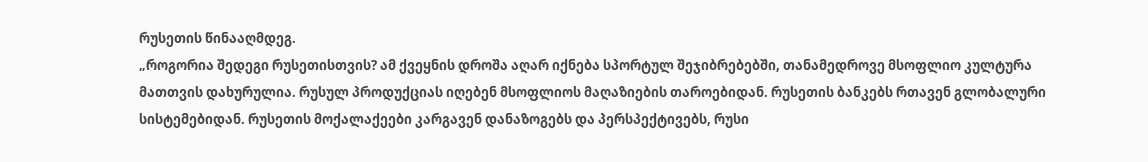რუსეთის წინააღმდეგ.
„როგორია შედეგი რუსეთისთვის? ამ ქვეყნის დროშა აღარ იქნება სპორტულ შეჯიბრებებში, თანამედროვე მსოფლიო კულტურა მათთვის დახურულია. რუსულ პროდუქციას იღებენ მსოფლიოს მაღაზიების თაროებიდან. რუსეთის ბანკებს რთავენ გლობალური სისტემებიდან. რუსეთის მოქალაქეები კარგავენ დანაზოგებს და პერსპექტივებს, რუსი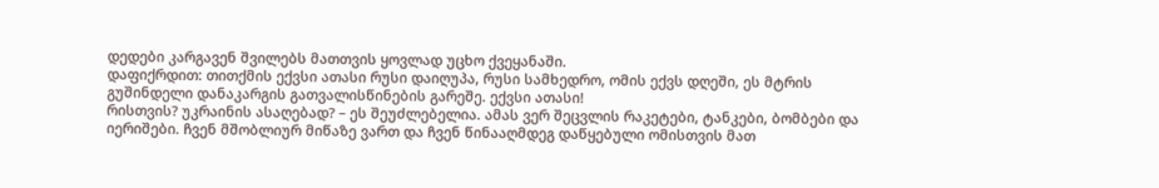დედები კარგავენ შვილებს მათთვის ყოვლად უცხო ქვეყანაში.
დაფიქრდით: თითქმის ექვსი ათასი რუსი დაიღუპა, რუსი სამხედრო, ომის ექვს დღეში, ეს მტრის გუშინდელი დანაკარგის გათვალისწინების გარეშე. ექვსი ათასი!
რისთვის? უკრაინის ასაღებად? – ეს შეუძლებელია. ამას ვერ შეცვლის რაკეტები, ტანკები, ბომბები და იერიშები. ჩვენ მშობლიურ მიწაზე ვართ და ჩვენ წინააღმდეგ დაწყებული ომისთვის მათ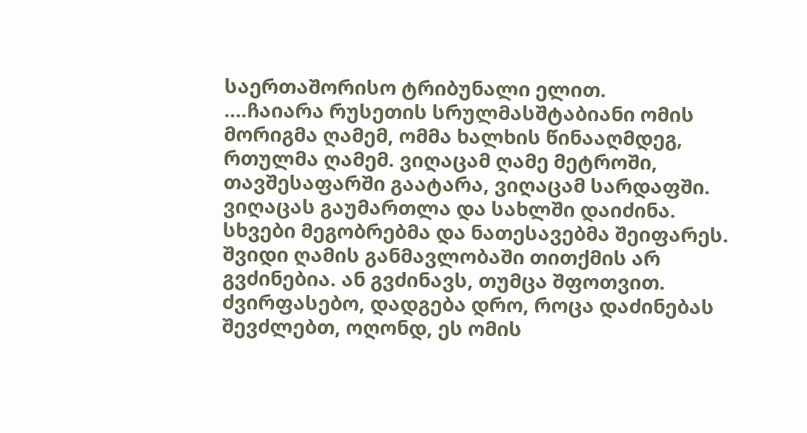საერთაშორისო ტრიბუნალი ელით.
….ჩაიარა რუსეთის სრულმასშტაბიანი ომის მორიგმა ღამემ, ომმა ხალხის წინააღმდეგ, რთულმა ღამემ. ვიღაცამ ღამე მეტროში, თავშესაფარში გაატარა, ვიღაცამ სარდაფში. ვიღაცას გაუმართლა და სახლში დაიძინა. სხვები მეგობრებმა და ნათესავებმა შეიფარეს.
შვიდი ღამის განმავლობაში თითქმის არ გვძინებია. ან გვძინავს, თუმცა შფოთვით. ძვირფასებო, დადგება დრო, როცა დაძინებას შევძლებთ, ოღონდ, ეს ომის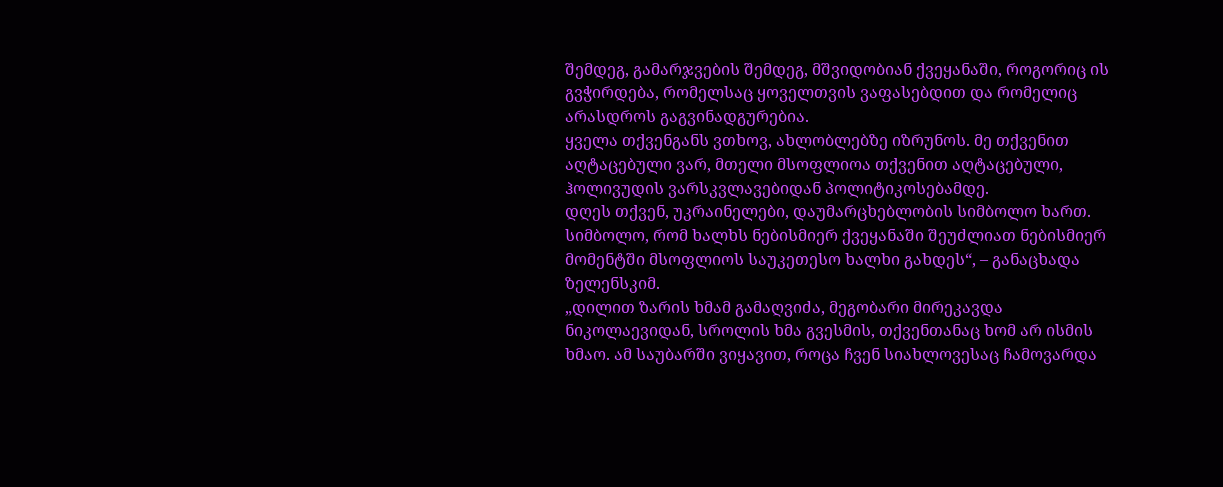შემდეგ, გამარჯვების შემდეგ, მშვიდობიან ქვეყანაში, როგორიც ის გვჭირდება, რომელსაც ყოველთვის ვაფასებდით და რომელიც არასდროს გაგვინადგურებია.
ყველა თქვენგანს ვთხოვ, ახლობლებზე იზრუნოს. მე თქვენით აღტაცებული ვარ, მთელი მსოფლიოა თქვენით აღტაცებული, ჰოლივუდის ვარსკვლავებიდან პოლიტიკოსებამდე.
დღეს თქვენ, უკრაინელები, დაუმარცხებლობის სიმბოლო ხართ. სიმბოლო, რომ ხალხს ნებისმიერ ქვეყანაში შეუძლიათ ნებისმიერ მომენტში მსოფლიოს საუკეთესო ხალხი გახდეს“, – განაცხადა ზელენსკიმ.
„დილით ზარის ხმამ გამაღვიძა, მეგობარი მირეკავდა ნიკოლაევიდან, სროლის ხმა გვესმის, თქვენთანაც ხომ არ ისმის ხმაო. ამ საუბარში ვიყავით, როცა ჩვენ სიახლოვესაც ჩამოვარდა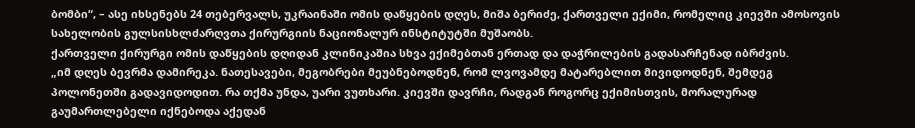ბომბი“, – ასე იხსენებს 24 თებერვალს, უკრაინაში ომის დაწყების დღეს, მიშა ბერიძე, ქართველი ექიმი, რომელიც კიევში ამოსოვის სახელობის გულსისხლძარღვთა ქირურგიის ნაციონალურ ინსტიტუტში მუშაობს.
ქართველი ქირურგი ომის დაწყების დღიდან კლინიკაშია სხვა ექიმებთან ერთად და დაჭრილების გადასარჩენად იბრძვის.
„იმ დღეს ბევრმა დამირეკა. ნათესავები, მეგობრები მეუბნებოდნენ, რომ ლვოვამდე მატარებლით მივიდოდნენ, შემდეგ პოლონეთში გადავიდოდით. რა თქმა უნდა, უარი ვუთხარი. კიევში დავრჩი, რადგან როგორც ექიმისთვის, მორალურად გაუმართლებელი იქნებოდა აქედან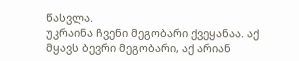წასვლა.
უკრაინა ჩვენი მეგობარი ქვეყანაა. აქ მყავს ბევრი მეგობარი, აქ არიან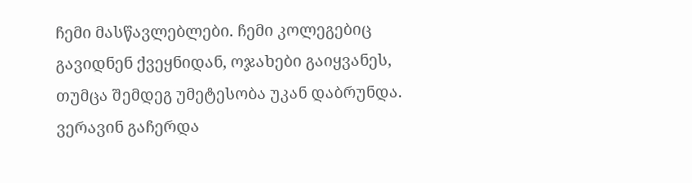ჩემი მასწავლებლები. ჩემი კოლეგებიც გავიდნენ ქვეყნიდან, ოჯახები გაიყვანეს, თუმცა შემდეგ უმეტესობა უკან დაბრუნდა. ვერავინ გაჩერდა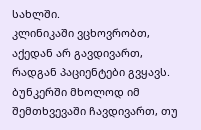სახლში.
კლინიკაში ვცხოვრობთ, აქედან არ გავდივართ, რადგან პაციენტები გვყავს. ბუნკერში მხოლოდ იმ შემთხვევაში ჩავდივართ, თუ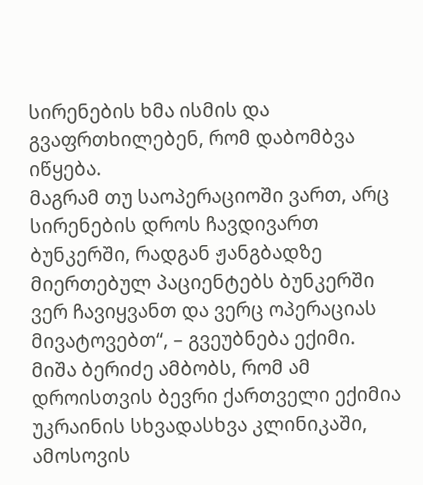სირენების ხმა ისმის და გვაფრთხილებენ, რომ დაბომბვა იწყება.
მაგრამ თუ საოპერაციოში ვართ, არც სირენების დროს ჩავდივართ ბუნკერში, რადგან ჟანგბადზე მიერთებულ პაციენტებს ბუნკერში ვერ ჩავიყვანთ და ვერც ოპერაციას მივატოვებთ“, – გვეუბნება ექიმი.
მიშა ბერიძე ამბობს, რომ ამ დროისთვის ბევრი ქართველი ექიმია უკრაინის სხვადასხვა კლინიკაში, ამოსოვის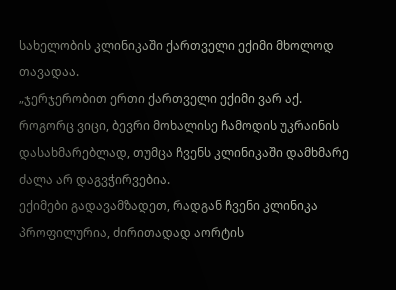სახელობის კლინიკაში ქართველი ექიმი მხოლოდ თავადაა.
„ჯერჯერობით ერთი ქართველი ექიმი ვარ აქ. როგორც ვიცი, ბევრი მოხალისე ჩამოდის უკრაინის დასახმარებლად, თუმცა ჩვენს კლინიკაში დამხმარე ძალა არ დაგვჭირვებია.
ექიმები გადავამზადეთ, რადგან ჩვენი კლინიკა პროფილურია, ძირითადად აორტის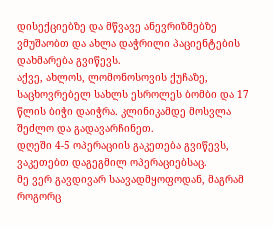დისექციებზე და მწვავე ანევრიზმებზე ვმუშაობთ და ახლა დაჭრილი პაციენტების დახმარება გვიწევს.
აქვე, ახლოს, ლომონოსოვის ქუჩაზე, საცხოვრებელ სახლს ესროლეს ბომბი და 17 წლის ბიჭი დაიჭრა. კლინიკამდე მოსვლა შეძლო და გადავარჩინეთ.
დღეში 4-5 ოპერაციის გაკეთება გვიწევს, ვაკეთებთ დაგეგმილ ოპერაციებსაც.
მე ვერ გავდივარ საავადმყოფოდან, მაგრამ როგორც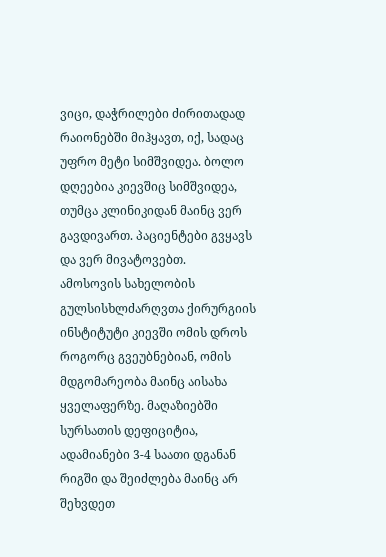ვიცი, დაჭრილები ძირითადად რაიონებში მიჰყავთ, იქ, სადაც უფრო მეტი სიმშვიდეა. ბოლო დღეებია კიევშიც სიმშვიდეა, თუმცა კლინიკიდან მაინც ვერ გავდივართ. პაციენტები გვყავს და ვერ მივატოვებთ.
ამოსოვის სახელობის გულსისხლძარღვთა ქირურგიის ინსტიტუტი კიევში ომის დროს
როგორც გვეუბნებიან, ომის მდგომარეობა მაინც აისახა ყველაფერზე. მაღაზიებში სურსათის დეფიციტია, ადამიანები 3-4 საათი დგანან რიგში და შეიძლება მაინც არ შეხვდეთ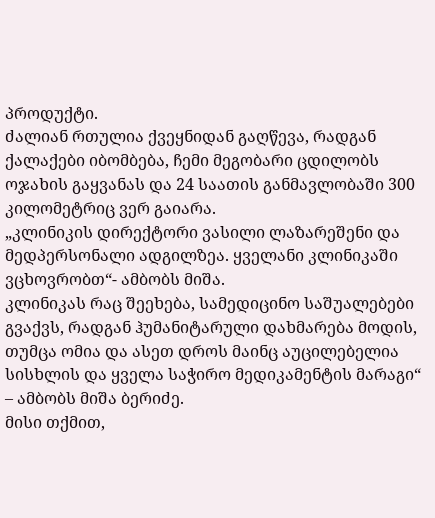პროდუქტი.
ძალიან რთულია ქვეყნიდან გაღწევა, რადგან ქალაქები იბომბება, ჩემი მეგობარი ცდილობს ოჯახის გაყვანას და 24 საათის განმავლობაში 300 კილომეტრიც ვერ გაიარა.
„კლინიკის დირექტორი ვასილი ლაზარეშენი და მედპერსონალი ადგილზეა. ყველანი კლინიკაში ვცხოვრობთ“- ამბობს მიშა.
კლინიკას რაც შეეხება, სამედიცინო საშუალებები გვაქვს, რადგან ჰუმანიტარული დახმარება მოდის, თუმცა ომია და ასეთ დროს მაინც აუცილებელია სისხლის და ყველა საჭირო მედიკამენტის მარაგი“ – ამბობს მიშა ბერიძე.
მისი თქმით,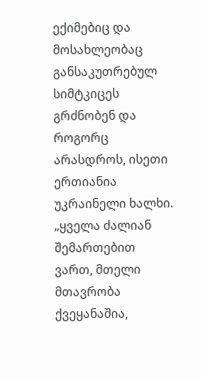ექიმებიც და მოსახლეობაც განსაკუთრებულ სიმტკიცეს გრძნობენ და როგორც არასდროს, ისეთი ერთიანია უკრაინელი ხალხი.
„ყველა ძალიან შემართებით ვართ, მთელი მთავრობა ქვეყანაშია,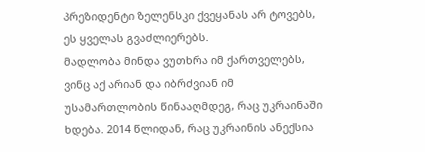პრეზიდენტი ზელენსკი ქვეყანას არ ტოვებს, ეს ყველას გვაძლიერებს.
მადლობა მინდა ვუთხრა იმ ქართველებს, ვინც აქ არიან და იბრძვიან იმ უსამართლობის წინააღმდეგ, რაც უკრაინაში ხდება. 2014 წლიდან, რაც უკრაინის ანექსია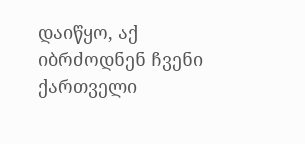დაიწყო, აქ იბრძოდნენ ჩვენი ქართველი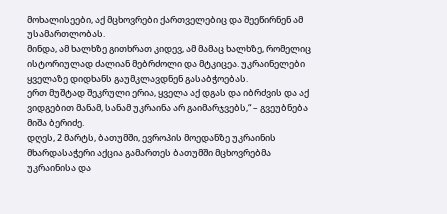მოხალისეები, აქ მცხოვრები ქართველებიც და შეეწირნენ ამ უსამართლობას.
მინდა, ამ ხალხზე გითხრათ კიდევ, ამ მამაც ხალხზე, რომელიც ისტორიულად ძალიან მებრძოლი და მტკიცეა. უკრაინელები ყველაზე დიდხანს გაუმკლავდნენ გასაბჭოებას.
ერთ მუშტად შეკრული ერია, ყველა აქ დგას და იბრძვის და აქ ვიდგებით მანამ, სანამ უკრაინა არ გაიმარჯვებს,“ – გვეუბნება მიშა ბერიძე.
დღეს, 2 მარტს, ბათუმში, ევროპის მოედანზე უკრაინის მხარდასაჭერი აქცია გამართეს ბათუმში მცხოვრებმა უკრაინისა და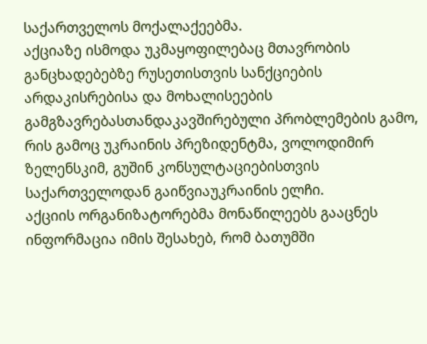საქართველოს მოქალაქეებმა.
აქციაზე ისმოდა უკმაყოფილებაც მთავრობის განცხადებებზე რუსეთისთვის სანქციების არდაკისრებისა და მოხალისეების გამგზავრებასთანდაკავშირებული პრობლემების გამო, რის გამოც უკრაინის პრეზიდენტმა, ვოლოდიმირ ზელენსკიმ, გუშინ კონსულტაციებისთვის საქართველოდან გაიწვიაუკრაინის ელჩი.
აქციის ორგანიზატორებმა მონაწილეებს გააცნეს ინფორმაცია იმის შესახებ, რომ ბათუმში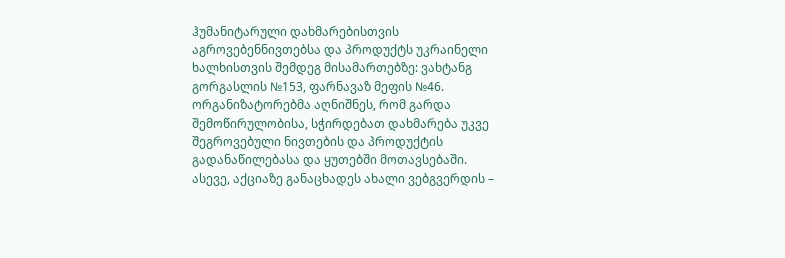ჰუმანიტარული დახმარებისთვის აგროვებენნივთებსა და პროდუქტს უკრაინელი ხალხისთვის შემდეგ მისამართებზე: ვახტანგ გორგასლის №153, ფარნავაზ მეფის №46.
ორგანიზატორებმა აღნიშნეს, რომ გარდა შემოწირულობისა, სჭირდებათ დახმარება უკვე შეგროვებული ნივთების და პროდუქტის გადანაწილებასა და ყუთებში მოთავსებაში.
ასევე, აქციაზე განაცხადეს ახალი ვებგვერდის –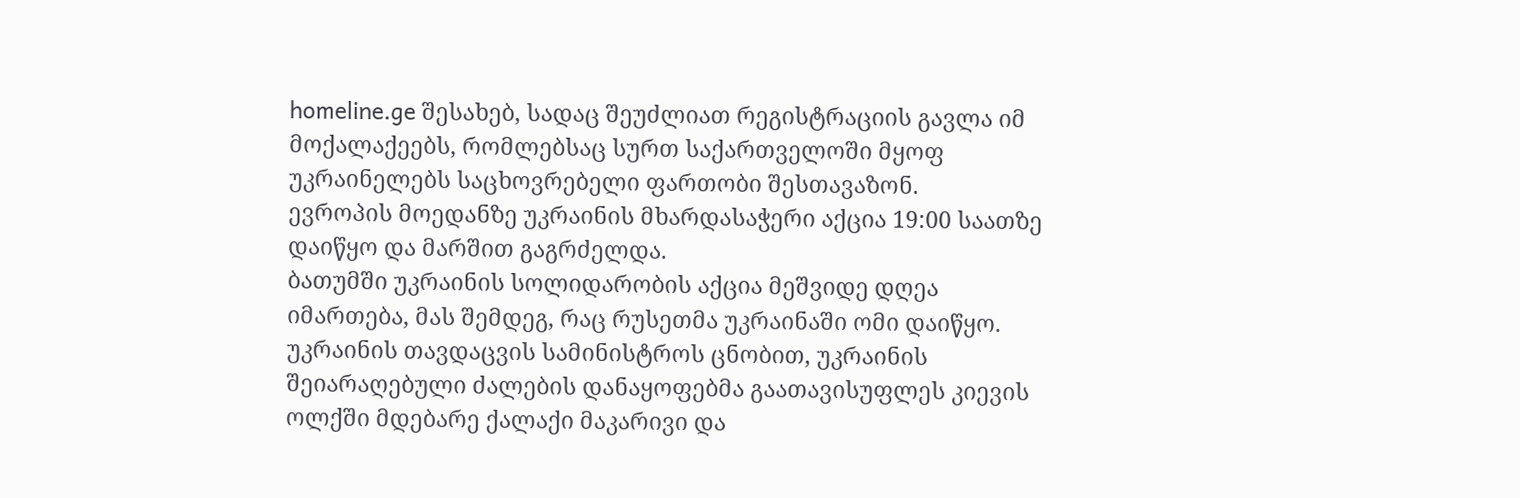homeline.ge შესახებ, სადაც შეუძლიათ რეგისტრაციის გავლა იმ მოქალაქეებს, რომლებსაც სურთ საქართველოში მყოფ უკრაინელებს საცხოვრებელი ფართობი შესთავაზონ.
ევროპის მოედანზე უკრაინის მხარდასაჭერი აქცია 19:00 საათზე დაიწყო და მარშით გაგრძელდა.
ბათუმში უკრაინის სოლიდარობის აქცია მეშვიდე დღეა იმართება, მას შემდეგ, რაც რუსეთმა უკრაინაში ომი დაიწყო.
უკრაინის თავდაცვის სამინისტროს ცნობით, უკრაინის შეიარაღებული ძალების დანაყოფებმა გაათავისუფლეს კიევის ოლქში მდებარე ქალაქი მაკარივი და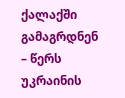ქალაქში გამაგრდნენ – წერს უკრაინის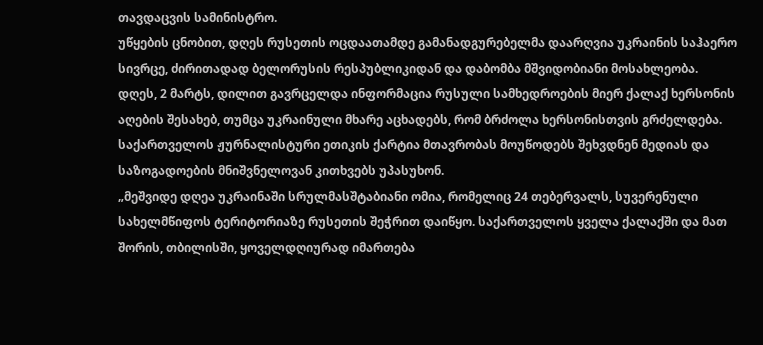თავდაცვის სამინისტრო.
უწყების ცნობით, დღეს რუსეთის ოცდაათამდე გამანადგურებელმა დაარღვია უკრაინის საჰაერო სივრცე, ძირითადად ბელორუსის რესპუბლიკიდან და დაბომბა მშვიდობიანი მოსახლეობა.
დღეს, 2 მარტს, დილით გავრცელდა ინფორმაცია რუსული სამხედროების მიერ ქალაქ ხერსონის აღების შესახებ, თუმცა უკრაინული მხარე აცხადებს, რომ ბრძოლა ხერსონისთვის გრძელდება.
საქართველოს ჟურნალისტური ეთიკის ქარტია მთავრობას მოუწოდებს შეხვდნენ მედიას და საზოგადოების მნიშვნელოვან კითხვებს უპასუხონ.
„მეშვიდე დღეა უკრაინაში სრულმასშტაბიანი ომია, რომელიც 24 თებერვალს, სუვერენული სახელმწიფოს ტერიტორიაზე რუსეთის შეჭრით დაიწყო. საქართველოს ყველა ქალაქში და მათ შორის, თბილისში, ყოველდღიურად იმართება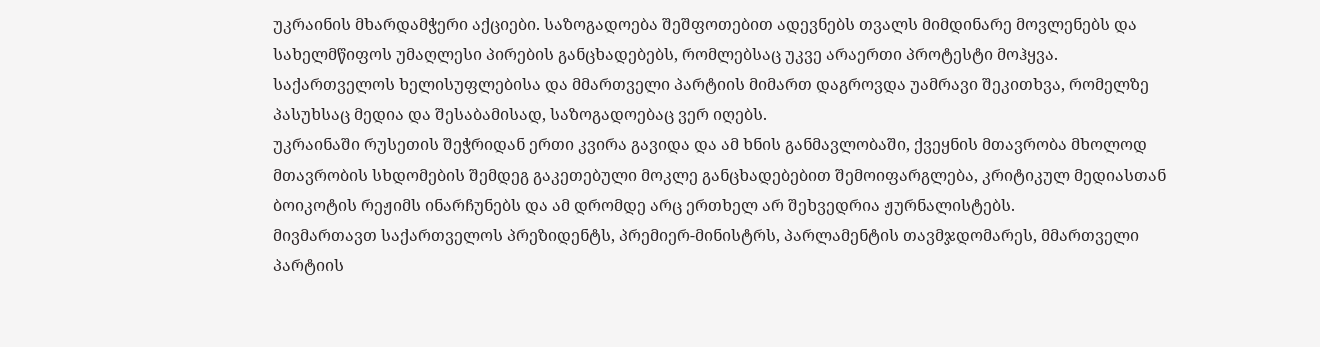უკრაინის მხარდამჭერი აქციები. საზოგადოება შეშფოთებით ადევნებს თვალს მიმდინარე მოვლენებს და სახელმწიფოს უმაღლესი პირების განცხადებებს, რომლებსაც უკვე არაერთი პროტესტი მოჰყვა.
საქართველოს ხელისუფლებისა და მმართველი პარტიის მიმართ დაგროვდა უამრავი შეკითხვა, რომელზე პასუხსაც მედია და შესაბამისად, საზოგადოებაც ვერ იღებს.
უკრაინაში რუსეთის შეჭრიდან ერთი კვირა გავიდა და ამ ხნის განმავლობაში, ქვეყნის მთავრობა მხოლოდ მთავრობის სხდომების შემდეგ გაკეთებული მოკლე განცხადებებით შემოიფარგლება, კრიტიკულ მედიასთან ბოიკოტის რეჟიმს ინარჩუნებს და ამ დრომდე არც ერთხელ არ შეხვედრია ჟურნალისტებს.
მივმართავთ საქართველოს პრეზიდენტს, პრემიერ-მინისტრს, პარლამენტის თავმჯდომარეს, მმართველი პარტიის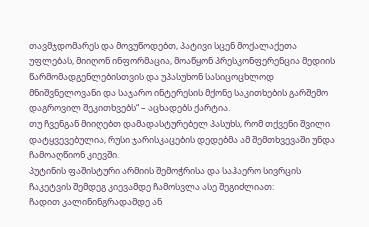თავმჯდომარეს და მოვუწოდებთ, პატივი სცენ მოქალაქეთა უფლებას, მიიღონ ინფორმაცია, მოაწყონ პრესკონფერენცია მედიის წარმომადგენლებისთვის და უპასუხონ სასიცოცხლოდ მნიშვნელოვანი და საჯარო ინტერესის მქონე საკითხების გარშემო დაგროვილ შეკითხვებს“ – აცხადებს ქარტია.
თუ ჩვენგან მიიღებთ დამადასტურებელ პასუხს, რომ თქვენი შვილი დატყვევებულია, რუსი ჯარისკაცების დედებმა ამ შემთხვევაში უნდა ჩამოაღწიონ კიევში.
პუტინის ფაშისტური არმიის შემოჭრისა და საჰაერო სივრცის ჩაკეტვის შემდეგ კიევამდე ჩამოსვლა ასე შეგიძლიათ:
ჩადით კალინინგრადამდე ან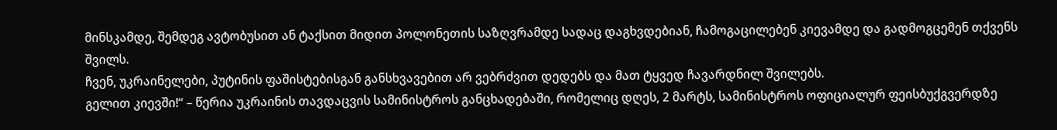მინსკამდე, შემდეგ ავტობუსით ან ტაქსით მიდით პოლონეთის საზღვრამდე სადაც დაგხვდებიან, ჩამოგაცილებენ კიევამდე და გადმოგცემენ თქვენს შვილს.
ჩვენ, უკრაინელები, პუტინის ფაშისტებისგან განსხვავებით არ ვებრძვით დედებს და მათ ტყვედ ჩავარდნილ შვილებს.
გელით კიევში!“ – წერია უკრაინის თავდაცვის სამინისტროს განცხადებაში, რომელიც დღეს, 2 მარტს, სამინისტროს ოფიციალურ ფეისბუქგვერდზე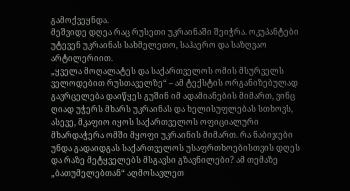გამოქვეყნდა.
მეშვიდე დღეა რაც რუსეთი უკრაინაში შეიჭრა. ოკუპანტები უტევენ უკრაინას სახმელეთო, საჰაერო და საზღვაო არტილერიით.
„ყველა მოღალატეს და საქართველოს ომის მსურველს ველოდებით რუსთაველზე“ – ამ ტექსტის ორგანიზებულად გავრცელება დაიწყეს გუშინ იმ ადამიანების მიმართ, ვინც ღიად უჭერს მხარს უკრაინას და ხელისუფლებას სთხოვს, ასევე, მკაფიო იყოს საქართველოს ოფიციალური მხარდაჭერა ომში მყოფი უკრაინის მიმართ. რა ნაბიჯები უნდა გადაიდგას საქართველოს უსაფრთხოებისთვის დღეს და რაზე მეტყველებს მსგავსი გზავნილები? ამ თემაზე „ბათუმელებთან“ აღმოსავლეთ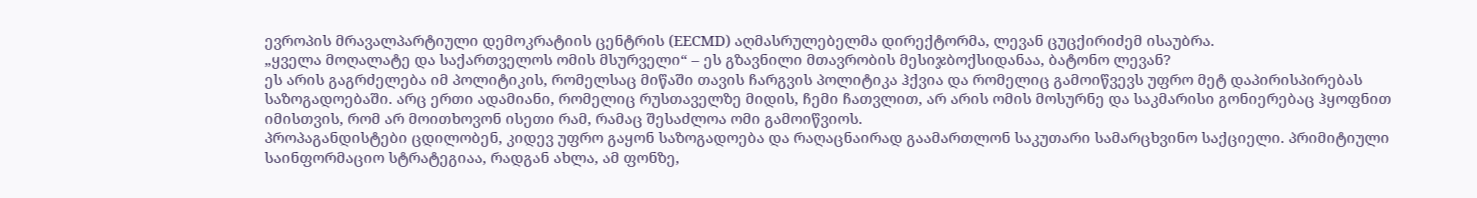ევროპის მრავალპარტიული დემოკრატიის ცენტრის (EECMD) აღმასრულებელმა დირექტორმა, ლევან ცუცქირიძემ ისაუბრა.
„ყველა მოღალატე და საქართველოს ომის მსურველი“ – ეს გზავნილი მთავრობის მესიჯბოქსიდანაა, ბატონო ლევან?
ეს არის გაგრძელება იმ პოლიტიკის, რომელსაც მიწაში თავის ჩარგვის პოლიტიკა ჰქვია და რომელიც გამოიწვევს უფრო მეტ დაპირისპირებას საზოგადოებაში. არც ერთი ადამიანი, რომელიც რუსთაველზე მიდის, ჩემი ჩათვლით, არ არის ომის მოსურნე და საკმარისი გონიერებაც ჰყოფნით იმისთვის, რომ არ მოითხოვონ ისეთი რამ, რამაც შესაძლოა ომი გამოიწვიოს.
პროპაგანდისტები ცდილობენ, კიდევ უფრო გაყონ საზოგადოება და რაღაცნაირად გაამართლონ საკუთარი სამარცხვინო საქციელი. პრიმიტიული საინფორმაციო სტრატეგიაა, რადგან ახლა, ამ ფონზე,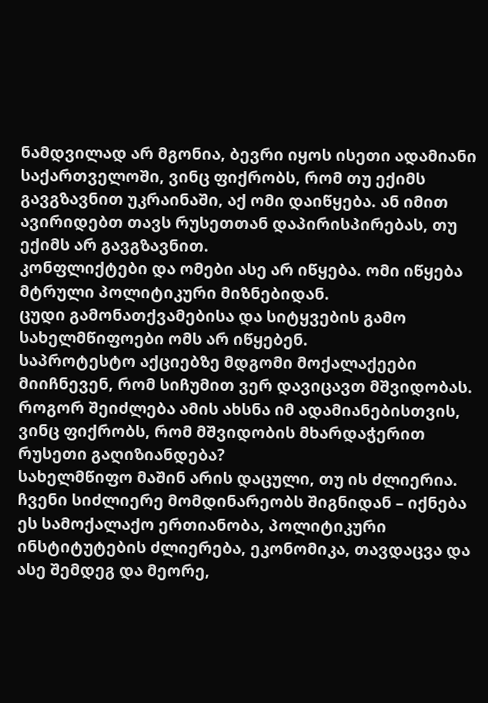ნამდვილად არ მგონია, ბევრი იყოს ისეთი ადამიანი საქართველოში, ვინც ფიქრობს, რომ თუ ექიმს გავგზავნით უკრაინაში, აქ ომი დაიწყება. ან იმით ავირიდებთ თავს რუსეთთან დაპირისპირებას, თუ ექიმს არ გავგზავნით.
კონფლიქტები და ომები ასე არ იწყება. ომი იწყება მტრული პოლიტიკური მიზნებიდან.
ცუდი გამონათქვამებისა და სიტყვების გამო სახელმწიფოები ომს არ იწყებენ.
საპროტესტო აქციებზე მდგომი მოქალაქეები მიიჩნევენ, რომ სიჩუმით ვერ დავიცავთ მშვიდობას. როგორ შეიძლება ამის ახსნა იმ ადამიანებისთვის, ვინც ფიქრობს, რომ მშვიდობის მხარდაჭერით რუსეთი გაღიზიანდება?
სახელმწიფო მაშინ არის დაცული, თუ ის ძლიერია. ჩვენი სიძლიერე მომდინარეობს შიგნიდან – იქნება ეს სამოქალაქო ერთიანობა, პოლიტიკური ინსტიტუტების ძლიერება, ეკონომიკა, თავდაცვა და ასე შემდეგ და მეორე,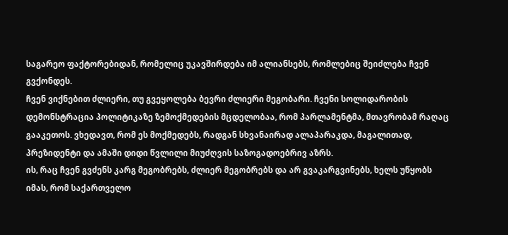საგარეო ფაქტორებიდან, რომელიც უკავშირდება იმ ალიანსებს, რომლებიც შეიძლება ჩვენ გვქონდეს.
ჩვენ ვიქნებით ძლიერი, თუ გვეყოლება ბევრი ძლიერი მეგობარი. ჩვენი სოლიდარობის დემონსტრაცია პოლიტიკაზე ზემოქმედების მცდელობაა, რომ პარლამენტმა, მთავრობამ რაღაც გააკეთოს. ვხედავთ, რომ ეს მოქმედებს, რადგან სხვანაირად ალაპარაკდა, მაგალითად, პრეზიდენტი და ამაში დიდი წვლილი მიუძღვის საზოგადოებრივ აზრს.
ის, რაც ჩვენ გვძენს კარგ მეგობრებს, ძლიერ მეგობრებს და არ გვაკარგვინებს, ხელს უწყობს იმას, რომ საქართველო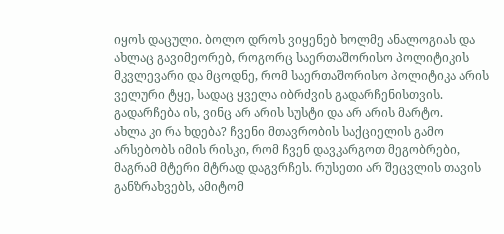იყოს დაცული. ბოლო დროს ვიყენებ ხოლმე ანალოგიას და ახლაც გავიმეორებ, როგორც საერთაშორისო პოლიტიკის მკვლევარი და მცოდნე, რომ საერთაშორისო პოლიტიკა არის ველური ტყე, სადაც ყველა იბრძვის გადარჩენისთვის. გადარჩება ის, ვინც არ არის სუსტი და არ არის მარტო.
ახლა კი რა ხდება? ჩვენი მთავრობის საქციელის გამო არსებობს იმის რისკი, რომ ჩვენ დავკარგოთ მეგობრები, მაგრამ მტერი მტრად დაგვრჩეს. რუსეთი არ შეცვლის თავის განზრახვებს, ამიტომ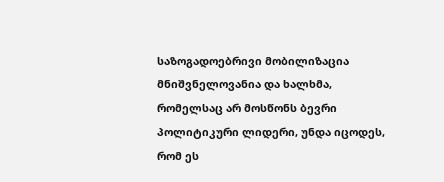საზოგადოებრივი მობილიზაცია მნიშვნელოვანია და ხალხმა, რომელსაც არ მოსწონს ბევრი პოლიტიკური ლიდერი, უნდა იცოდეს, რომ ეს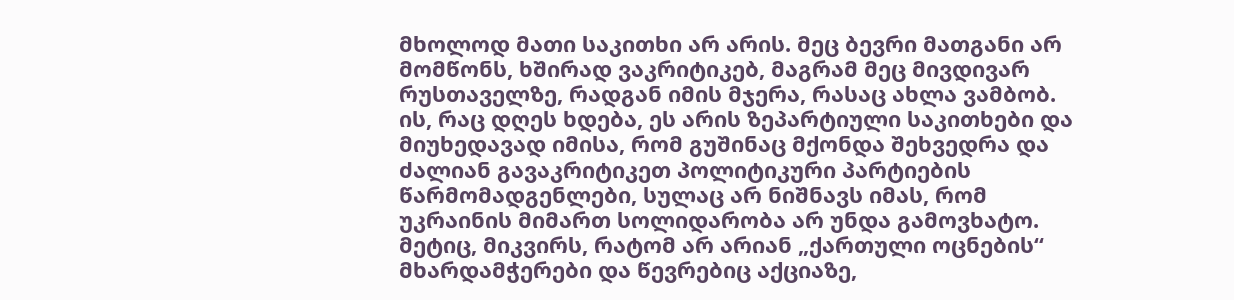მხოლოდ მათი საკითხი არ არის. მეც ბევრი მათგანი არ მომწონს, ხშირად ვაკრიტიკებ, მაგრამ მეც მივდივარ რუსთაველზე, რადგან იმის მჯერა, რასაც ახლა ვამბობ.
ის, რაც დღეს ხდება, ეს არის ზეპარტიული საკითხები და მიუხედავად იმისა, რომ გუშინაც მქონდა შეხვედრა და ძალიან გავაკრიტიკეთ პოლიტიკური პარტიების წარმომადგენლები, სულაც არ ნიშნავს იმას, რომ უკრაინის მიმართ სოლიდარობა არ უნდა გამოვხატო.
მეტიც, მიკვირს, რატომ არ არიან „ქართული ოცნების“ მხარდამჭერები და წევრებიც აქციაზე,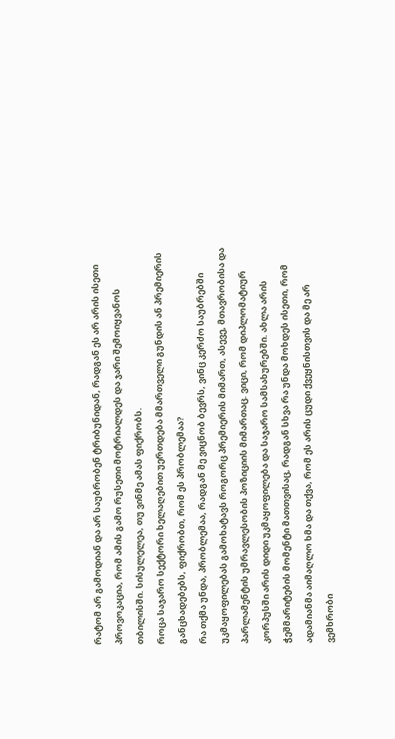რატომ არ გამოდიან და არ საუბრობენ ტრიბუნიდან, რადგან ეს არ არის ისეთი პროვოკაცია, რომ ამის გამო რუსეთი მოტრიალდეს და ჯარი შემოიყვანოს თბილისში. სისულელეა, თუ ვინმე ამას ფიქრობს.
როცა საჯარო სექტორი ხელაღებით უერთდება მმართველი გუნდის ან პრემიერის განცხადებებს, ფიქრობთ, რომ ეს პრობლემაა?
რა თქმა უნდა, პრობლემაა, რადგან მე ვიცნობ ბევრს, ვინც კერძო საუბრებში უკმაყოფილებას გამოხატავს როგორც პრემიერის მიმართ, ასევე, მთავრობისა და პარლამენტის უმრავლესობის პოზიციის მიმართაც. ვიცი, რომ დიპლომატიურ კორპუსში არის დიდი უკმაყოფილება და საჯარო სამსახურებში. ახლა არის ჭეშმარიტების მომენტი მათთვისაც, რადგან სხვა რა უნდა მოხდეს ისეთი, რომ ადამიანმა აიმაღლო ხმა და თქვა, რომ ეს არის ცუდი ქვეყნისთვის და მე არ ვემხრობი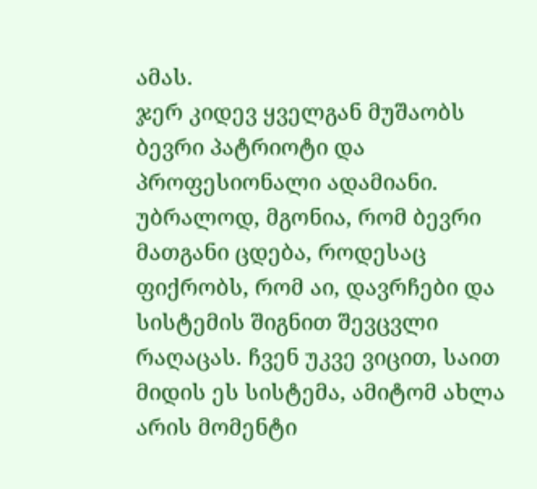ამას.
ჯერ კიდევ ყველგან მუშაობს ბევრი პატრიოტი და პროფესიონალი ადამიანი. უბრალოდ, მგონია, რომ ბევრი მათგანი ცდება, როდესაც ფიქრობს, რომ აი, დავრჩები და სისტემის შიგნით შევცვლი რაღაცას. ჩვენ უკვე ვიცით, საით მიდის ეს სისტემა, ამიტომ ახლა არის მომენტი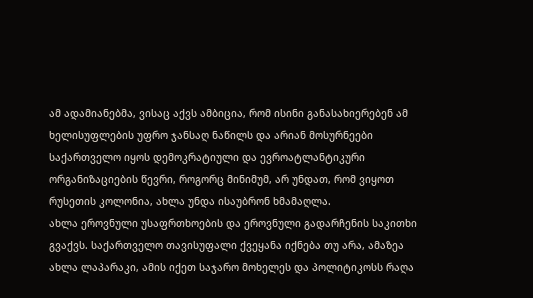ამ ადამიანებმა, ვისაც აქვს ამბიცია, რომ ისინი განასახიერებენ ამ ხელისუფლების უფრო ჯანსაღ ნაწილს და არიან მოსურნეები საქართველო იყოს დემოკრატიული და ევროატლანტიკური ორგანიზაციების წევრი, როგორც მინიმუმ, არ უნდათ, რომ ვიყოთ რუსეთის კოლონია, ახლა უნდა ისაუბრონ ხმამაღლა.
ახლა ეროვნული უსაფრთხოების და ეროვნული გადარჩენის საკითხი გვაქვს. საქართველო თავისუფალი ქვეყანა იქნება თუ არა, ამაზეა ახლა ლაპარაკი, ამის იქეთ საჯარო მოხელეს და პოლიტიკოსს რაღა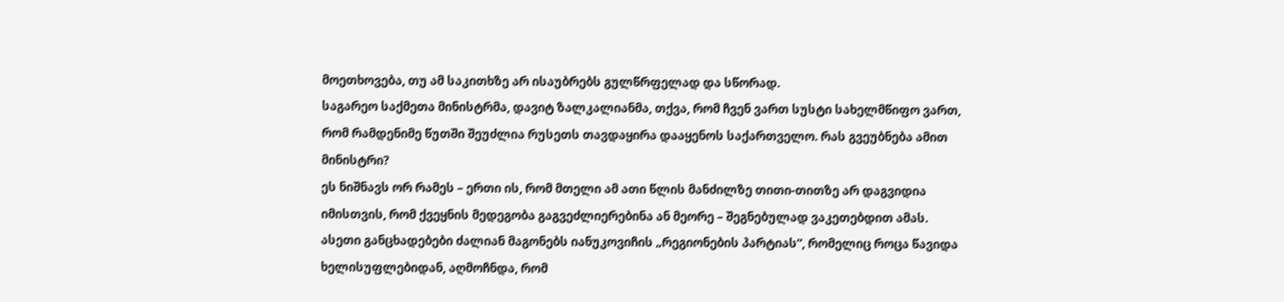მოეთხოვება, თუ ამ საკითხზე არ ისაუბრებს გულწრფელად და სწორად.
საგარეო საქმეთა მინისტრმა, დავიტ ზალკალიანმა, თქვა, რომ ჩვენ ვართ სუსტი სახელმწიფო ვართ, რომ რამდენიმე წუთში შეუძლია რუსეთს თავდაყირა დააყენოს საქართველო. რას გვეუბნება ამით მინისტრი?
ეს ნიშნავს ორ რამეს – ერთი ის, რომ მთელი ამ ათი წლის მანძილზე თითი-თითზე არ დაგვიდია იმისთვის, რომ ქვეყნის მედეგობა გაგვეძლიერებინა ან მეორე – შეგნებულად ვაკეთებდით ამას. ასეთი განცხადებები ძალიან მაგონებს იანუკოვიჩის „რეგიონების პარტიას“, რომელიც როცა წავიდა ხელისუფლებიდან, აღმოჩნდა, რომ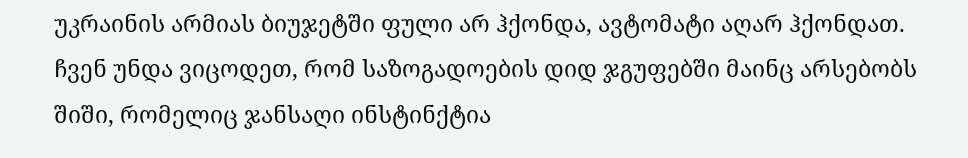უკრაინის არმიას ბიუჯეტში ფული არ ჰქონდა, ავტომატი აღარ ჰქონდათ.
ჩვენ უნდა ვიცოდეთ, რომ საზოგადოების დიდ ჯგუფებში მაინც არსებობს შიში, რომელიც ჯანსაღი ინსტინქტია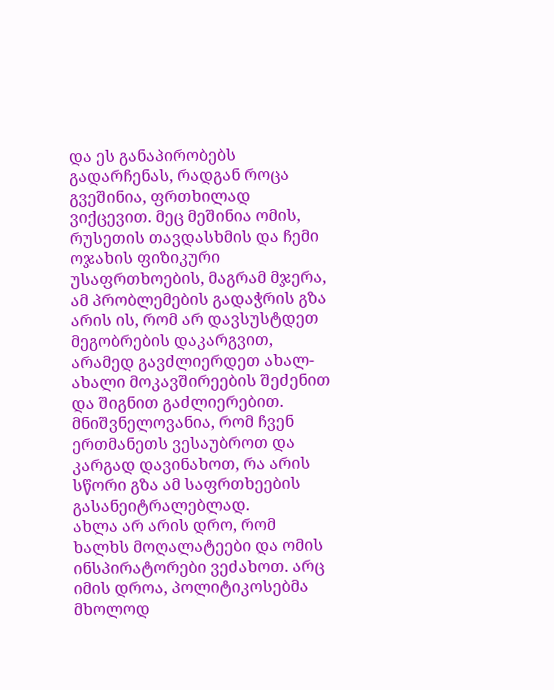და ეს განაპირობებს გადარჩენას, რადგან როცა გვეშინია, ფრთხილად ვიქცევით. მეც მეშინია ომის, რუსეთის თავდასხმის და ჩემი ოჯახის ფიზიკური უსაფრთხოების, მაგრამ მჯერა, ამ პრობლემების გადაჭრის გზა არის ის, რომ არ დავსუსტდეთ მეგობრების დაკარგვით, არამედ გავძლიერდეთ ახალ-ახალი მოკავშირეების შეძენით და შიგნით გაძლიერებით.
მნიშვნელოვანია, რომ ჩვენ ერთმანეთს ვესაუბროთ და კარგად დავინახოთ, რა არის სწორი გზა ამ საფრთხეების გასანეიტრალებლად.
ახლა არ არის დრო, რომ ხალხს მოღალატეები და ომის ინსპირატორები ვეძახოთ. არც იმის დროა, პოლიტიკოსებმა მხოლოდ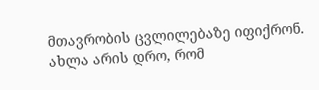მთავრობის ცვლილებაზე იფიქრონ. ახლა არის დრო, რომ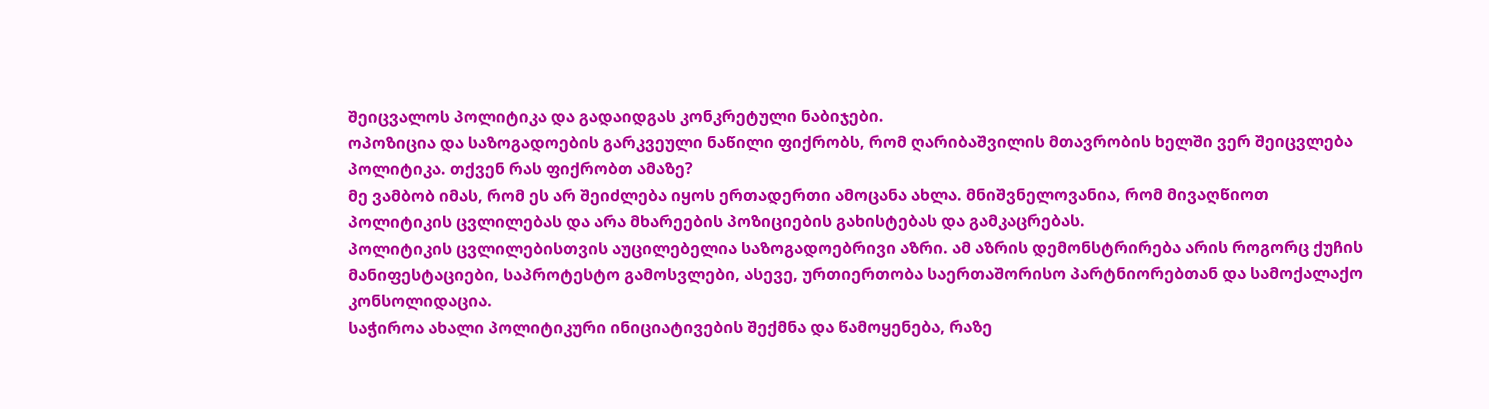შეიცვალოს პოლიტიკა და გადაიდგას კონკრეტული ნაბიჯები.
ოპოზიცია და საზოგადოების გარკვეული ნაწილი ფიქრობს, რომ ღარიბაშვილის მთავრობის ხელში ვერ შეიცვლება პოლიტიკა. თქვენ რას ფიქრობთ ამაზე?
მე ვამბობ იმას, რომ ეს არ შეიძლება იყოს ერთადერთი ამოცანა ახლა. მნიშვნელოვანია, რომ მივაღწიოთ პოლიტიკის ცვლილებას და არა მხარეების პოზიციების გახისტებას და გამკაცრებას.
პოლიტიკის ცვლილებისთვის აუცილებელია საზოგადოებრივი აზრი. ამ აზრის დემონსტრირება არის როგორც ქუჩის მანიფესტაციები, საპროტესტო გამოსვლები, ასევე, ურთიერთობა საერთაშორისო პარტნიორებთან და სამოქალაქო კონსოლიდაცია.
საჭიროა ახალი პოლიტიკური ინიციატივების შექმნა და წამოყენება, რაზე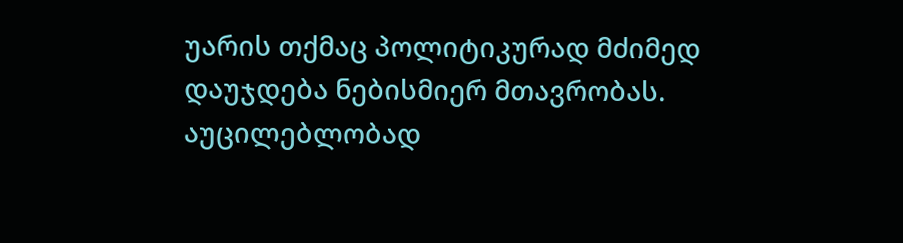უარის თქმაც პოლიტიკურად მძიმედ დაუჯდება ნებისმიერ მთავრობას.
აუცილებლობად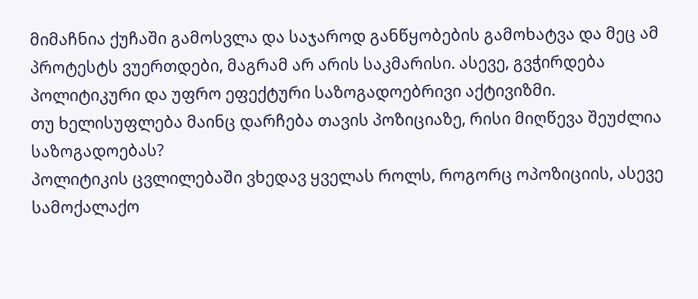მიმაჩნია ქუჩაში გამოსვლა და საჯაროდ განწყობების გამოხატვა და მეც ამ პროტესტს ვუერთდები, მაგრამ არ არის საკმარისი. ასევე, გვჭირდება პოლიტიკური და უფრო ეფექტური საზოგადოებრივი აქტივიზმი.
თუ ხელისუფლება მაინც დარჩება თავის პოზიციაზე, რისი მიღწევა შეუძლია საზოგადოებას?
პოლიტიკის ცვლილებაში ვხედავ ყველას როლს, როგორც ოპოზიციის, ასევე სამოქალაქო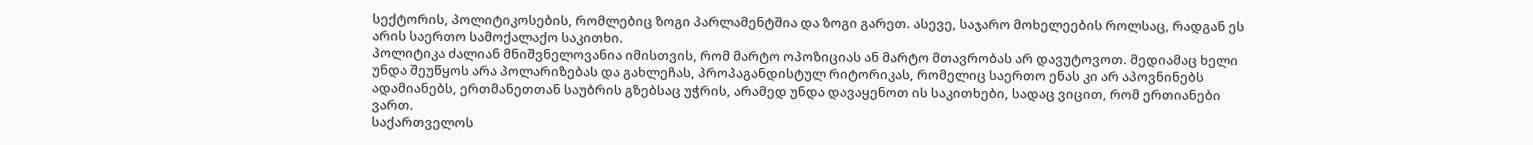სექტორის, პოლიტიკოსების, რომლებიც ზოგი პარლამენტშია და ზოგი გარეთ. ასევე, საჯარო მოხელეების როლსაც, რადგან ეს არის საერთო სამოქალაქო საკითხი.
პოლიტიკა ძალიან მნიშვნელოვანია იმისთვის, რომ მარტო ოპოზიციას ან მარტო მთავრობას არ დავუტოვოთ. მედიამაც ხელი უნდა შეუწყოს არა პოლარიზებას და გახლეჩას, პროპაგანდისტულ რიტორიკას, რომელიც საერთო ენას კი არ აპოვნინებს ადამიანებს, ერთმანეთთან საუბრის გზებსაც უჭრის, არამედ უნდა დავაყენოთ ის საკითხები, სადაც ვიცით, რომ ერთიანები ვართ.
საქართველოს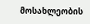მოსახლეობის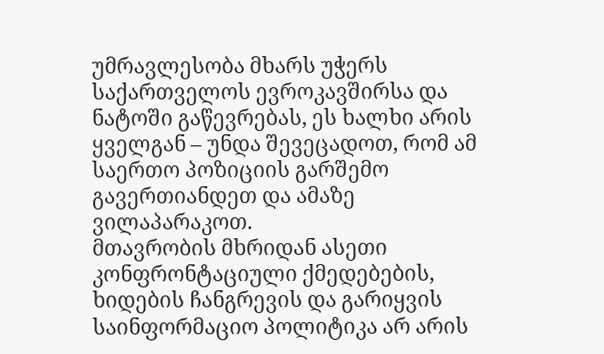უმრავლესობა მხარს უჭერს საქართველოს ევროკავშირსა და ნატოში გაწევრებას, ეს ხალხი არის ყველგან – უნდა შევეცადოთ, რომ ამ საერთო პოზიციის გარშემო გავერთიანდეთ და ამაზე ვილაპარაკოთ.
მთავრობის მხრიდან ასეთი კონფრონტაციული ქმედებების, ხიდების ჩანგრევის და გარიყვის საინფორმაციო პოლიტიკა არ არის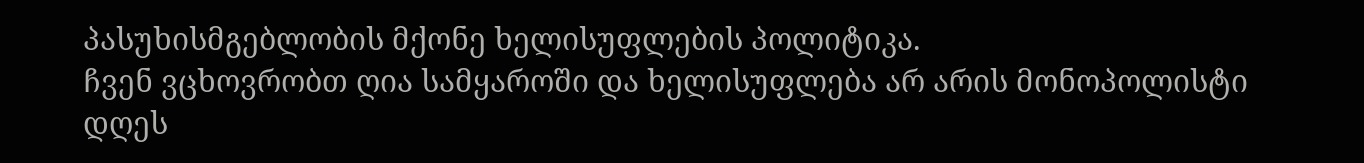პასუხისმგებლობის მქონე ხელისუფლების პოლიტიკა.
ჩვენ ვცხოვრობთ ღია სამყაროში და ხელისუფლება არ არის მონოპოლისტი დღეს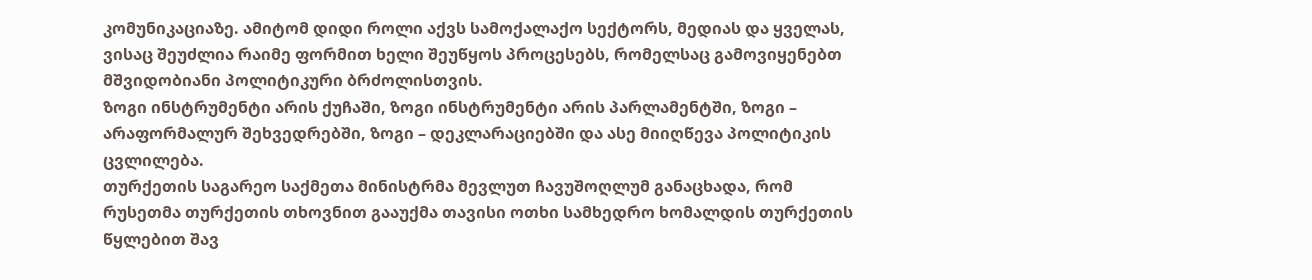კომუნიკაციაზე. ამიტომ დიდი როლი აქვს სამოქალაქო სექტორს, მედიას და ყველას, ვისაც შეუძლია რაიმე ფორმით ხელი შეუწყოს პროცესებს, რომელსაც გამოვიყენებთ მშვიდობიანი პოლიტიკური ბრძოლისთვის.
ზოგი ინსტრუმენტი არის ქუჩაში, ზოგი ინსტრუმენტი არის პარლამენტში, ზოგი – არაფორმალურ შეხვედრებში, ზოგი – დეკლარაციებში და ასე მიიღწევა პოლიტიკის ცვლილება.
თურქეთის საგარეო საქმეთა მინისტრმა მევლუთ ჩავუშოღლუმ განაცხადა, რომ რუსეთმა თურქეთის თხოვნით გააუქმა თავისი ოთხი სამხედრო ხომალდის თურქეთის წყლებით შავ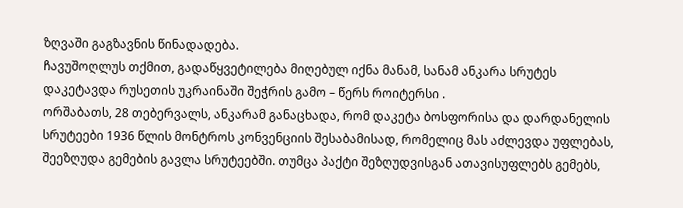ზღვაში გაგზავნის წინადადება.
ჩავუშოღლუს თქმით, გადაწყვეტილება მიღებულ იქნა მანამ, სანამ ანკარა სრუტეს დაკეტავდა რუსეთის უკრაინაში შეჭრის გამო – წერს როიტერსი .
ორშაბათს, 28 თებერვალს, ანკარამ განაცხადა, რომ დაკეტა ბოსფორისა და დარდანელის სრუტეები 1936 წლის მონტროს კონვენციის შესაბამისად, რომელიც მას აძლევდა უფლებას, შეეზღუდა გემების გავლა სრუტეებში. თუმცა პაქტი შეზღუდვისგან ათავისუფლებს გემებს,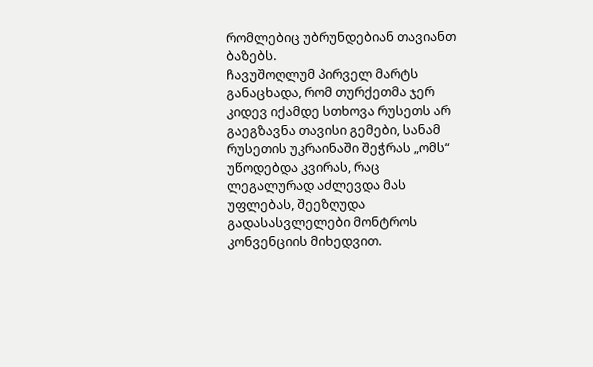რომლებიც უბრუნდებიან თავიანთ ბაზებს.
ჩავუშოღლუმ პირველ მარტს განაცხადა, რომ თურქეთმა ჯერ კიდევ იქამდე სთხოვა რუსეთს არ გაეგზავნა თავისი გემები, სანამ რუსეთის უკრაინაში შეჭრას „ომს“ უწოდებდა კვირას, რაც ლეგალურად აძლევდა მას უფლებას, შეეზღუდა გადასასვლელები მონტროს კონვენციის მიხედვით.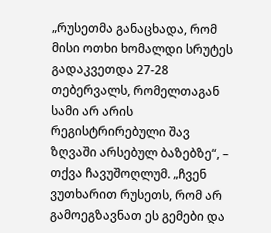„რუსეთმა განაცხადა, რომ მისი ოთხი ხომალდი სრუტეს გადაკვეთდა 27-28 თებერვალს, რომელთაგან სამი არ არის რეგისტრირებული შავ ზღვაში არსებულ ბაზებზე“, – თქვა ჩავუშოღლუმ. „ჩვენ ვუთხარით რუსეთს, რომ არ გამოეგზავნათ ეს გემები და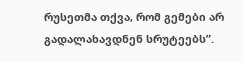რუსეთმა თქვა, რომ გემები არ გადალახავდნენ სრუტეებს”.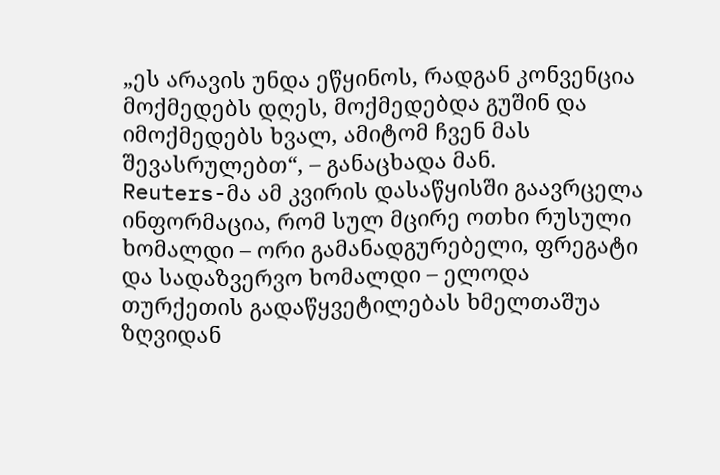„ეს არავის უნდა ეწყინოს, რადგან კონვენცია მოქმედებს დღეს, მოქმედებდა გუშინ და იმოქმედებს ხვალ, ამიტომ ჩვენ მას შევასრულებთ“, – განაცხადა მან.
Reuters-მა ამ კვირის დასაწყისში გაავრცელა ინფორმაცია, რომ სულ მცირე ოთხი რუსული ხომალდი – ორი გამანადგურებელი, ფრეგატი და სადაზვერვო ხომალდი – ელოდა თურქეთის გადაწყვეტილებას ხმელთაშუა ზღვიდან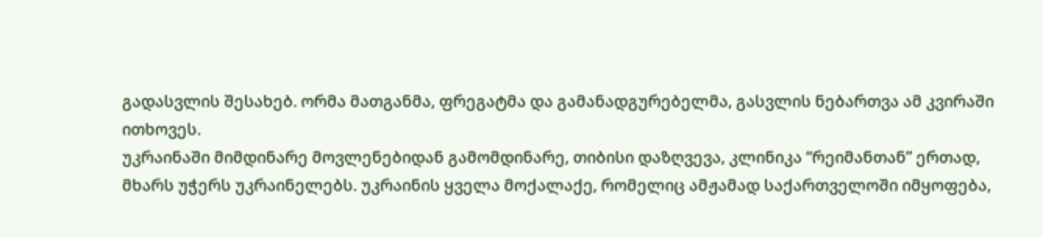გადასვლის შესახებ. ორმა მათგანმა, ფრეგატმა და გამანადგურებელმა, გასვლის ნებართვა ამ კვირაში ითხოვეს.
უკრაინაში მიმდინარე მოვლენებიდან გამომდინარე, თიბისი დაზღვევა, კლინიკა “რეიმანთან” ერთად, მხარს უჭერს უკრაინელებს. უკრაინის ყველა მოქალაქე, რომელიც ამჟამად საქართველოში იმყოფება,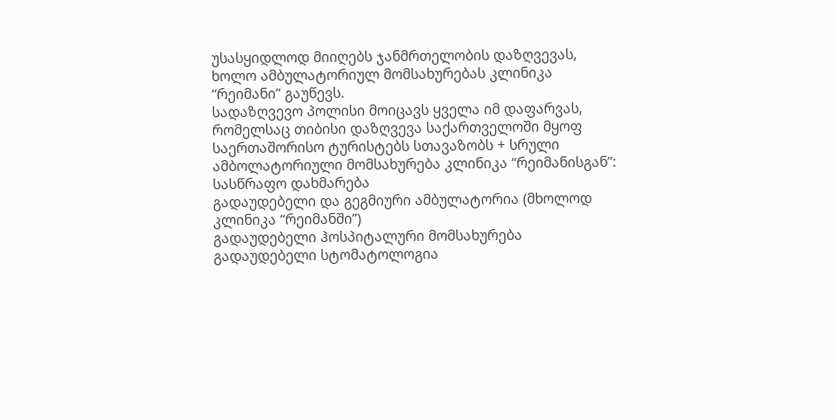უსასყიდლოდ მიიღებს ჯანმრთელობის დაზღვევას, ხოლო ამბულატორიულ მომსახურებას კლინიკა “რეიმანი” გაუწევს.
სადაზღვევო პოლისი მოიცავს ყველა იმ დაფარვას, რომელსაც თიბისი დაზღვევა საქართველოში მყოფ საერთაშორისო ტურისტებს სთავაზობს + სრული ამბოლატორიული მომსახურება კლინიკა “რეიმანისგან”:
სასწრაფო დახმარება
გადაუდებელი და გეგმიური ამბულატორია (მხოლოდ კლინიკა “რეიმანში”)
გადაუდებელი ჰოსპიტალური მომსახურება
გადაუდებელი სტომატოლოგია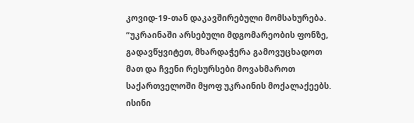კოვიდ-19-თან დაკავშირებული მომსახურება.
“უკრაინაში არსებული მდგომარეობის ფონზე, გადავწყვიტეთ, მხარდაჭერა გამოვუცხადოთ მათ და ჩვენი რესურსები მოვახმაროთ საქართველოში მყოფ უკრაინის მოქალაქეებს. ისინი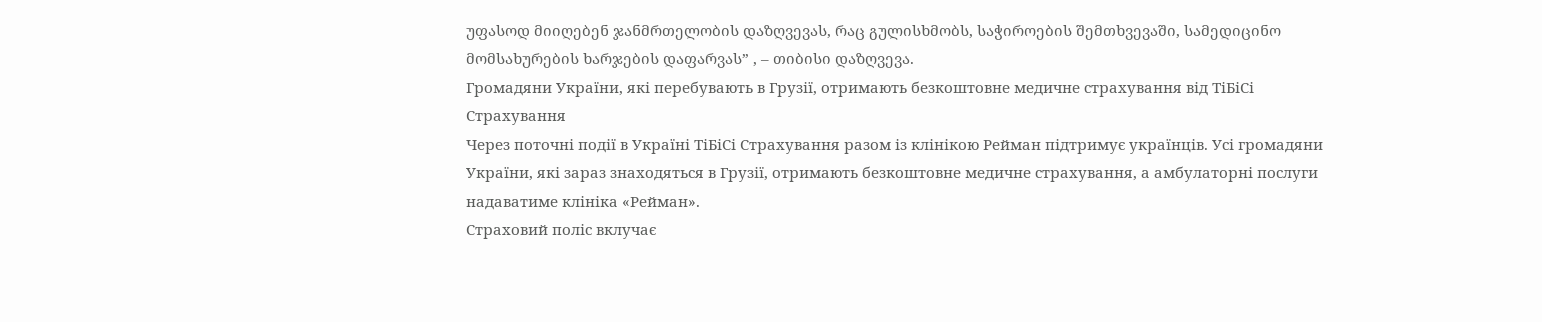უფასოდ მიიღებენ ჯანმრთელობის დაზღვევას, რაც გულისხმობს, საჭიროების შემთხვევაში, სამედიცინო მომსახურების ხარჯების დაფარვას” , – თიბისი დაზღვევა.
Громадяни України, які перебувають в Грузії, отримають безкоштовне медичне страхування від ТіБіСі Страхування
Через поточні події в Україні ТіБіСі Страхування разом із клінікою Рейман підтримує українців. Усі громадяни України, які зараз знаходяться в Грузії, отримають безкоштовне медичне страхування, а амбулаторні послуги надаватиме клініка «Рейман».
Страховий поліс вклучає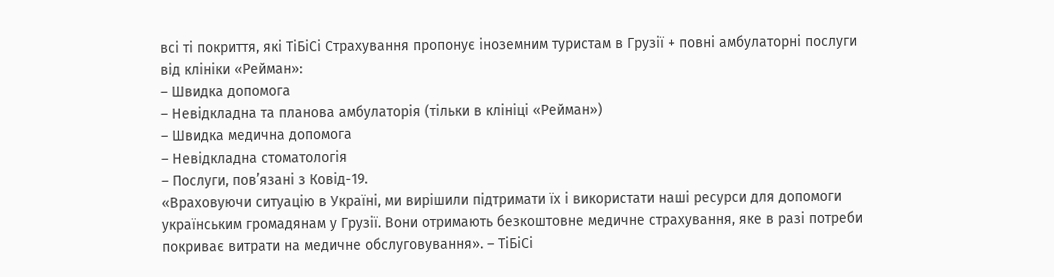всі ті покриття, які ТіБіСі Страхування пропонує іноземним туристам в Грузії + повні амбулаторні послуги від клініки «Рейман»:
– Швидка допомога
– Невідкладна та планова амбулаторія (тільки в клініці «Рейман»)
– Швидка медична допомога
– Невідкладна стоматологія
– Послуги, пов’язані з Ковід-19.
«Враховуючи ситуацію в Україні, ми вирішили підтримати їх і використати наші ресурси для допомоги українським громадянам у Грузії. Вони отримають безкоштовне медичне страхування, яке в разі потреби покриває витрати на медичне обслуговування». – ТіБіСі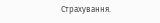Страхування.